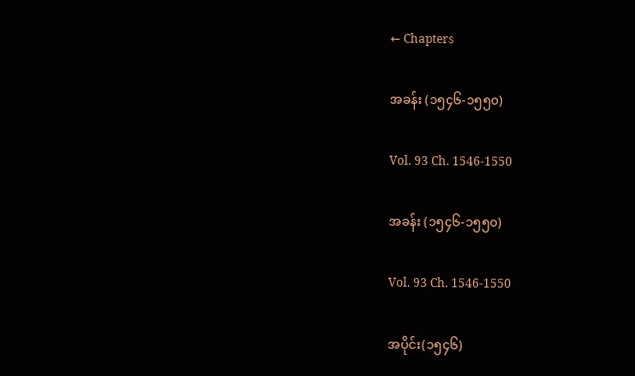← Chapters

အခန်း (၁၅၄၆-၁၅၅၀)

Vol. 93 Ch. 1546-1550

အခန်း (၁၅၄၆-၁၅၅၀)

Vol. 93 Ch. 1546-1550

အပိုင်း(၁၅၄၆)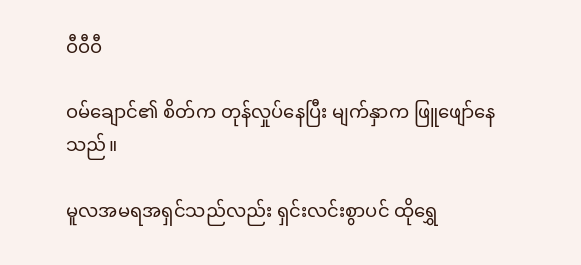ဝီဝီဝီ

ဝမ်ချောင်၏ စိတ်က တုန်လှုပ်နေပြီး မျက်နှာက ဖြူဖျော်နေသည်။

မူလအမရအရှင်သည်လည်း ရှင်းလင်းစွာပင် ထိုရွှေ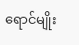ရောင်မျိုး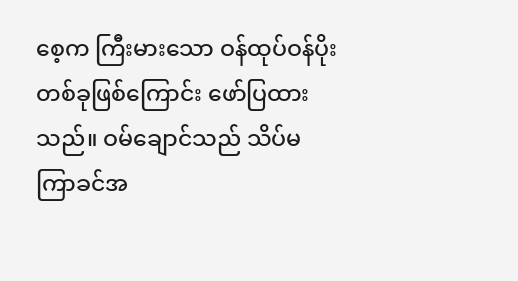စေ့က ကြီးမားသော ဝန်ထုပ်ဝန်ပိုး တစ်ခုဖြစ်ကြောင်း ဖော်ပြထားသည်။ ဝမ်ချောင်သည် သိပ်မကြာခင်အ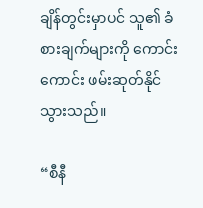ချိန်တွင်းမှာပင် သူ၏ ခံစားချက်များကို ကောင်းကောင်း ဖမ်းဆုတ်နိုင်သွားသည်။

“စီနီ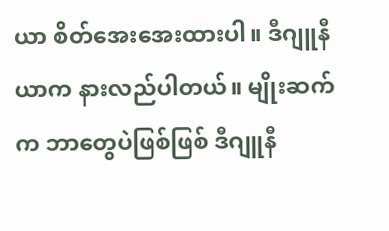ယာ စိတ်အေးအေးထားပါ။ ဒီဂျူနီယာက နားလည်ပါတယ်။ မျိုးဆက်က ဘာတွေပဲဖြစ်ဖြစ် ဒီဂျူနီ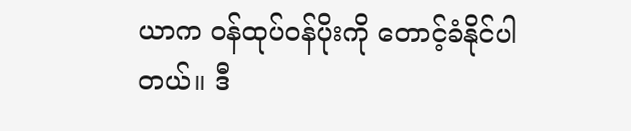ယာက ဝန်ထုပ်ဝန်ပိုးကို တောင့်ခံနိုင်ပါတယ်။ ဒီ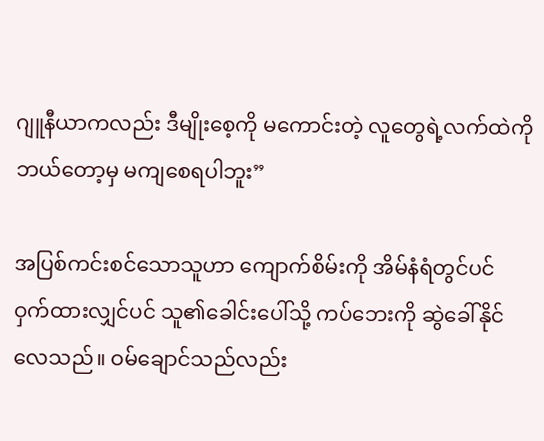ဂျူနီယာကလည်း ဒီမျိုးစေ့ကို မကောင်းတဲ့ လူတွေရဲ့လက်ထဲကို ဘယ်တော့မှ မကျစေရပါဘူး”

အပြစ်ကင်းစင်သောသူဟာ ကျောက်စိမ်းကို အိမ်နံရံတွင်ပင် ဝှက်ထားလျှင်ပင် သူ၏ခေါင်းပေါ်သို့ ကပ်ဘေးကို ဆွဲခေါ်နိုင်လေသည်။ ဝမ်ချောင်သည်လည်း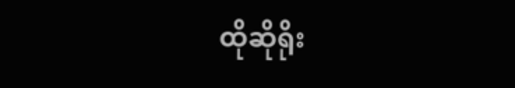ထိုဆိုရိုး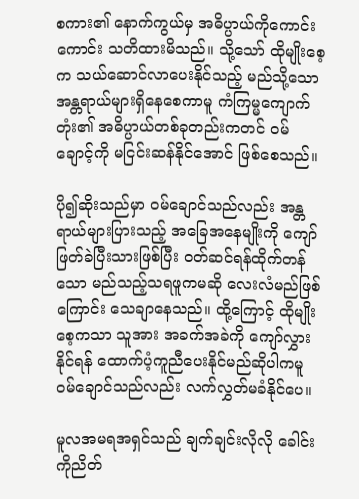စကား၏ နောက်ကွယ်မှ အဓိပ္ပာယ်ကိုကောင်းကောင်း သတိထားမိသည်။ သို့သော် ထိုမျိုးစေ့က သယ်ဆောင်လာပေးနိုင်သည့် မည်သို့သော အန္တရာယ်များရှိနေစေကာမူ ကံကြမ္မကျောက်တုံး၏ အဓိပ္ပာယ်တစ်ခုတည်းကတင် ဝမ်ချောင့်ကို မငြင်းဆန်နိုင်အောင် ဖြစ်စေသည်။

ပို၍ဆိုးသည်မှာ ဝမ်ချောင်သည်လည်း အန္တရာယ်များပြားသည့် အခြေအနေမျိုးကို ကျော်ဖြတ်ခဲပြီးသားဖြစ်ပြီး ဝတ်ဆင်ရန်ထိုက်တန်သော မည်သည့်သရဖူကမဆို လေးလံမည်ဖြစ်ကြောင်း သေချာနေသည်။ ထို့ကြောင့် ထိုမျိုးစေ့ကသာ သူအား အခက်အခဲကို ကျော်လွှားနိုင်ရန် ထောက်ပံ့ကူညီပေးနိုင်မည်ဆိုပါကမူ ဝမ်ချောင်သည်လည်း လက်လွှတ်မခံနိုင်ပေ။

မူလအမရအရှင်သည် ချက်ချင်းလိုလို ခေါင်းကိုညိတ်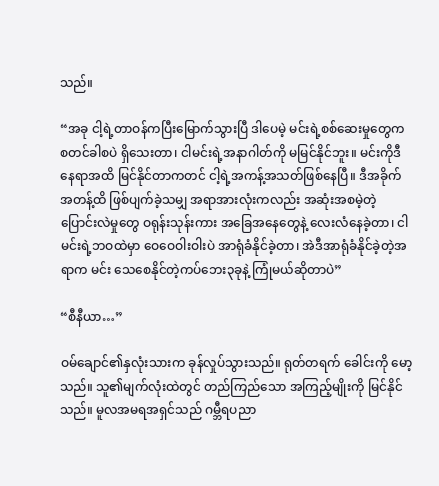သည်။

“အခု ငါ့ရဲ့တာဝန်ကပြီးမြောက်သွားပြီ ဒါပေမဲ့ မင်းရဲ့စစ်ဆေးမှုတွေက စတင်ခါစပဲ ရှိသေးတာ၊ ငါမင်းရဲ့အနာဂါတ်ကို မမြင်နိုင်ဘူး။ မင်းကိုဒီနေရာအထိ မြင်နိုင်တာကတင် ငါ့ရဲ့အကန့်အသတ်ဖြစ်နေပြီ။ ဒီအခိုက်အတန့်ထိ ဖြစ်ပျက်ခဲ့သမျှ အရာအားလုံးကလည်း အဆုံးအစမဲ့တဲ့ ပြောင်းလဲမှုတွေ ဝရုန်းသုန်းကား အခြေအနေတွေနဲ့ လေးလံနေခဲ့တာ၊ ငါ မင်းရဲ့ဘဝထဲမှာ ဝေဝေဝါးဝါးပဲ အာရုံခံနိုင်ခဲ့တာ၊ အဲဒီအာရုံခံနိုင်ခဲ့တဲ့အရာက မင်း သေစေနိုင်တဲ့ကပ်ဘေး၃ခုနဲ့ ကြုံမယ်ဆိုတာပဲ”

“စီနီယာ…”

ဝမ်ချောင်၏နှလုံးသားက ခုန်လှုပ်သွားသည်။ ရုတ်တရက် ခေါင်းကို မော့သည်။ သူ၏မျက်လုံးထဲတွင် တည်ကြည်သော အကြည့်မျိုးကို မြင်နိုင်သည်။ မူလအမရအရှင်သည် ဂမ္ဘီရပညာ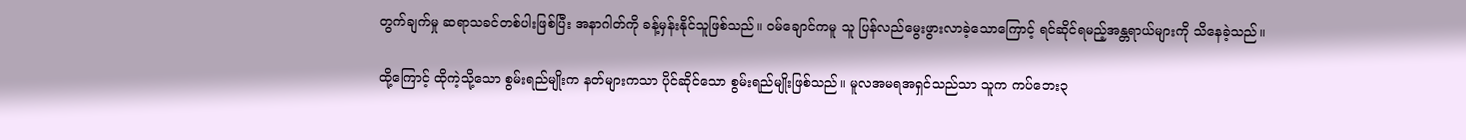တွက်ချက်မှု ဆရာသခင်တစ်ပါးဖြစ်ပြီး အနာဂါတ်ကို ခန့်မှန်းနိုင်သူဖြစ်သည်။ ဝမ်ချောင်ကမူ သူ ပြန်လည်မွေးဖွားလာခဲ့သောကြောင့် ရင်ဆိုင်ရမည့်အန္တရာယ်များကို သိနေခဲ့သည်။

ထို့ကြောင့် ထိုကဲ့သို့သော စွမ်းရည်မျိုးက နတ်များကသာ ပိုင်ဆိုင်သော စွမ်းရည်မျိုးဖြစ်သည်။ မူလအမရအရှင်သည်သာ သူက ကပ်ဘေး၃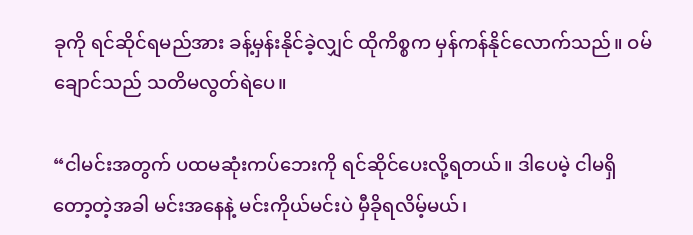ခုကို ရင်ဆိုင်ရမည်အား ခန့်မှန်းနိုင်ခဲ့လျှင် ထိုကိစ္စက မှန်ကန်နိုင်လောက်သည်။ ဝမ်ချောင်သည် သတိမလွတ်ရဲပေ။

“ငါမင်းအတွက် ပထမဆုံးကပ်ဘေးကို ရင်ဆိုင်ပေးလို့ရတယ်။ ဒါပေမဲ့ ငါမရှိတော့တဲ့အခါ မင်းအနေနဲ့ မင်းကိုယ်မင်းပဲ မှီခိုရလိမ့်မယ်၊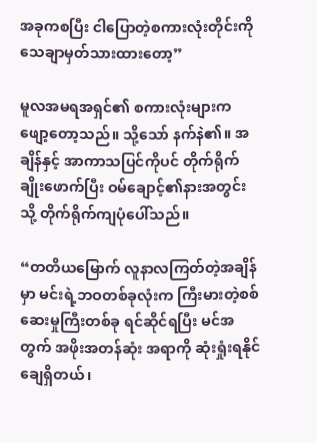အခုကစပြီး ငါပြောတဲ့စကားလုံးတိုင်းကို သေချာမှတ်သားထားတော့”

မူလအမရအရှင်၏ စကားလုံးများက ဖျော့တော့သည်။ သို့သော် နက်နဲ၏။ အချိန်နှင့် အာကာသပြင်ကိုပင် တိုက်ရိုက်ချိုးဖောက်ပြီး ဝမ်ချောင့်၏နားအတွင်းသို့ တိုက်ရိုက်ကျပုံပေါ်သည်။

“တတိယမြောက် လူနာလကြတ်တဲ့အချိန်မှာ မင်းရဲ့ဘဝတစ်ခုလုံးက ကြီးမားတဲ့စစ်ဆေးမှုကြီးတစ်ခု ရင်ဆိုင်ရပြီး မင်အတွက် အဖိုးအတန်ဆုံး အရာကို ဆုံးရှုံးရနိုင်ချေရှိတယ်၊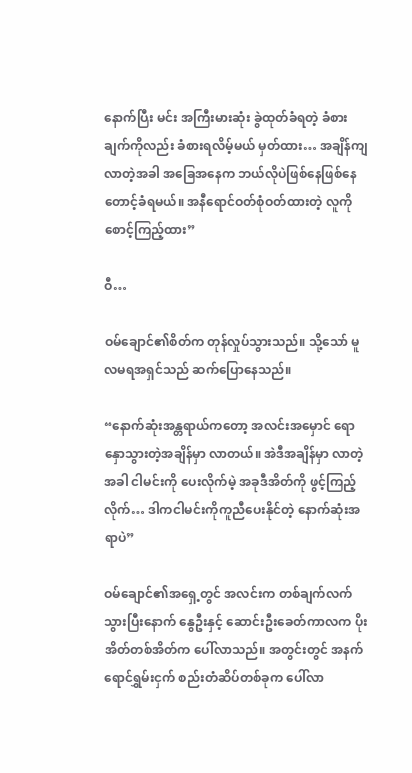နောက်ပြီး မင်း အကြီးမားဆုံး ခွဲထုတ်ခံရတဲ့ ခံစားချက်ကိုလည်း ခံစားရလိမ့်မယ် မှတ်ထား… အချိန်ကျလာတဲ့အခါ အခြေအနေက ဘယ်လိုပဲဖြစ်နေဖြစ်နေ တောင့်ခံရမယ်။ အနီရောင်ဝတ်စုံဝတ်ထားတဲ့ လူကို စောင့်ကြည့်ထား”

ဝီ…

ဝမ်ချောင်၏စိတ်က တုန်လှုပ်သွားသည်။ သို့သော် မူလမရအရှင်သည် ဆက်ပြောနေသည်။

“နောက်ဆုံးအန္တရာယ်ကတော့ အလင်းအမှောင် ရောနှောသွားတဲ့အချိန်မှာ လာတယ်။ အဲဒီအချိန်မှာ လာတဲ့အခါ ငါမင်းကို ပေးလိုက်မဲ့ အခုဒီအိတ်ကို ဖွင့်ကြည့်လိုက်… ဒါကငါမင်းကိုကူညီပေးနိုင်တဲ့ နောက်ဆုံးအရာပဲ”

ဝမ်ချောင်၏အရှေ့တွင် အလင်းက တစ်ချက်လက်သွားပြီးနောက် နွေဦးနှင့် ဆောင်းဦးခေတ်ကာလက ပိုးအိတ်တစ်အိတ်က ပေါ်လာသည်။ အတွင်းတွင် အနက်ရောင်ရွှမ်းငှက် စည်းတံဆိပ်တစ်ခုက ပေါ်လာ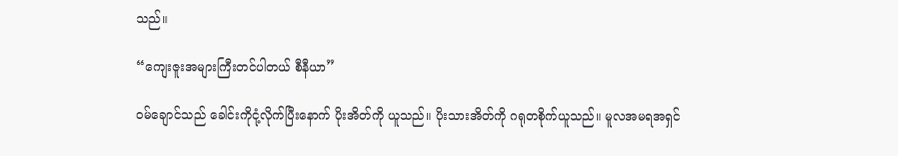သည်။

“ကျေးဇူးအများကြီးတင်ပါတယ် စီနီယာ”

ဝမ်ချောင်သည် ခေါင်းကိုငုံ့လိုက်ပြီးနောက် ပိုးအိတ်ကို ယူသည်။ ပိုးသားအိတ်ကို ဂရုတစိုက်ယူသည်။ မူလအမရအရှင်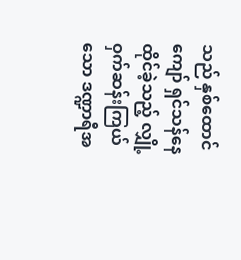သည် နှစ်ထောင်ကျော် ရှင်သန်နေထိုင်ခဲ့သည့် လျှို့ဝှက်ဆန်းကြယ်သော ဒဏ္ဍာရီအ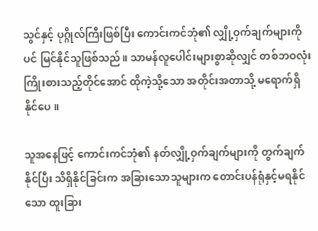သွင်နှင့် ပုဂ္ဂိုလ်ကြီးဖြစ်ပြီး ကောင်းကင်ဘုံ၏ လျှို့ဝှက်ချက်များကိုပင် မြင်နိုင်သူဖြစ်သည်။ သာမန်လူပေါင်းများစွာဆိုလျှင် တစ်ဘဝလုံး ကြိုးစားသည့်တိုင်အောင် ထိုကဲ့သို့သော အတိုင်းအတာသို့ မရောက်ရှိနိုင်ပေ။

သူအနေဖြင့် ကောင်းကင်ဘုံ၏ နတ်လျှို့ဝှက်ချက်များကို တွက်ချက်နိုင်ပြီး သိရှိနိုင်ခြင်းက အခြားသောသူများက တောင်းပန်ရုံနှင့်မရနိုင်သော ထူးခြား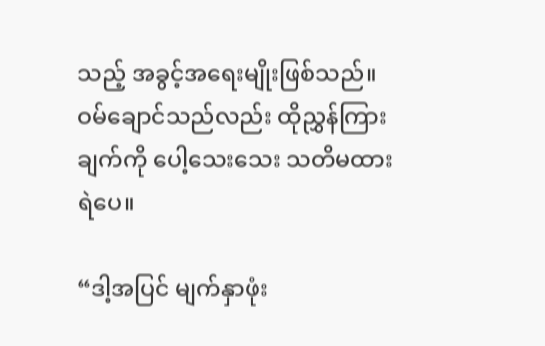သည့် အခွင့်အရေးမျိုးဖြစ်သည်။ ဝမ်ချောင်သည်လည်း ထိုညွှန်ကြားချက်ကို ပေါ့သေးသေး သတိမထားရဲပေ။

“ဒါ့အပြင် မျက်နှာဖုံး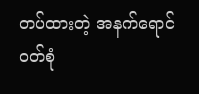တပ်ထားတဲ့ အနက်ရောင်ဝတ်စုံ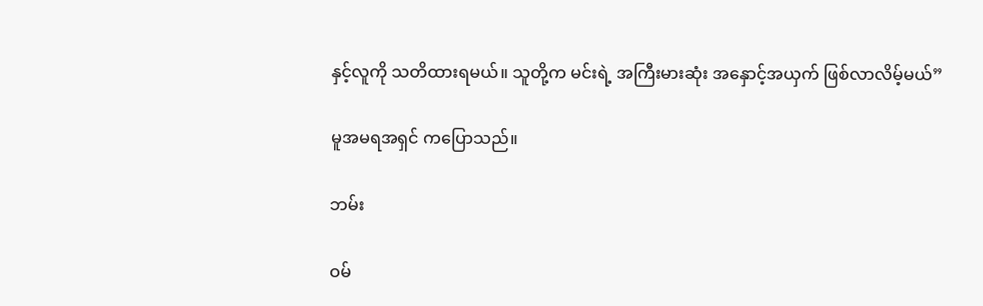နှင့်လူကို သတိထားရမယ်။ သူတို့က မင်းရဲ့ အကြီးမားဆုံး အနှောင့်အယှက် ဖြစ်လာလိမ့်မယ်”

မူအမရအရှင် ကပြောသည်။

ဘမ်း

ဝမ်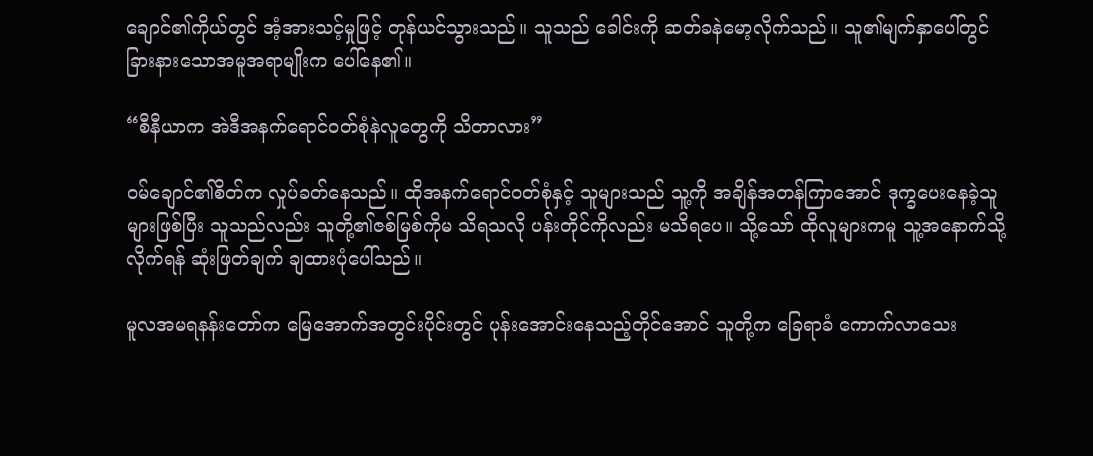ချောင်၏ကိုယ်တွင် အံ့အားသင့်မှုဖြင့် တုန်ယင်သွားသည်။ သူသည် ခေါင်းကို ဆတ်ခနဲမော့လိုက်သည်။ သူ၏မျက်နှာပေါ်တွင် ခြားနားသောအမူအရာမျိုးက ပေါ်နေ၏။

“စီနီယာက အဲဒီအနက်ရောင်ဝတ်စုံနဲလူတွေကို သိတာလား”

ဝမ်ချောင်၏စိတ်က လှုပ်ခတ်နေသည်။ ထိုအနက်ရောင်ဝတ်စုံနှင့် သူများသည် သူ့ကို အချိန်အတန်ကြာအောင် ဒုက္ခပေးနေခဲ့သူများဖြစ်ပြီး သူသည်လည်း သူတို့၏ဇစ်မြစ်ကိုမ သိရသလို ပန်းတိုင်ကိုလည်း မသိရပေ။ သို့သော် ထိုလူများကမူ သူ့အနောက်သို့လိုက်ရန် ဆုံးဖြတ်ချက် ချထားပုံပေါ်သည်။

မူလအမရနန်းတော်က မြေအောက်အတွင်းပိုင်းတွင် ပုန်းအောင်းနေသည့်တိုင်အောင် သူတို့က ခြေရာခံ ကောက်လာသေး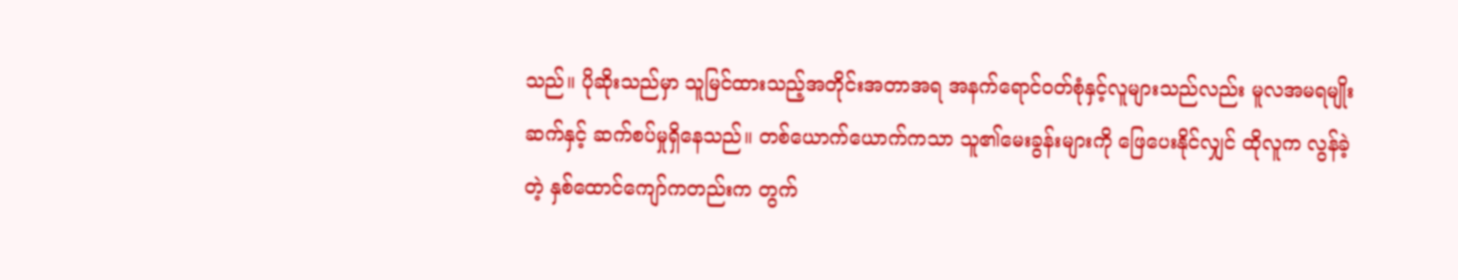သည်။ ပိုဆိုးသည်မှာ သူမြင်ထားသည့်အတိုင်းအတာအရ အနက်ရောင်ဝတ်စုံနှင့်လူများသည်လည်း မူလအမရမျိုးဆက်နှင့် ဆက်စပ်မှုရှိနေသည်။ တစ်ယောက်ယောက်ကသာ သူ၏မေးခွန်းများကို ဖြေပေးနိုင်လျှင် ထိုလူက လွန်ခဲ့တဲ့ နှစ်ထောင်ကျော်ကတည်းက တွက်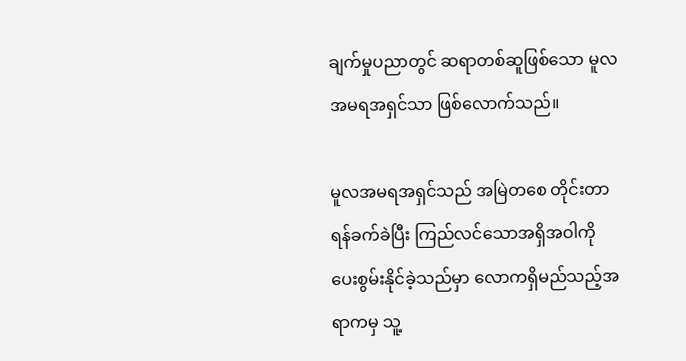ချက်မှုပညာတွင် ဆရာတစ်ဆူဖြစ်သော မူလအမရအရှင်သာ ဖြစ်လောက်သည်။

မူလအမရအရှင်သည် အမြဲတစေ တိုင်းတာရန်ခက်ခဲပြီး ကြည်လင်သောအရှိအဝါကို ပေးစွမ်းနိုင်ခဲ့သည်မှာ လောကရှိမည်သည့်အရာကမှ သူ့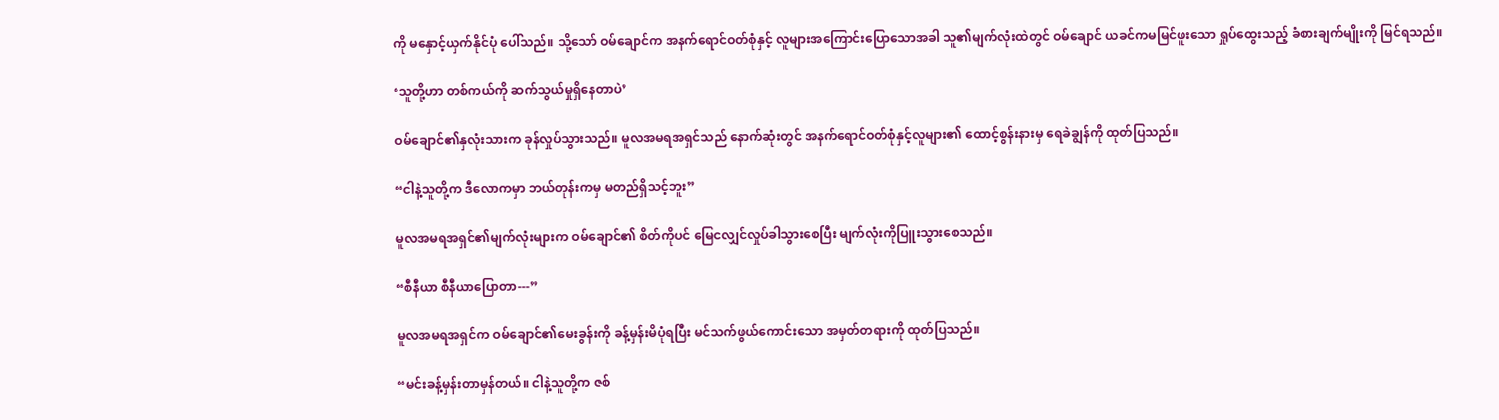ကို မနှောင့်ယှက်နိုင်ပုံ ပေါ်သည်။ သို့သော် ဝမ်ချောင်က အနက်ရောင်ဝတ်စုံနှင့် လူများအကြောင်းပြောသောအခါ သူ၏မျက်လုံးထဲတွင် ဝမ်ချောင် ယခင်ကမမြင်ဖူးသော ရှုပ်ထွေးသည့် ခံစားချက်မျိုးကို မြင်ရသည်။

‘သူတို့ဟာ တစ်ကယ်ကို ဆက်သွယ်မှုရှိနေတာပဲ’

ဝမ်ချောင်၏နှလုံးသားက ခုန်လှုပ်သွားသည်။ မူလအမရအရှင်သည် နောက်ဆုံးတွင် အနက်ရောင်ဝတ်စုံနှင့်လူများ၏ ထောင့်စွန်းနားမှ ရေခဲချွန်ကို ထုတ်ပြသည်။

“ငါနဲ့သူတို့က ဒီလောကမှာ ဘယ်တုန်းကမှ မတည်ရှိသင့်ဘူး”

မူလအမရအရှင်၏မျက်လုံးများက ဝမ်ချောင်၏ စိတ်ကိုပင် မြေငလျှင်လှုပ်ခါသွားစေပြီး မျက်လုံးကိုပြူးသွားစေသည်။

“စီနီယာ စီနီယာပြောတာ---”

မူလအမရအရှင်က ဝမ်ချောင်၏မေးခွန်းကို ခန့်မှန်းမိပုံရပြီး မင်သက်ဖွယ်ကောင်းသော အမှတ်တရားကို ထုတ်ပြသည်။

“မင်းခန့်မှန်းတာမှန်တယ်။ ငါနဲ့သူတို့က ဇစ်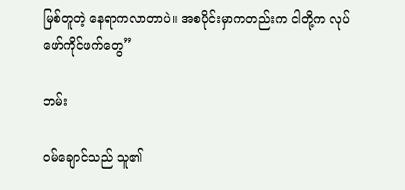မြစ်တူတဲ့ နေရာကလာတာပဲ။ အစပိုင်းမှာကတည်းက ငါတို့က လုပ်ဖော်ကိုင်ဖက်တွေ”

ဘမ်း

ဝမ်ချောင်သည် သူ၏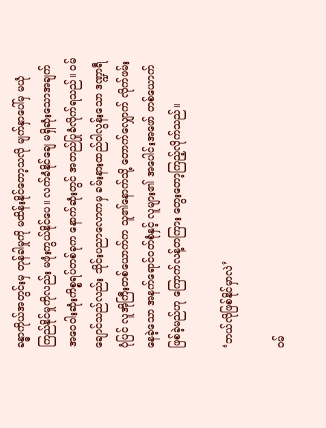ခန္ဓာကိုယ်အတွင်းမှ တုန်ခါမှုကို မထိန်းနိုင်တော့သလို မျက်နှာပေါ်မှ မယုံကြည်နိုင်မှုကိုလည်း မဖုံးကွယ်နိုင်ပေ။ လက်ခံနိုင်ချေ မရှိဆုံးသောအချက် အဝေဝါးဆုံးကိစ္စရပ်တစ်ခုက နောက်ဆုံးတွင် အတည်ပြုခံလိုက်ရသည်။ ဝမ်ချောင်သည်လည်း သိုင်းပညာလောကမှ ခမ်းနားထည်ဝါလွန်းသော ဒဏ္ဍာရီပုံပြင် လူအိုကြီးတစ်ယောက်က သူ၏နောက်သို့ တောက်လျှောက် လိုက်ဖမ်းနေခဲ့သော အနက်ရောင်ဝတ်စုံနှင့် လူများ၏ အပေါင်းအဖော် တစ်ယောက်ဖြစ်ခဲ့မည်ဟု ကြောက်လန့်တကြား တွေးတော့ကြည့်လိုက်သည်။

‘ဘယ်လိုဖြစ်နိုင်မှာလဲ’

ဝမ်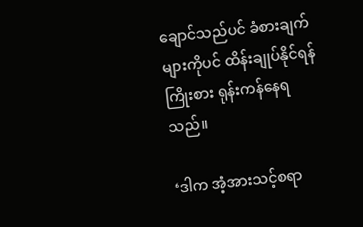ချောင်သည်ပင် ခံစားချက်များကိုပင် ထိန်းချုပ်နိုင်ရန် ကြိုးစား ရုန်းကန်နေရသည်။

‘ဒါက အံ့အားသင့်စရာ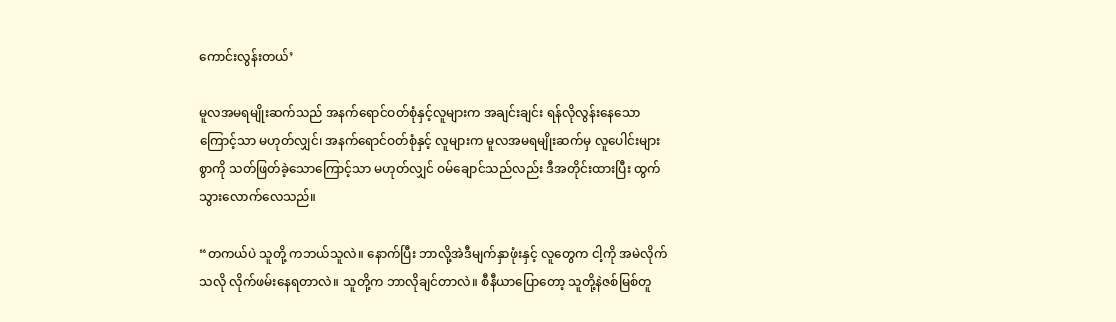ကောင်းလွန်းတယ်’

မူလအမရမျိုးဆက်သည် အနက်ရောင်ဝတ်စုံနှင့်လူများက အချင်းချင်း ရန်လိုလွန်းနေသောကြောင့်သာ မဟုတ်လျှင်၊ အနက်ရောင်ဝတ်စုံနှင့် လူများက မူလအမရမျိုးဆက်မှ လူပေါင်းများစွာကို သတ်ဖြတ်ခဲ့သောကြောင့်သာ မဟုတ်လျှင် ဝမ်ချောင်သည်လည်း ဒီအတိုင်းထားပြီး ထွက်သွားလောက်လေသည်။

“တကယ်ပဲ သူတို့ ကဘယ်သူလဲ။ နောက်ပြီး ဘာလို့အဲဒီမျက်နှာဖုံးနှင့် လူတွေက ငါ့ကို အမဲလိုက်သလို လိုက်ဖမ်းနေရတာလဲ။ သူတို့က ဘာလိုချင်တာလဲ။ စီနီယာပြောတော့ သူတို့နဲဇစ်မြစ်တူ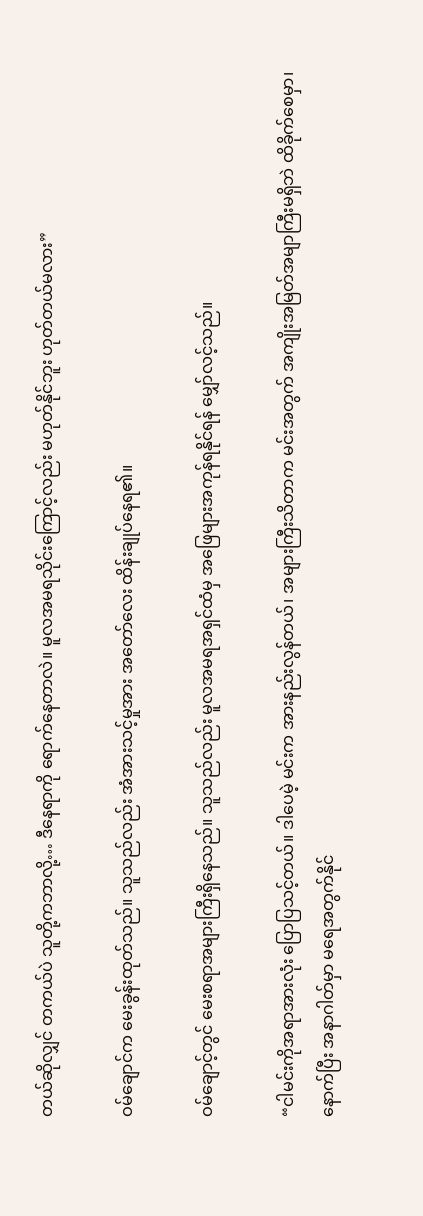တယ်ဆိုလျှင် တကယ်ပဲ သူတို့ကဘာလို့… ဒီနေရာကို ရောက်နေတာလဲ။ မူလအမရသိုင်းကြောင့်လည်း မဟုတ်နိုင်ဘူး ဟုတ်တယ်မလား”

ဝမ်ချောင်က မေးခွန်းထုတ်သည်။ သူသည်လည်း အံအားသင့်မှုအား အတော်လေး ထိန်းချုပ်နေရ၏။

ဝမ်ချောင့်တွင် မေးစရာအများကြီးရှိနေသည်။ သူသည်လည်း မူလအမရအရှင်ထံမှ အဖြေများအကုန်ရနိုင်ရန် မျှော်လင့်သည်။

“ငါမင်းကိုအရာအားလုံး ပြောပြသင့်တယ်။ ဒါပေမဲ့ မင်းက အားနည်းလွန်တယ်၊ အများကြီးသိတာက မင်းအတွက် အကျိုးအမြတ်အမျာကြီးမရှိဘဲ ထိခိုက်စေမှာ၊ နောက်ပြီး အနာဂါတ်မှာ မရေအတွက်နိုင်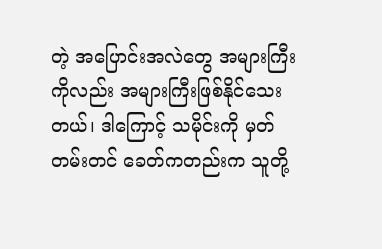တဲ့ အပြောင်းအလဲတွေ အများကြီးကိုလည်း အများကြီးဖြစ်နိုင်သေးတယ်၊ ဒါကြောင့် သမိုင်းကို မှတ်တမ်းတင် ခေတ်ကတည်းက သူတို့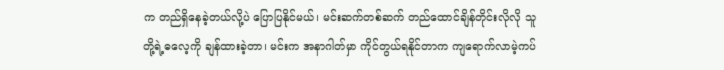က တည်ရှိနေခဲ့တယ်လို့ပဲ ပြောပြနိုင်မယ်၊ မင်းဆက်တစ်ဆက် တည်ထောင်ချိန်တိုင်းလိုလို သူတို့ရဲ့ဓလေ့ကို ချန်ထားခဲ့တာ၊ မင်းက အနာဂါတ်မှာ ကိုင်တွယ်ရနိုင်တာက ကျရောက်လာမဲ့ကပ်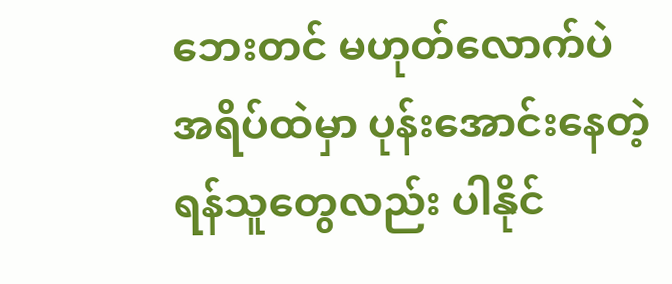ဘေးတင် မဟုတ်လောက်ပဲ အရိပ်ထဲမှာ ပုန်းအောင်းနေတဲ့ ရန်သူတွေလည်း ပါနိုင်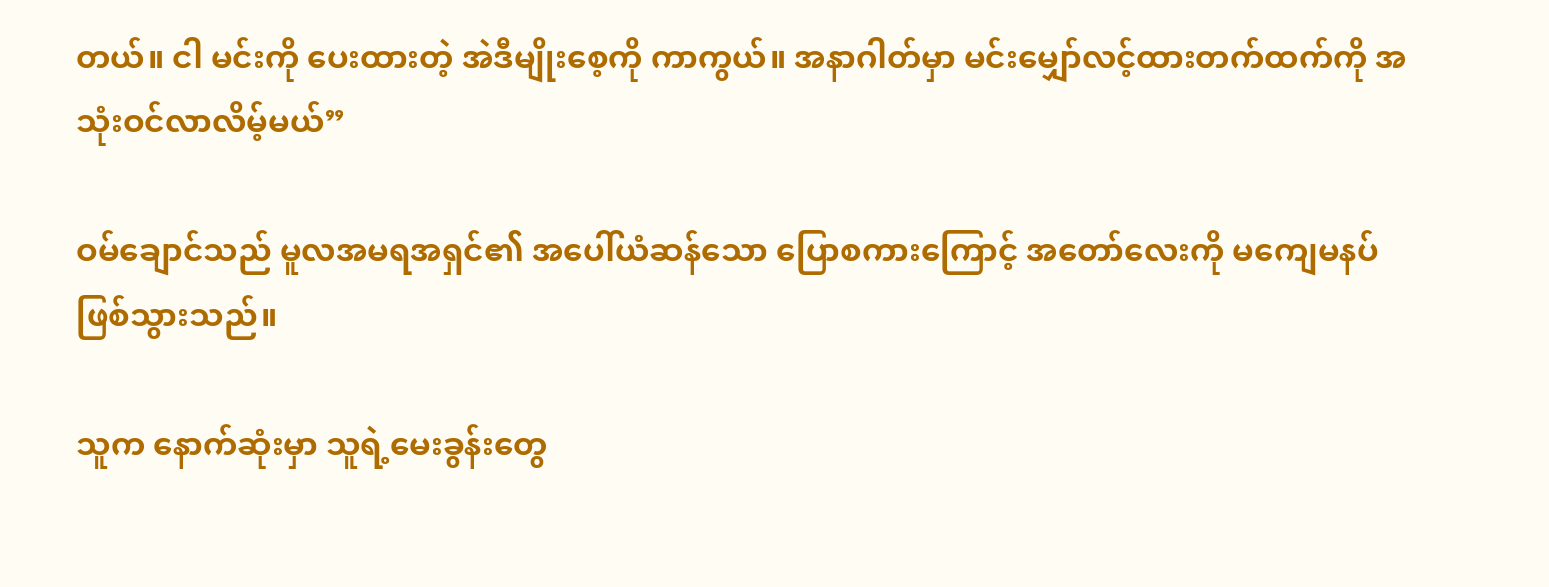တယ်။ ငါ မင်းကို ပေးထားတဲ့ အဲဒီမျိုးစေ့ကို ကာကွယ်။ အနာဂါတ်မှာ မင်းမျှော်လင့်ထားတက်ထက်ကို အသုံးဝင်လာလိမ့်မယ်”

ဝမ်ချောင်သည် မူလအမရအရှင်၏ အပေါ်ယံဆန်သော ပြောစကားကြောင့် အတော်လေးကို မကျေမနပ် ဖြစ်သွားသည်။

သူက နောက်ဆုံးမှာ သူရဲ့မေးခွန်းတွေ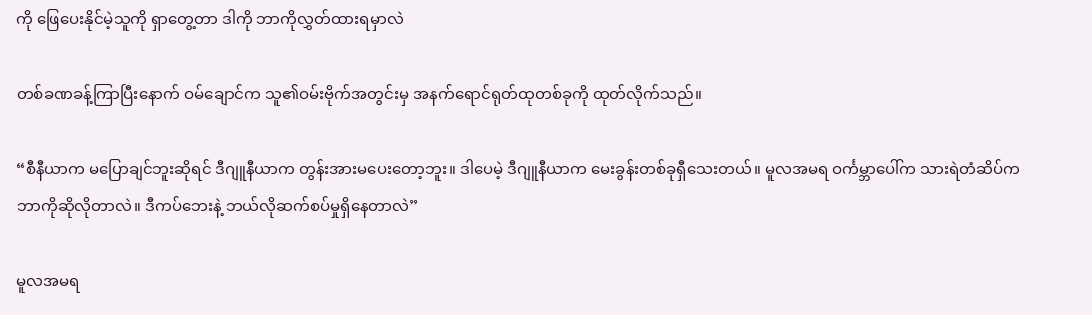ကို ဖြေပေးနိုင်မဲ့သူကို ရှာတွေ့တာ ဒါကို ဘာကိုလွှတ်ထားရမှာလဲ

တစ်ခဏခန့်ကြာပြီးနောက် ဝမ်ချောင်က သူ၏ဝမ်းဗိုက်အတွင်းမှ အနက်ရောင်ရုတ်ထုတစ်ခုကို ထုတ်လိုက်သည်။

“စီနီယာက မပြောချင်ဘူးဆိုရင် ဒီဂျူနီယာက တွန်းအားမပေးတော့ဘူး။ ဒါပေမဲ့ ဒီဂျူနီယာက မေးခွန်းတစ်ခုရှီသေးတယ်။ မူလအမရ ဝင်္ကမ္ဘာပေါ်က သားရဲတံဆိပ်က ဘာကိုဆိုလိုတာလဲ။ ဒီကပ်ဘေးနဲ့ ဘယ်လိုဆက်စပ်မှုရှိနေတာလဲ”

မူလအမရ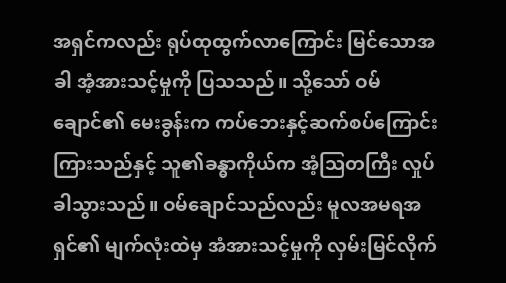အရှင်ကလည်း ရုပ်ထုထွက်လာကြောင်း မြင်သောအခါ အံ့အားသင့်မှုကို ပြသသည်။ သို့သော် ဝမ်ချောင်၏ မေးခွန်းက ကပ်ဘေးနှင့်ဆက်စပ်ကြောင်း ကြားသည်နှင့် သူ၏ခန္ဓာကိုယ်က အံ့ဩတကြီး လှုပ်ခါသွားသည်။ ဝမ်ချောင်သည်လည်း မူလအမရအရှင်၏ မျက်လုံးထဲမှ အံအားသင့်မှုကို လှမ်းမြင်လိုက်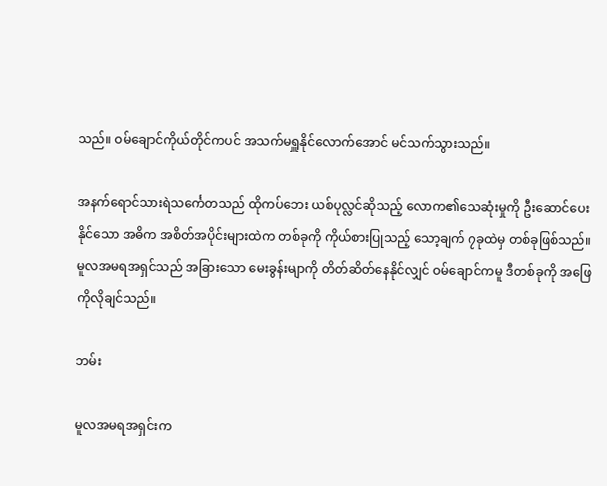သည်။ ဝမ်ချောင်ကိုယ်တိုင်ကပင် အသက်မရှူနိုင်လောက်အောင် မင်သက်သွားသည်။

အနက်ရောင်သားရဲသင်္ကေတသည် ထိုကပ်ဘေး ယစ်ပုလ္လင်ဆိုသည့် လောက၏သေဆုံးမှုကို ဦးဆောင်ပေးနိုင်သော အဓိက အစိတ်အပိုင်းများထဲက တစ်ခုကို ကိုယ်စားပြုသည့် သော့ချက် ၇ခုထဲမှ တစ်ခုဖြစ်သည်။ မူလအမရအရှင်သည် အခြားသော မေးခွန်းမျာကို တိတ်ဆိတ်နေနိုင်လျှင် ဝမ်ချောင်ကမူ ဒီတစ်ခုကို အဖြေကိုလိုချင်သည်။

ဘမ်း

မူလအမရအရှင်းက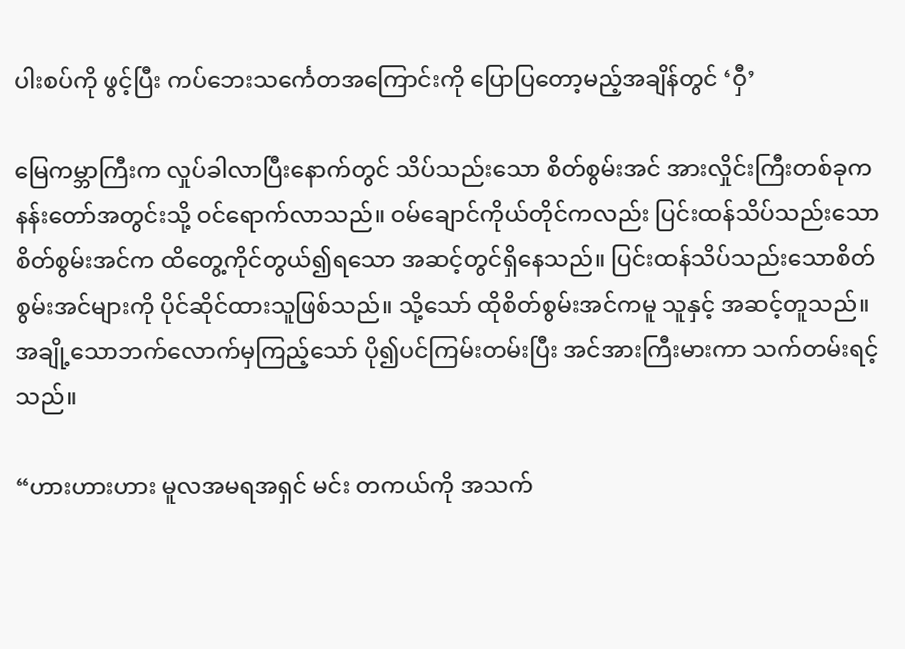ပါးစပ်ကို ဖွင့်ပြီး ကပ်ဘေးသင်္ကေတအကြောင်းကို ပြောပြတော့မည့်အချိန်တွင် ‘ဝှီ’

မြေကမ္ဘာကြီးက လှုပ်ခါလာပြီးနောက်တွင် သိပ်သည်းသော စိတ်စွမ်းအင် အားလှိုင်းကြီးတစ်ခုက နန်းတော်အတွင်းသို့ ဝင်ရောက်လာသည်။ ဝမ်ချောင်ကိုယ်တိုင်ကလည်း ပြင်းထန်သိပ်သည်းသော စိတ်စွမ်းအင်က ထိတွေ့ကိုင်တွယ်၍ရသော အဆင့်တွင်ရှိနေသည်။ ပြင်းထန်သိပ်သည်းသောစိတ်စွမ်းအင်များကို ပိုင်ဆိုင်ထားသူဖြစ်သည်။ သို့သော် ထိုစိတ်စွမ်းအင်ကမူ သူနှင့် အဆင့်တူသည်။ အချို့သောဘက်လောက်မှကြည့်သော် ပို၍ပင်ကြမ်းတမ်းပြီး အင်အားကြီးမားကာ သက်တမ်းရင့်သည်။

“ဟားဟားဟား မူလအမရအရှင် မင်း တကယ်ကို အသက်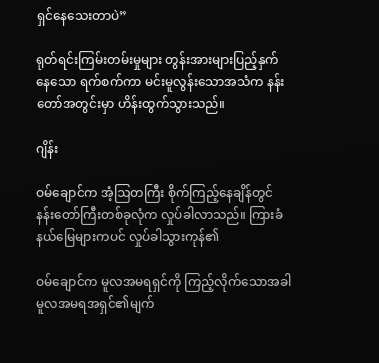ရှင်နေသေးတာပဲ”

ရုတ်ရင်းကြမ်းတမ်းမှုများ တွန်းအားများပြည့်နှက်နေသော ရက်စက်ကာ မင်းမူလွန်းသောအသံက နန်းတော်အတွင်းမှာ ဟိန်းထွက်သွားသည်။

ဂျိန်း

ဝမ်ချောင်က အံ့ဩတကြီး စိုက်ကြည့်နေချိန်တွင် နန်းတော်ကြီးတစ်ခုလုံက လှုပ်ခါလာသည်။ ကြားခံနယ်မြေများကပင် လှုပ်ခါသွားကုန်၏

ဝမ်ချောင်က မူလအမရရှင်ကို ကြည့်လိုက်သောအခါ မူလအမရအရှင်၏မျက်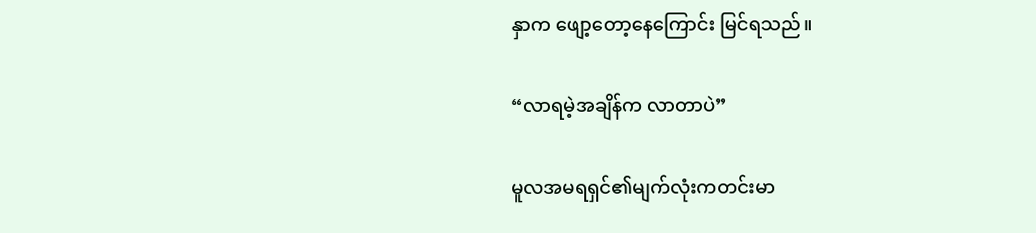နှာက ဖျော့တော့နေကြောင်း မြင်ရသည်။

“လာရမဲ့အချိန်က လာတာပဲ”

မူလအမရရှင်၏မျက်လုံးကတင်းမာ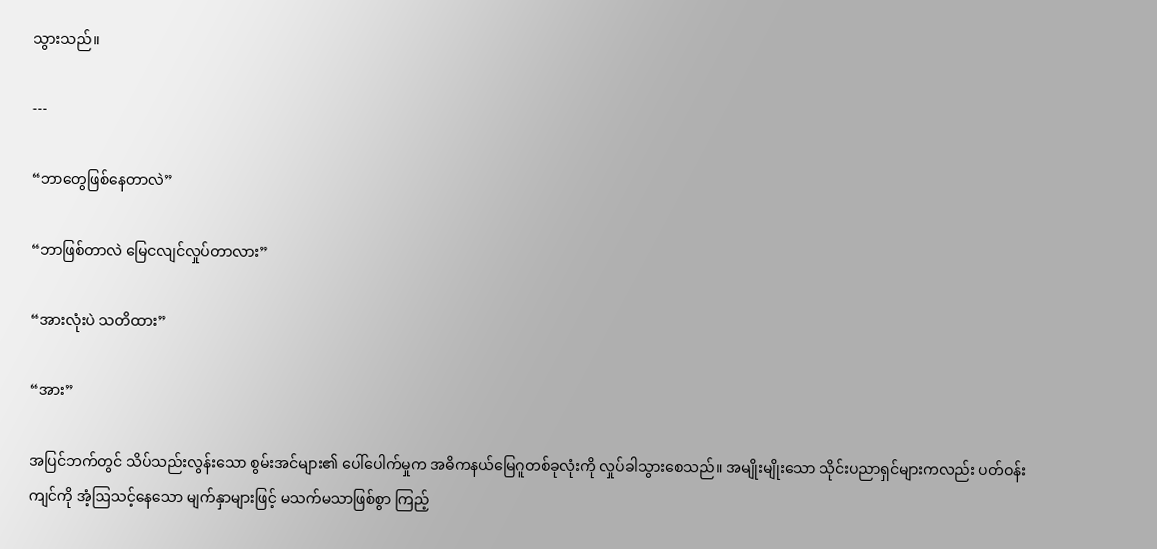သွားသည်။

---

“ဘာတွေဖြစ်နေတာလဲ”

“ဘာဖြစ်တာလဲ မြေငလျင်လှုပ်တာလား”

“အားလုံးပဲ သတိထား”

“အား”

အပြင်ဘက်တွင် သိပ်သည်းလွန်းသော စွမ်းအင်များ၏ ပေါ်ပေါက်မှုက အဓိကနယ်မြေဂူတစ်ခုလုံးကို လှုပ်ခါသွားစေသည်။ အမျိုးမျိုးသော သိုင်းပညာရှင်များကလည်း ပတ်ဝန်းကျင်ကို အံ့ဩသင့်နေသော မျက်နှာများဖြင့် မသက်မသာဖြစ်စွာ ကြည့်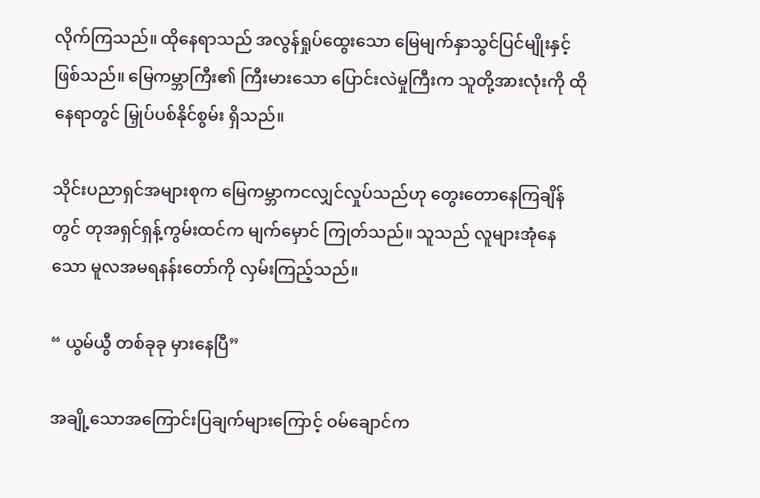လိုက်ကြသည်။ ထိုနေရာသည် အလွန်ရှုပ်ထွေးသော မြေမျက်နှာသွင်ပြင်မျိုးနှင့် ဖြစ်သည်။ မြေကမ္ဘာကြီး၏ ကြီးမားသော ပြောင်းလဲမှုကြီးက သူတို့အားလုံးကို ထိုနေရာတွင် မြှုပ်ပစ်နိုင်စွမ်း ရှိသည်။

သိုင်းပညာရှင်အများစုက မြေကမ္ဘာကငလျှင်လှုပ်သည်ဟု တွေးတောနေကြချိန်တွင် တုအရှင်ရှန့်ကွမ်းထင်က မျက်မှောင် ကြုတ်သည်။ သူသည် လူများအုံနေသော မူလအမရနန်းတော်ကို လှမ်းကြည့်သည်။

“ ယွမ်ယွီ တစ်ခုခု မှားနေပြီ”

အချို့သောအကြောင်းပြချက်များကြောင့် ဝမ်ချောင်က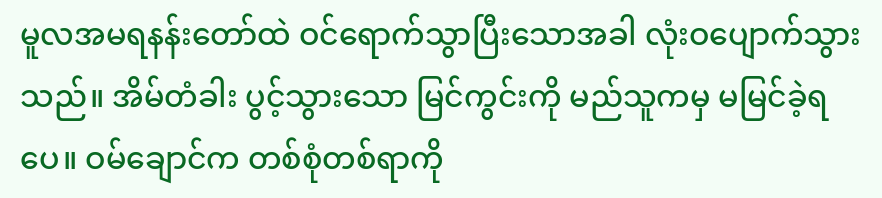မူလအမရနန်းတော်ထဲ ဝင်ရောက်သွာပြီးသောအခါ လုံးဝပျောက်သွားသည်။ အိမ်တံခါး ပွင့်သွားသော မြင်ကွင်းကို မည်သူကမှ မမြင်ခဲ့ရပေ။ ဝမ်ချောင်က တစ်စုံတစ်ရာကို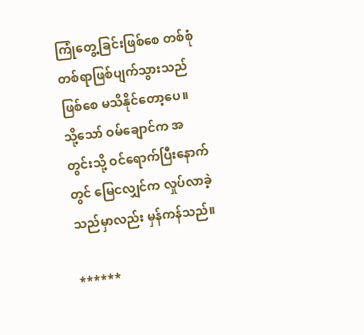ကြုံတွေ့ခြင်းဖြစ်စေ တစ်စုံတစ်ရာဖြစ်ပျက်သွားသည်ဖြစ်စေ မသိနိုင်တော့ပေ။ သို့သော် ဝမ်ချောင်က အတွင်းသို့ ဝင်ရောက်ပြီးနောက်တွင် မြေငလျှင်က လှုပ်လာခဲ့သည်မှာလည်း မှန်ကန်သည်။

******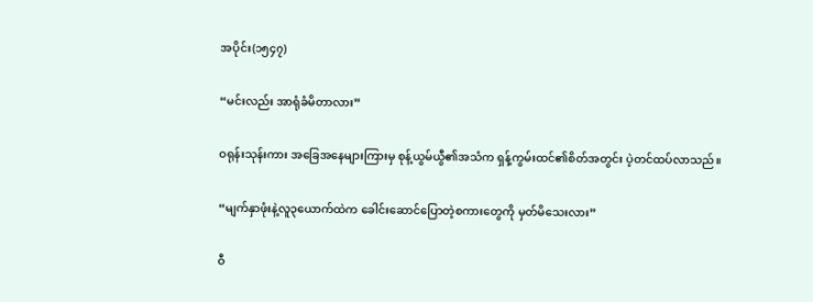အပိုင်း(၁၅၄၇)

“မင်းလည်း အာရုံခံမိတာလား”

ဝရုန်းသုန်းကား အခြေအနေများကြားမှ စုန့်ယွမ်ယွီ၏အသံက ရှန့်ကွမ်းထင်၏စိတ်အတွင်း ပဲ့တင်ထပ်လာသည်။

“မျက်နှာဖုံးနဲ့လူ၃ယောက်ထဲက ခေါင်းဆောင်ပြောတဲ့စကားတွေကို မှတ်မိသေးလား”

ဝီ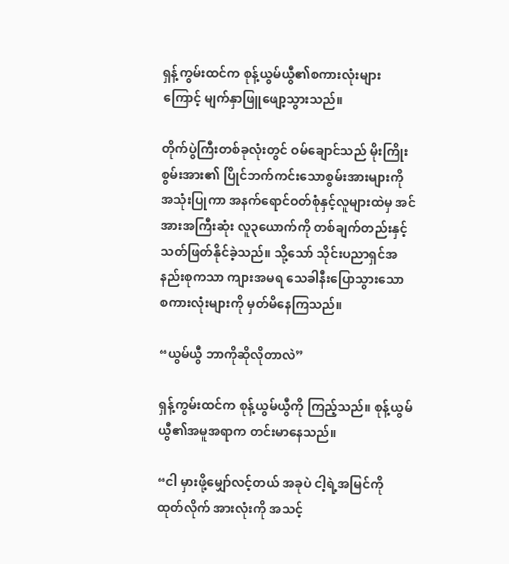ရှန့်ကွမ်းထင်က စုန့်ယွမ်ယွီ၏စကားလုံးများကြောင့် မျက်နှာဖြူဖျော့သွားသည်။

တိုက်ပွဲကြီးတစ်ခုလုံးတွင် ဝမ်ချောင်သည် မိုးကြိုးစွမ်းအား၏ ပြိုင်ဘက်ကင်းသောစွမ်းအားများကို အသုံးပြုကာ အနက်ရောင်ဝတ်စုံနှင့်လူများထဲမှ အင်အားအကြီးဆုံး လူ၃ယောက်ကို တစ်ချက်တည်းနှင့် သတ်ဖြတ်နိုင်ခဲ့သည်။ သို့သော် သိုင်းပညာရှင်အနည်းစုကသာ ကျားအမရ သေခါနီးပြောသွားသော စကားလုံးများကို မှတ်မိနေကြသည်။

“ယွမ်ယွီ ဘာကိုဆိုလိုတာလဲ”

ရှန့်ကွမ်းထင်က စုန့်ယွမ်ယွီကို ကြည့်သည်။ စုန့်ယွမ်ယွီ၏အမူအရာက တင်းမာနေသည်။

“ငါ မှားဖို့မျှော်လင့်တယ် အခုပဲ ငါ့ရဲ့အမြင်ကို ထုတ်လိုက် အားလုံးကို အသင့်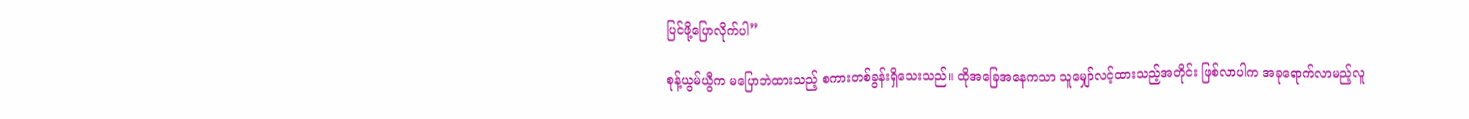ပြင်ဖို့ပြောလိုက်ပါ”

စုန့်ယွမ်ယွီက မပြောဘဲထားသည့် စကားတစ်ခွန်းရှိသေးသည်။ ထိုအခြေအနေကသာ သူမျှော်လင့်ထားသည့်အတိုင်း ဖြစ်လာပါက အခုရောက်လာမည့်လူ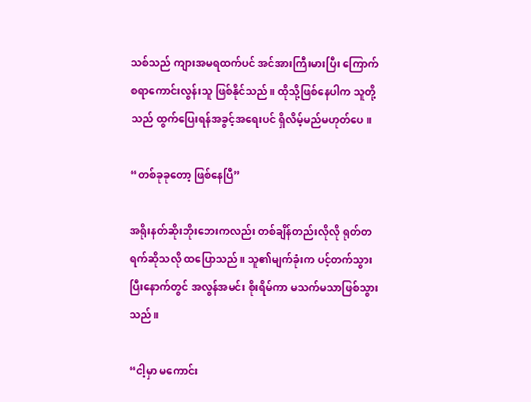သစ်သည် ကျားအမရထက်ပင် အင်အားကြီးမားပြီး ကြောက်စရာကောင်းလွန်းသူ ဖြစ်နိုင်သည်။ ထိုသို့ဖြစ်နေပါက သူတို့သည် ထွက်ပြေးရန်အခွင့်အရေးပင် ရှိလိမ့်မည်မဟုတ်ပေ။

“တစ်ခုခုတော့ ဖြစ်နေပြီ”

အရိုးနတ်ဆိုးဘိုးဘေးကလည်း တစ်ချိန်တည်းလိုလို ရုတ်တရက်ဆိုသလို ထပြောသည်။ သူ၏မျက်ခုံးက ပင့်တက်သွားပြီးနောက်တွင် အလွန်အမင်း စိုးရိမ်ကာ မသက်မသာဖြစ်သွားသည်။

“ငါ့မှာ မကောင်း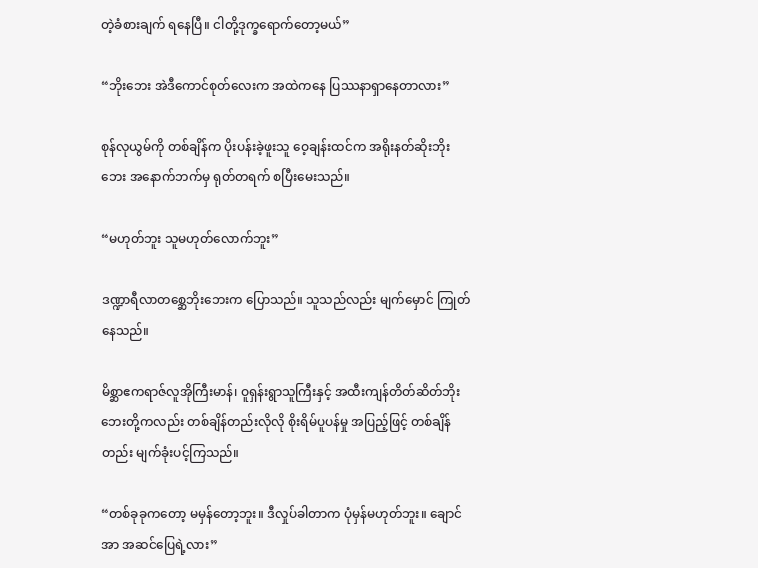တဲ့ခံစားချက် ရနေပြီ။ ငါတို့ဒုက္ခရောက်တော့မယ်”

“ဘိုးဘေး အဲဒီကောင်စုတ်လေးက အထဲကနေ ပြဿနာရှာနေတာလား”

စုန်လုယွမ်ကို တစ်ချိန်က ပိုးပန်းခဲ့ဖူးသူ ဝေ့ချန်းထင်က အရိုးနတ်ဆိုးဘိုးဘေး အနောက်ဘက်မှ ရုတ်တရက် စပြီးမေးသည်။

“မဟုတ်ဘူး သူမဟုတ်လောက်ဘူး”

ဒဏ္ဍာရီလာတစ္ဆေဘိုးဘေးက ပြောသည်။ သူသည်လည်း မျက်မှောင် ကြုတ်နေသည်။

မိစ္ဆာဧကရာဇ်လူအိုကြီးမာန်၊ ဝူရှန်းရွာသူကြီးနှင့် အထီးကျန်တိတ်ဆိတ်ဘိုးဘေးတို့ကလည်း တစ်ချိန်တည်းလိုလို စိုးရိမ်ပူပန်မှု အပြည့်ဖြင့် တစ်ချိန်တည်း မျက်ခုံးပင့်ကြသည်။

“တစ်ခုခုကတော့ မမှန်တော့ဘူး။ ဒီလှုပ်ခါတာက ပုံမှန်မဟုတ်ဘူး။ ချောင်အာ အဆင်ပြေရဲ့လား”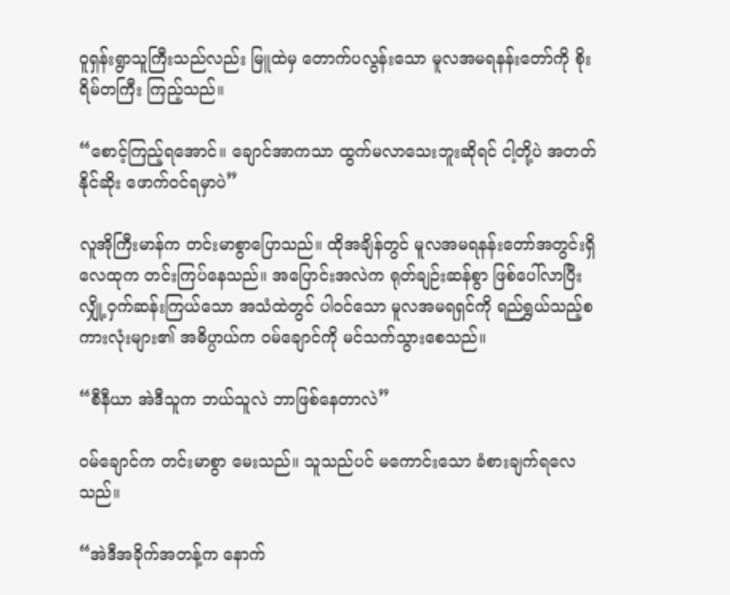ဝူရှန်းရွာသူကြီးသည်လည်း မြူထဲမှ တောက်ပလွန်းသော မူလအမရနန်းတော်ကို စိုးရိမ်တကြီး ကြည့်သည်။

“စောင့်ကြည့်ရအောင်။ ချောင်အာကသာ ထွက်မလာသေးဘူးဆိုရင် ငါ့တို့ပဲ အတတ်နိုင်ဆိုး ဖောက်ဝင်ရမှာပဲ”

လူအိုကြီးမာန်က တင်းမာစွာပြောသည်။ ထိုအချိန်တွင် မူလအမရနန်းတော်အတွင်းရှိ လေထုက တင်းကြပ်နေသည်။ အပြောင်းအလဲက ရုတ်ချဉ်းဆန်စွာ ဖြစ်ပေါ်လာပြီး လျှို့ဝှက်ဆန်းကြယ်သော အသံထဲတွင် ပါဝင်သော မူလအမရရှင်ကို ရည်ရွှယ်သည့်စကားလုံးများ၏ အဓိပ္ပာယ်က ဝမ်ချောင်ကို မင်သက်သွားစေသည်။

“စီနီယာ အဲဒီသူက ဘယ်သူလဲ ဘာဖြစ်နေတာလဲ”

ဝမ်ချောင်က တင်းမာစွာ မေးသည်။ သူသည်ပင် မကောင်းသော ခံစားချက်ရလေသည်။

“အဲဒီအခိုက်အတန့်က နောက်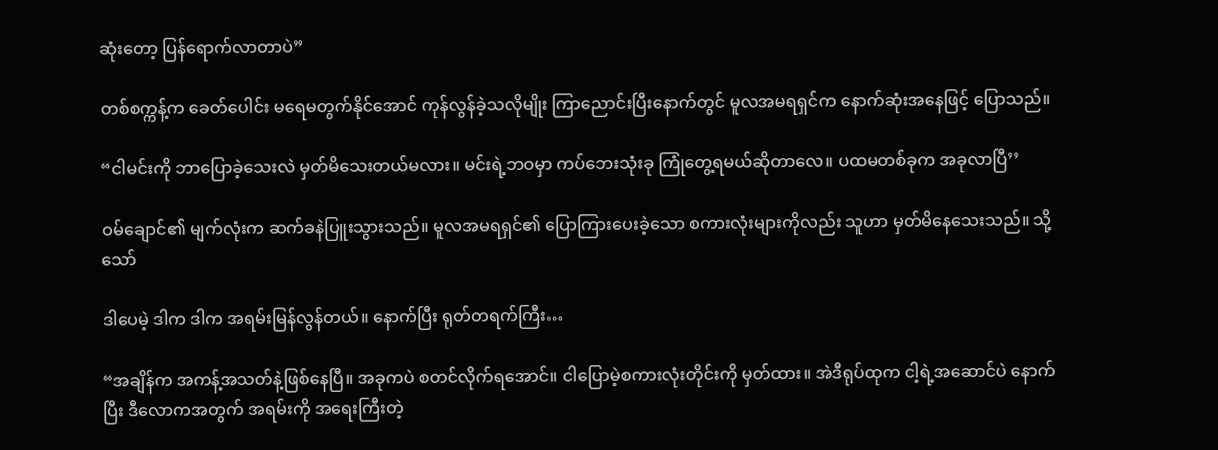ဆုံးတော့ ပြန်ရောက်လာတာပဲ”

တစ်စက္ကန့်က ခေတ်ပေါင်း မရေမတွက်နိုင်အောင် ကုန်လွန်ခဲ့သလိုမျိုး ကြာညောင်းပြီးနောက်တွင် မူလအမရရှင်က နောက်ဆုံးအနေဖြင့် ပြောသည်။

“ငါမင်းကို ဘာပြောခဲ့သေးလဲ မှတ်မိသေးတယ်မလား။ မင်းရဲ့ဘဝမှာ ကပ်ဘေးသုံးခု ကြုံတွေ့ရမယ်ဆိုတာလေ။ ပထမတစ်ခုက အခုလာပြီ’’

ဝမ်ချောင်၏ မျက်လုံးက ဆက်ခနဲပြူးသွားသည်။ မူလအမရရှင်၏ ပြောကြားပေးခဲ့သော စကားလုံးများကိုလည်း သူဟာ မှတ်မိနေသေးသည်။ သို့သော်

ဒါပေမဲ့ ဒါက ဒါက အရမ်းမြန်လွန်တယ်။ နောက်ပြီး ရုတ်တရက်ကြီး…

“အချိန်က အကန့်အသတ်နဲ့ဖြစ်နေပြီ။ အခုကပဲ စတင်လိုက်ရအောင်။ ငါပြောမဲ့စကားလုံးတိုင်းကို မှတ်ထား။ အဲဒီရုပ်ထုက ငါ့ရဲ့အဆောင်ပဲ နောက်ပြီး ဒီလောကအတွက် အရမ်းကို အရေးကြီးတဲ့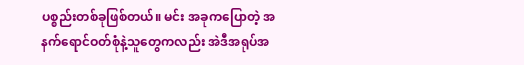ပစ္စည်းတစ်ခုဖြစ်တယ်။ မင်း အခုကပြောတဲ့ အနက်ရောင်ဝတ်စုံနဲ့သူတွေကလည်း အဲဒီအရုပ်အ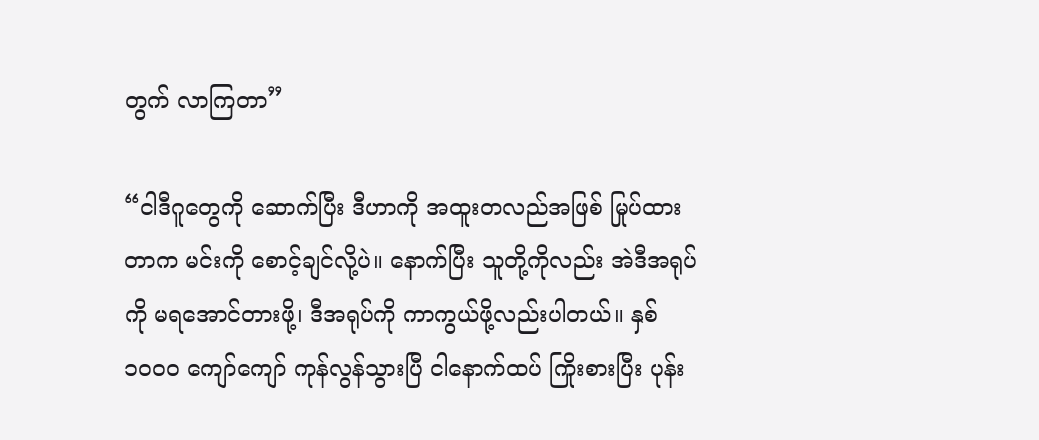တွက် လာကြတာ”

“ငါဒီဂူတွေကို ဆောက်ပြီး ဒီဟာကို အထူးတလည်အဖြစ် မြုပ်ထားတာက မင်းကို စောင့်ချင်လို့ပဲ။ နောက်ပြီး သူတို့ကိုလည်း အဲဒီအရုပ်ကို မရအောင်တားဖို့၊ ဒီအရုပ်ကို ကာကွယ်ဖို့လည်းပါတယ်။ နှစ်၁၀၀၀ ကျော်ကျော် ကုန်လွန်သွားပြီ ငါနောက်ထပ် ကြိုးစားပြီး ပုန်း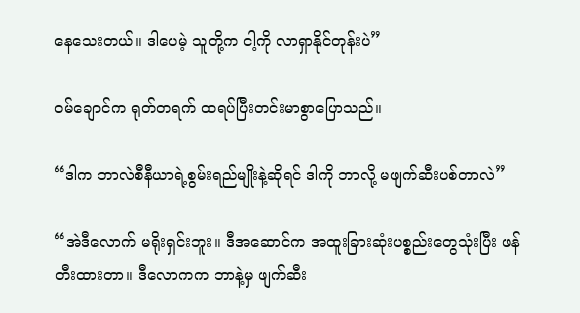နေသေးတယ်။ ဒါပေမဲ့ သူတို့က ငါ့ကို လာရှာနိုင်တုန်းပဲ”

ဝမ်ချောင်က ရုတ်တရက် ထရပ်ပြီးတင်းမာစွာပြောသည်။

“ဒါက ဘာလဲစီနီယာရဲ့စွမ်းရည်မျိုးနဲ့ဆိုရင် ဒါကို ဘာလို့ မဖျက်ဆီးပစ်တာလဲ”

“အဲဒီလောက် မရိုးရှင်းဘူး။ ဒီအဆောင်က အထူးခြားဆုံးပစ္စည်းတွေသုံးပြီး ဖန်တီးထားတာ။ ဒီလောကက ဘာနဲ့မှ ဖျက်ဆီး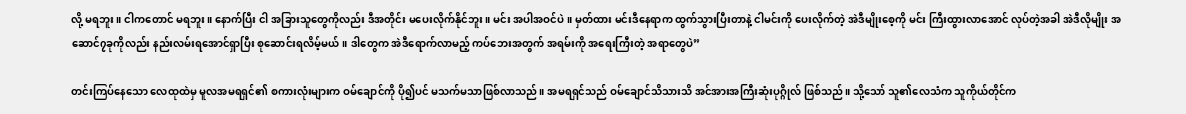လို့ မရဘူး။ ငါကတောင် မရဘူး။ နောက်ပြီး ငါ အခြားသူတွေကိုလည်း ဒီအတိုင်း မပေးလိုက်နိုင်ဘူး။ မင်း အပါအဝင်ပဲ။ မှတ်ထား မင်းဒီနေရာက ထွက်သွားပြီးတာနဲ့ ငါမင်းကို ပေးလိုက်တဲ့ အဲဒီမျိုးစေ့ကို မင်း ကြီးထွားလာအောင် လုပ်တဲ့အခါ အဲဒီလိုမျိုး အဆောင်၇ခုကိုလည်း နည်းလမ်းရအောင်ရှာပြီး စုဆောင်းရလိမ့်မယ်။ ဒါတွေက အဲဒီရောက်လာမည့် ကပ်ဘေးအတွက် အရမ်းကို အရေးကြီးတဲ့ အရာတွေပဲ”

တင်းကြပ်နေသော လေထုထဲမှ မူလအမရရှင်၏ စကားလုံးများက ဝမ်ချောင်ကို ပို၍ပင် မသက်မသာဖြစ်လာသည်။ အမရရှင်သည် ဝမ်ချောင်သိသားသိ အင်အားအကြီးဆုံးပုဂ္ဂိုလ် ဖြစ်သည်။ သို့သော် သူ၏လေသံက သူကိုယ်တိုင်က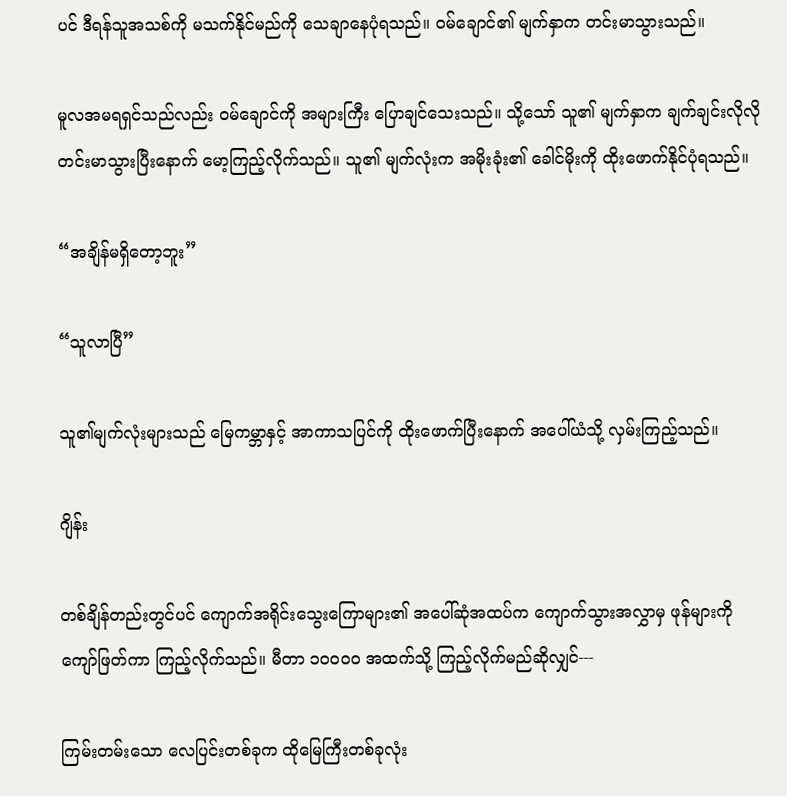ပင် ဒီရန်သူအသစ်ကို မသက်နိုင်မည်ကို သေချာနေပုံရသည်။ ဝမ်ချောင်၏ မျက်နှာက တင်းမာသွားသည်။

မူလအမရရှင်သည်လည်း ဝမ်ချောင်ကို အများကြီး ပြောချင်သေးသည်။ သို့သော် သူ၏ မျက်နှာက ချက်ချင်းလိုလို တင်းမာသွားပြီးနောက် မော့ကြည့်လိုက်သည်။ သူ၏ မျက်လုံးက အမိုးခုံး၏ ခေါင်မိုးကို ထိုးဖောက်နိုင်ပုံရသည်။

“အချိန်မရှိတော့ဘူး”

“သူလာပြီ”

သူ၏မျက်လုံးများသည် မြေကမ္ဘာနှင့် အာကာသပြင်ကို ထိုးဖောက်ပြီးနောက် အပေါ်ယံသို့ လှမ်းကြည့်သည်။

ဂျိန်း

တစ်ချိန်တည်းတွင်ပင် ကျောက်အရိုင်းသွေးကြောများ၏ အပေါ်ဆုံအထပ်က ကျောက်သွားအလွှာမှ ဖုန်များကို ကျော်ဖြတ်ကာ ကြည့်လိုက်သည်။ မီတာ ၁၀၀၀၀ အထက်သို့ ကြည့်လိုက်မည်ဆိုလျှင်---

ကြမ်းတမ်းသော လေပြင်းတစ်ခုက ထိုမြေကြီးတစ်ခုလုံး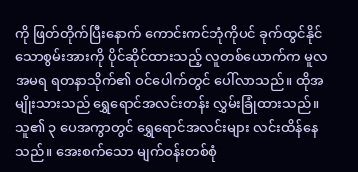ကို ဖြတ်တိုက်ပြီးနောက် ကောင်းကင်ဘုံကိုပင် ခုက်ထွင်နိုင်သောစွမ်းအားကို ပိုင်ဆိုင်ထားသည့် လူတစ်ယောက်က မူလအမရ ရတနာသိုက်၏ ဝင်ပေါက်တွင် ပေါ်လာသည်။ ထိုအမျိုးသားသည် ရွှေရောင်အလင်းတန်း လွှမ်းခြုံထားသည်။ သူ၏ ၃ ပေအကွာတွင် ရွှေရောင်အလင်းများ လင်းထိန်နေသည်။ အေးစက်သော မျက်ဝန်းတစ်စုံ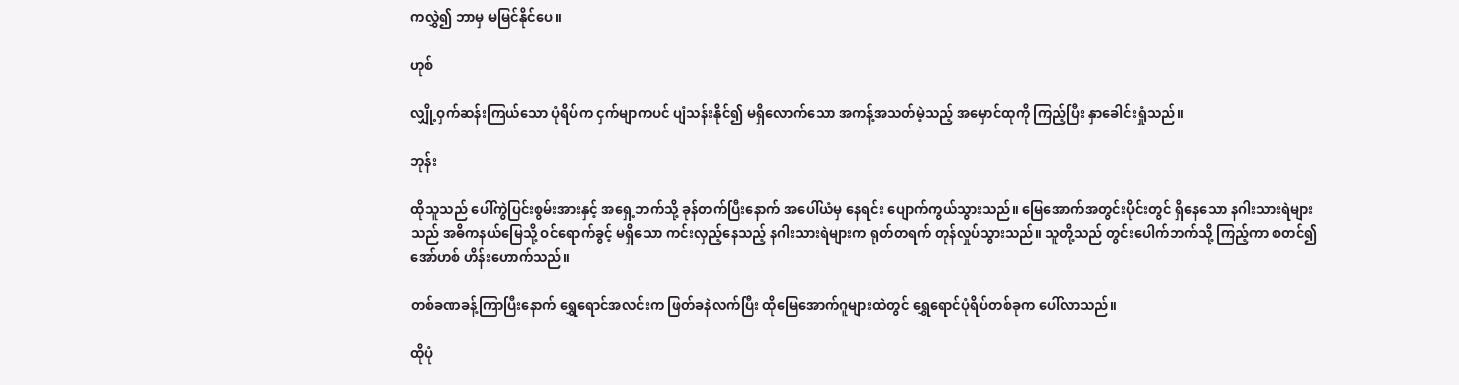ကလွှဲ၍ ဘာမှ မမြင်နိုင်ပေ။

ဟုစ်

လျှို့ဝှက်ဆန်းကြယ်သော ပုံရိပ်က ငှက်မျာကပင် ပျံသန်းနိုင်၍ မရှိလောက်သော အကန့်အသတ်မဲ့သည့် အမှောင်ထုကို ကြည့်ပြီး နှာခေါင်းရှုံသည်။

ဘုန်း

ထိုသူသည် ပေါ်ကွဲပြင်းစွမ်းအားနှင့် အရှေ့ဘက်သို့ ခုန်တက်ပြီးနောက် အပေါ်ယံမှ နေရင်း ပျောက်ကွယ်သွားသည်။ မြေအောက်အတွင်းပိုင်းတွင် ရှိနေသော နဂါးသားရဲများသည် အဓိကနယ်မြေသို့ ဝင်ရောက်ခွင့် မရှိသော ကင်းလှည့်နေသည့် နဂါးသားရဲများက ရုတ်တရက် တုန်လှုပ်သွားသည်။ သူတို့သည် တွင်းပေါက်ဘက်သို့ ကြည့်ကာ စတင်၍ အော်ဟစ် ဟိန်းဟောက်သည်။

တစ်ခဏခန့်ကြာပြီးနောက် ရွှေရောင်အလင်းက ဖြတ်ခနဲလက်ပြီး ထိုမြေအောက်ဂူများထဲတွင် ရွှေရောင်ပုံရိပ်တစ်ခုက ပေါ်လာသည်။

ထိုပုံ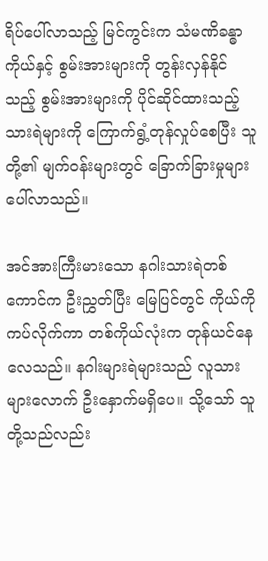ရိပ်ပေါ်လာသည့် မြင်ကွင်းက သံမဏိခန္ဓာကိုယ်နှင့် စွမ်းအားများကို တွန်းလှန်နိုင်သည့် စွမ်းအားများကို ပိုင်ဆိုင်ထားသည့် သားရဲများကို ကြောက်ရွံ့တုန်လှုပ်စေပြီး သူတို့၏ မျက်ဝန်းများတွင် ခြောက်ခြားမှုများပေါ်လာသည်။

အင်အားကြီးမားသော နဂါးသားရဲတစ်ကောင်က ဦးညွှတ်ပြီး မြေပြင်တွင် ကိုယ်ကိုကပ်လိုက်ကာ တစ်ကိုယ်လုံးက တုန်ယင်နေလေသည်။ နဂါးများရဲများသည် လူသားများလောက် ဦးနှောက်မရှိပေ။ သို့သော် သူတို့သည်လည်း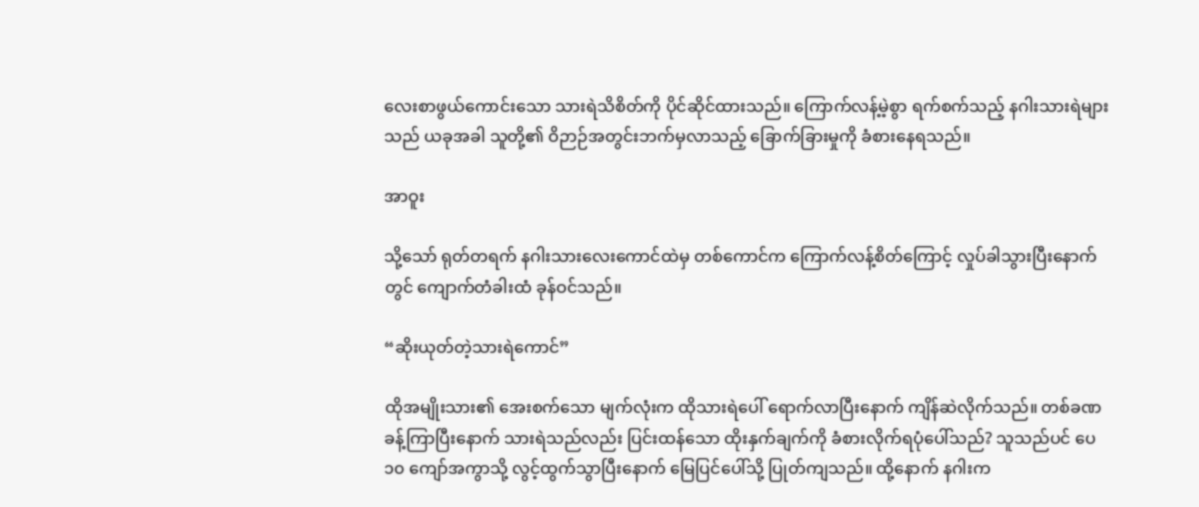လေးစာဖွယ်ကောင်းသော သားရဲသိစိတ်ကို ပိုင်ဆိုင်ထားသည်။ ကြောက်လန့်မဲ့စွာ ရက်စက်သည့် နဂါးသားရဲများသည် ယခုအခါ သူတို့၏ ဝိဉာဉ်အတွင်းဘက်မှလာသည့် ခြောက်ခြားမှုကို ခံစားနေရသည်။

အာဝူး

သို့သော် ရုတ်တရက် နဂါးသားလေးကောင်ထဲမှ တစ်ကောင်က ကြောက်လန့်စိတ်ကြောင့် လှုပ်ခါသွားပြီးနောက်တွင် ကျောက်တံခါးထံ ခုန်ဝင်သည်။

“ဆိုးယုတ်တဲ့သားရဲကောင်”

ထိုအမျိုးသား၏ အေးစက်သော မျက်လုံးက ထိုသားရဲပေါ် ရောက်လာပြီးနောက် ကျိန်ဆဲလိုက်သည်။ တစ်ခဏခန့်ကြာပြီးနောက် သားရဲသည်လည်း ပြင်းထန်သော ထိုးနှက်ချက်ကို ခံစားလိုက်ရပုံပေါ်သည်? သူသည်ပင် ပေ၁၀ ကျော်အကွာသို့ လွင့်ထွက်သွာပြီးနောက် မြေပြင်ပေါ်သို့ ပြုတ်ကျသည်။ ထို့နောက် နဂါးက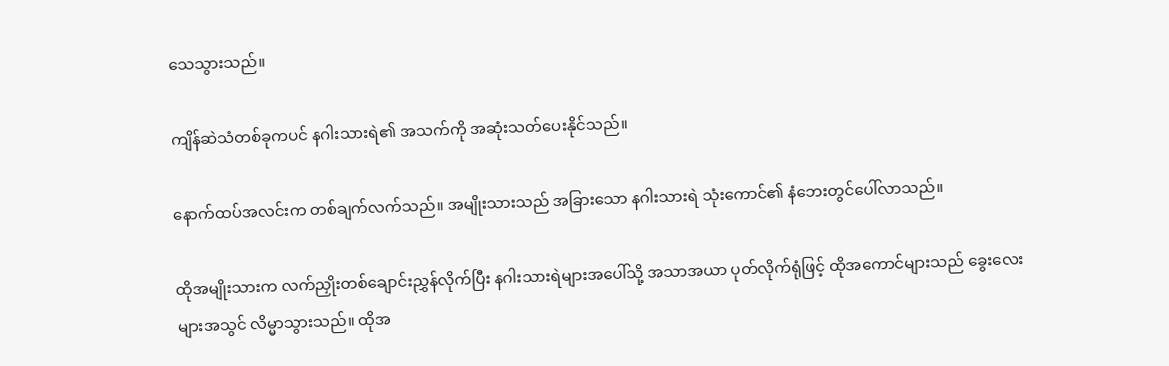သေသွားသည်။

ကျိန်ဆဲသံတစ်ခုကပင် နဂါးသားရဲ၏ အသက်ကို အဆုံးသတ်ပေးနိုင်သည်။

နောက်ထပ်အလင်းက တစ်ချက်လက်သည်။ အမျိုးသားသည် အခြားသော နဂါးသားရဲ သုံးကောင်၏ နံဘေးတွင်ပေါ်လာသည်။

ထိုအမျိုးသားက လက်ညှိုးတစ်ချောင်းညွှန်လိုက်ပြီး နဂါးသားရဲများအပေါ်သို့ အသာအယာ ပုတ်လိုက်ရုံဖြင့် ထိုအကောင်များသည် ခွေးလေးများအသွင် လိမ္မာသွားသည်။ ထိုအ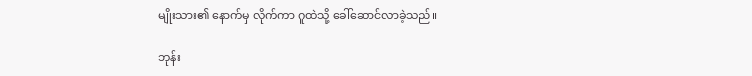မျိုးသား၏ နောက်မှ လိုက်ကာ ဂူထဲသို့ ခေါ်ဆောင်လာခဲ့သည်။

ဘုန်း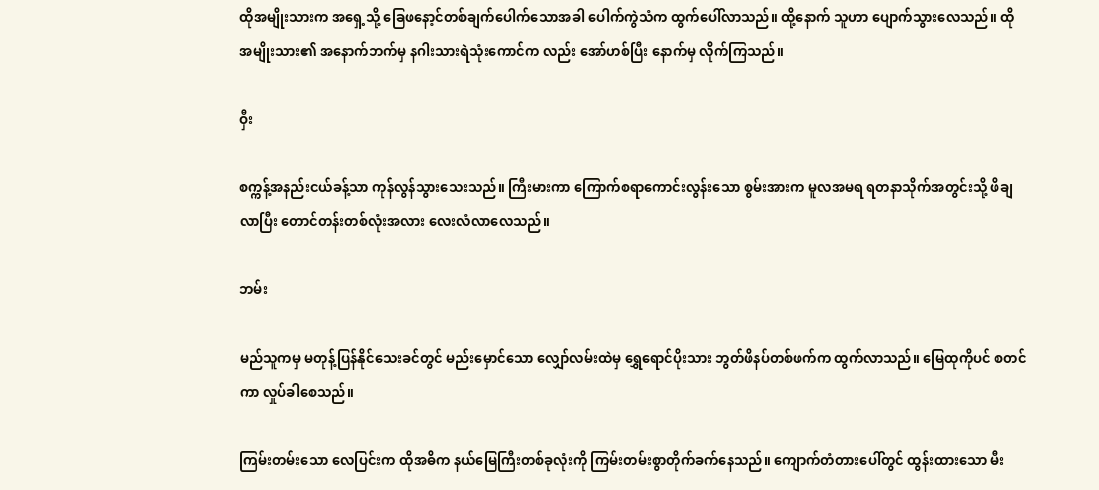ထိုအမျိုးသားက အရှေ့သို့ ခြေဖနော့င်တစ်ချက်ပေါက်သောအခါ ပေါက်ကွဲသံက ထွက်ပေါ်လာသည်။ ထို့နောက် သူဟာ ပျောက်သွားလေသည်။ ထိုအမျိုးသား၏ အနောက်ဘက်မှ နဂါးသားရဲသုံးကောင်က လည်း အော်ဟစ်ပြီး နောက်မှ လိုက်ကြသည်။

ဝှီး

စက္ကန့်အနည်းငယ်ခန့်သာ ကုန်လွန်သွားသေးသည်။ ကြီးမားကာ ကြောက်စရာကောင်းလွန်းသော စွမ်းအားက မူလအမရ ရတနာသိုက်အတွင်းသို့ ဖိချလာပြီး တောင်တန်းတစ်လုံးအလား လေးလံလာလေသည်။

ဘမ်း

မည်သူကမှ မတုန့်ပြန်နိုင်သေးခင်တွင် မည်းမှောင်သော လျှော်လမ်းထဲမှ ရွှေရောင်ပိုးသား ဘွတ်ဖိနပ်တစ်ဖက်က ထွက်လာသည်။ မြေထုကိုပင် စတင်ကာ လှုပ်ခါစေသည်။

ကြမ်းတမ်းသော လေပြင်းက ထိုအဓိက နယ်မြေကြီးတစ်ခုလုံးကို ကြမ်းတမ်းစွာတိုက်ခက်နေသည်။ ကျောက်တံတားပေါ်တွင် ထွန်းထားသော မီး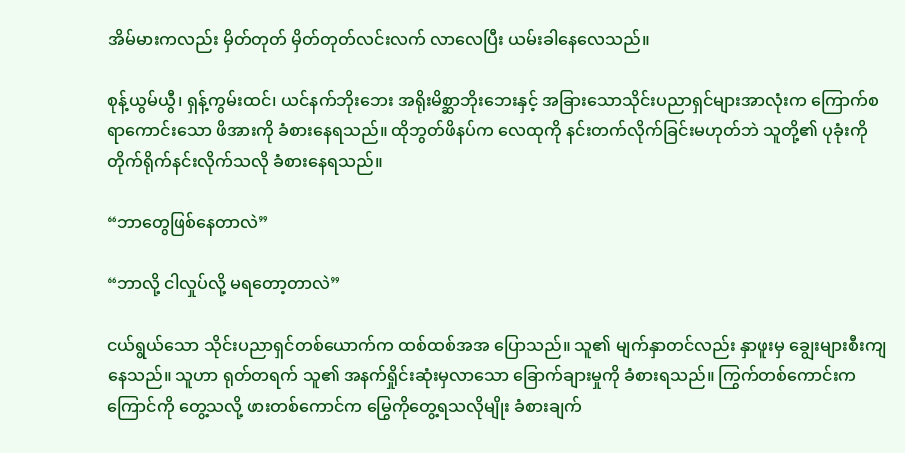အိမ်မားကလည်း မှိတ်တုတ် မှိတ်တုတ်လင်းလက် လာလေပြီး ယမ်းခါနေလေသည်။

စုန့်ယွမ်ယွီ၊ ရှန့်ကွမ်းထင်၊ ယင်နက်ဘိုးဘေး အရိုးမိစ္ဆာဘိုးဘေးနှင့် အခြားသောသိုင်းပညာရှင်များအာလုံးက ကြောက်စရာကောင်းသော ဖိအားကို ခံစားနေရသည်။ ထိုဘွတ်ဖိနပ်က လေထုကို နင်းတက်လိုက်ခြင်းမဟုတ်ဘဲ သူတို့၏ ပုခုံးကို တိုက်ရိုက်နင်းလိုက်သလို ခံစားနေရသည်။

“ဘာတွေဖြစ်နေတာလဲ”

“ဘာလို့ ငါလှုပ်လို့ မရတော့တာလဲ”

ငယ်ရွယ်သော သိုင်းပညာရှင်တစ်ယောက်က ထစ်ထစ်အအ ပြောသည်။ သူ၏ မျက်နှာတင်လည်း နှာဖူးမှ ချွေးများစီးကျနေသည်။ သူဟာ ရုတ်တရက် သူ၏ အနက်ရှိုင်းဆုံးမှလာသော ခြောက်ချားမှုကို ခံစားရသည်။ ကြွက်တစ်ကောင်းက ကြောင်ကို တွေ့သလို့ ဖားတစ်ကောင်က မြွေကိုတွေ့ရသလိုမျိုး ခံစားချက်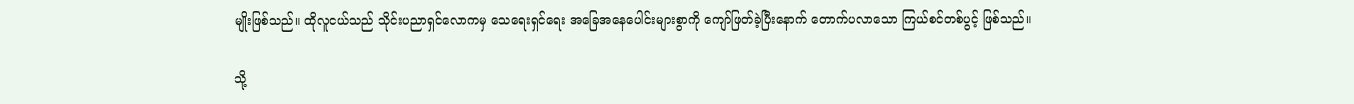မျိုးဖြစ်သည်။ ထိုလူငယ်သည် သိုင်းပညာရှင်လောကမှ သေရေးရှင်ရေး အခြေအနေပေါင်းများစွာကို ကျော်ဖြတ်ခဲ့ပြီးနောက် တောက်ပလာသော ကြယ်စင်တစ်ပွင့် ဖြစ်သည်။

သို့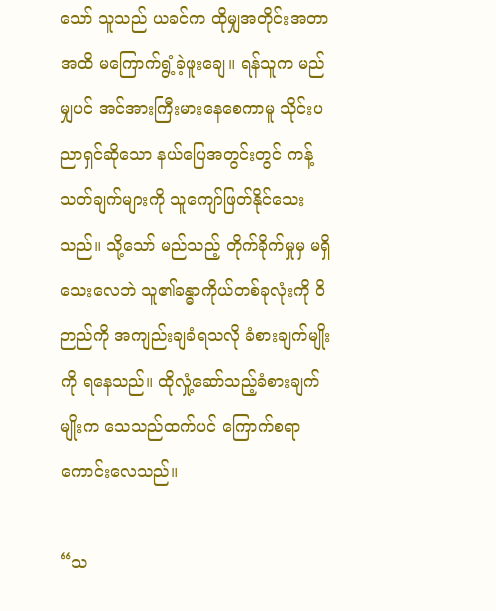သော် သူသည် ယခင်က ထိုမျှအတိုင်းအတာ အထိ မကြောက်ရွံ့ခဲ့ဖူးချေ။ ရန်သူက မည်မျှပင် အင်အားကြီးမားနေစေကာမူ သိုင်းပညာရှင်ဆိုသော နယ်ပြေအတွင်းတွင် ကန့်သတ်ချက်များကို သူကျော်ဖြတ်နိုင်သေးသည်။ သို့သော် မည်သည့် တိုက်ခိုက်မှုမှ မရှိသေးလေဘဲ သူ၏ခန္ဓာကိုယ်တစ်ခုလုံးကို ဝိဉာည်ကို အကျည်းချခံရသလို ခံစားချက်မျိုးကို ရနေသည်။ ထိုလှုံ့ဆော်သည့်ခံစားချက်မျိုးက သေသည်ထက်ပင် ကြောက်စရာကောင်းလေသည်။

“သ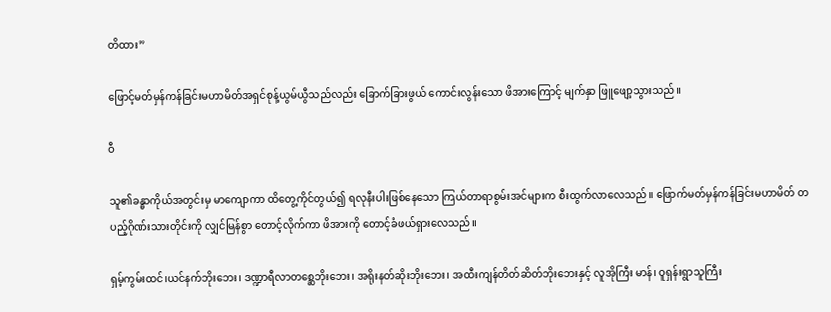တိထား”

ဖြောင့်မတ်မှန်ကန်ခြင်းမဟာမိတ်အရှင်စုန့်ယွမ်ယွီသည်လည်း ခြောက်ခြားဖွယ် ကောင်းလွန်းသော ဖိအားကြောင့် မျက်နှာ ဖြူဖျော့သွားသည်။

ဝီ

သူ၏ခန္ဓာကိုယ်အတွင်းမှ မာကျောကာ ထိတွေ့ကိုင်တွယ်၍ ရလုနီးပါးဖြစ်နေသော ကြယ်တာရာစွမ်းအင်များက စီးထွက်လာလေသည်။ ဖြောက်မတ်မှန်ကန်ခြင်းမဟာမိတ် တပည့်ဂိုဏ်းသားတိုင်းကို လျှင်မြန်စွာ တောင့်လိုက်ကာ ဖိအားကို တောင့်ခံဖယ်ရှားလေသည်။

ရှမ့်ကွမ်းထင်၊ယင်နက်ဘိုးဘေး၊ ဒဏ္ဍာရီလာတစ္ဆေဘိုးဘေး၊ အရိုးနတ်ဆိုးဘိုးဘေး၊ အထီးကျန်တိတ်ဆိတ်ဘိုးဘေးနှင့် လူအိုကြီး မာန်၊ ဝူရှန်းရွာသူကြီး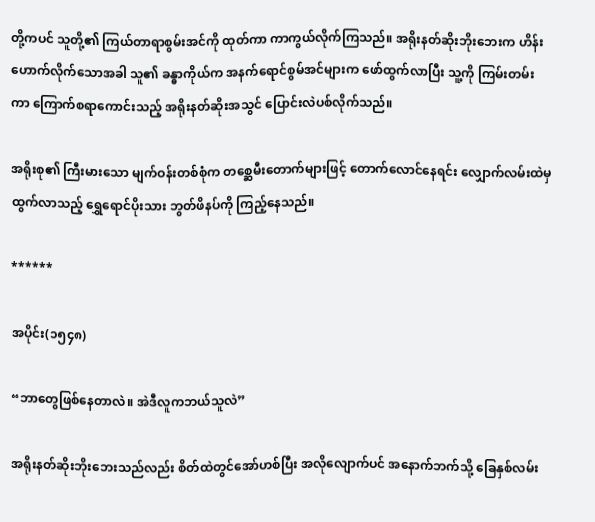တို့ကပင် သူတို့၏ ကြယ်တာရာစွမ်းအင်ကို ထုတ်ကာ ကာကွယ်လိုက်ကြသည်။ အရိုးနတ်ဆိုးဘိုးဘေးက ဟိန်းဟောက်လိုက်သောအခါ သူ၏ ခန္ဓာကိုယ်က အနက်ရောင်စွမ်အင်များက ဖော်ထွက်လာပြီး သူ့ကို ကြမ်းတမ်းကာ ကြောက်စရာကောင်းသည့် အရိုးနတ်ဆိုးအသွင် ပြောင်းလဲပစ်လိုက်သည်။

အရိုးစု၏ ကြီးမားသော မျက်ဝန်းတစ်စုံက တစ္ဆေမီးတောက်များဖြင့် တောက်လောင်နေရင်း လျှောက်လမ်းထဲမှ ထွက်လာသည့် ရွှေရောင်ပိုးသား ဘွတ်ဖိနပ်ကို ကြည့်နေသည်။

******

အပိုင်း(၁၅၄၈)

“ဘာတွေဖြစ်နေတာလဲ။ အဲဒီလူကဘယ်သူလဲ”

အရိုးနတ်ဆိုးဘိုးဘေးသည်လည်း စိတ်ထဲတွင်အော်ဟစ်ပြီး အလိုလျောက်ပင် အနောက်ဘက်သို့ ခြေနှစ်လမ်း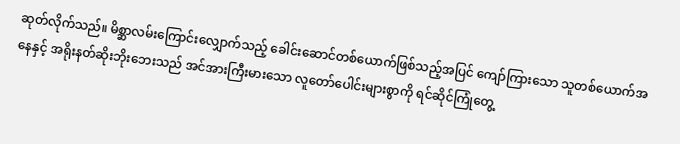ဆုတ်လိုက်သည်။ မိစ္ဆာလမ်းကြောင်းလျှောက်သည့် ခေါင်းဆောင်တစ်ယောက်ဖြစ်သည့်အပြင် ကျော်ကြားသော သူတစ်ယောက်အနေနှင့် အရိုးနတ်ဆိုးဘိုးဘေးသည် အင်အားကြီးမားသော လူတော်ပေါင်းများစွာကို ရင်ဆိုင်ကြုံတွေ့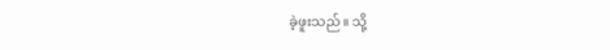ခဲ့ဖူးသည်။ သို့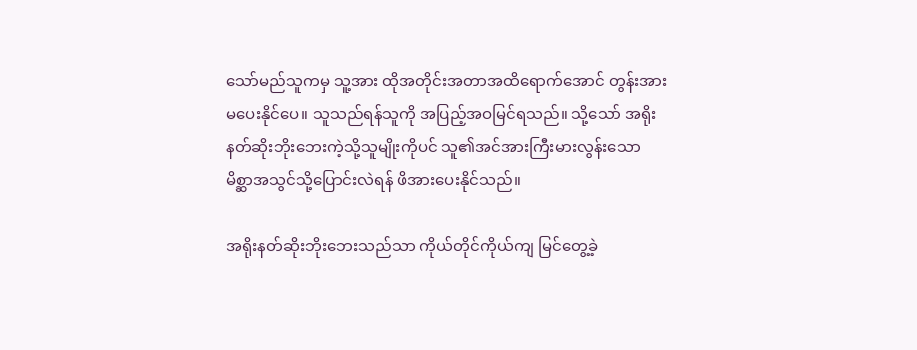သော်မည်သူကမှ သူ့အား ထိုအတိုင်းအတာအထိရောက်အောင် တွန်းအားမပေးနိုင်ပေ။ သူသည်ရန်သူကို အပြည့်အဝမြင်ရသည်။ သို့သော် အရိုးနတ်ဆိုးဘိုးဘေးကဲ့သို့သူမျိုးကိုပင် သူ၏အင်အားကြီးမားလွန်းသော မိစ္ဆာအသွင်သို့ပြောင်းလဲရန် ဖိအားပေးနိုင်သည်။

အရိုးနတ်ဆိုးဘိုးဘေးသည်သာ ကိုယ်တိုင်ကိုယ်ကျ မြင်တွေ့ခဲ့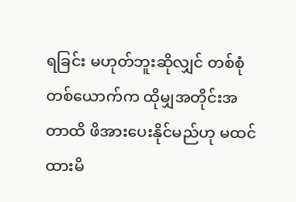ရခြင်း မဟုတ်ဘူးဆိုလျှင် တစ်စုံတစ်ယောက်က ထိုမျှအတိုင်းအတာထိ ဖိအားပေးနိုင်မည်ဟု မထင်ထားမိ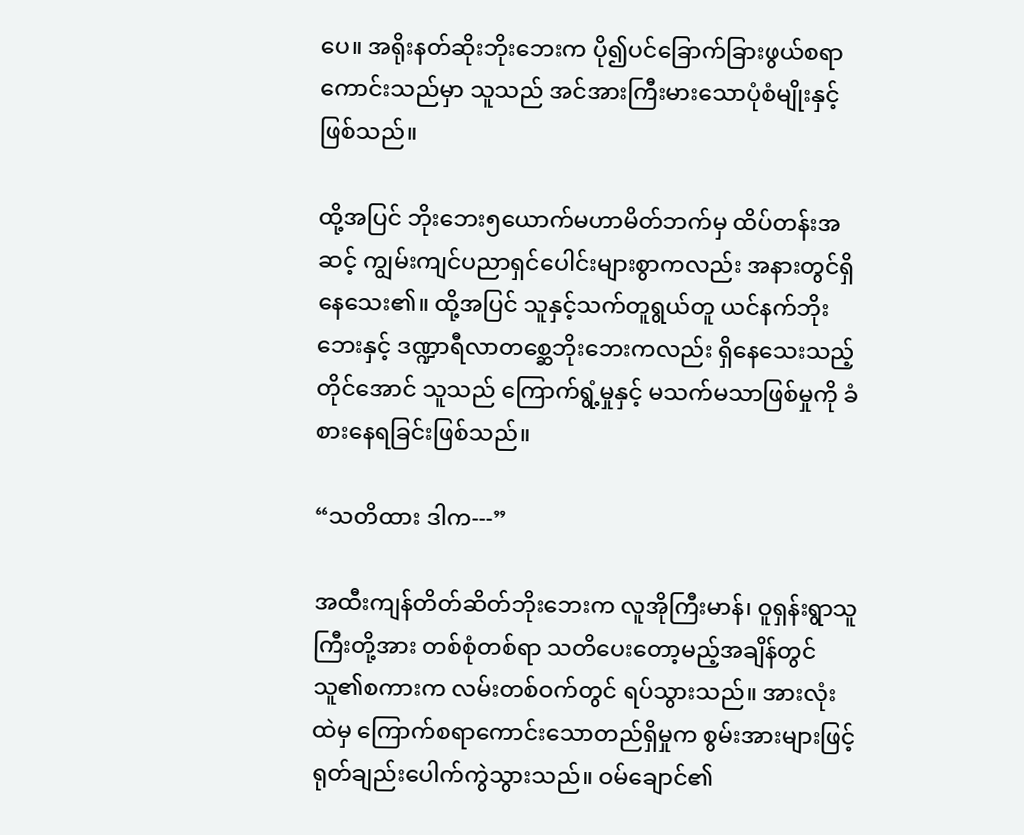ပေ။ အရိုးနတ်ဆိုးဘိုးဘေးက ပို၍ပင်ခြောက်ခြားဖွယ်စရာ ကောင်းသည်မှာ သူသည် အင်အားကြီးမားသောပုံစံမျိုးနှင့် ဖြစ်သည်။

ထို့အပြင် ဘိုးဘေး၅ယောက်မဟာမိတ်ဘက်မှ ထိပ်တန်းအဆင့် ကျွမ်းကျင်ပညာရှင်ပေါင်းများစွာကလည်း အနားတွင်ရှိနေသေး၏။ ထို့အပြင် သူနှင့်သက်တူရွယ်တူ ယင်နက်ဘိုးဘေးနှင့် ဒဏ္ဍာရီလာတစ္ဆေဘိုးဘေးကလည်း ရှိနေသေးသည့်တိုင်အောင် သူသည် ကြောက်ရွံ့မှုနှင့် မသက်မသာဖြစ်မှုကို ခံစားနေရခြင်းဖြစ်သည်။

“သတိထား ဒါက---”

အထီးကျန်တိတ်ဆိတ်ဘိုးဘေးက လူအိုကြီးမာန်၊ ဝူရှန်းရွာသူကြီးတို့အား တစ်စုံတစ်ရာ သတိပေးတော့မည့်အချိန်တွင် သူ၏စကားက လမ်းတစ်ဝက်တွင် ရပ်သွားသည်။ အားလုံးထဲမှ ကြောက်စရာကောင်းသောတည်ရှိမှုက စွမ်းအားများဖြင့် ရုတ်ချည်းပေါက်ကွဲသွားသည်။ ဝမ်ချောင်၏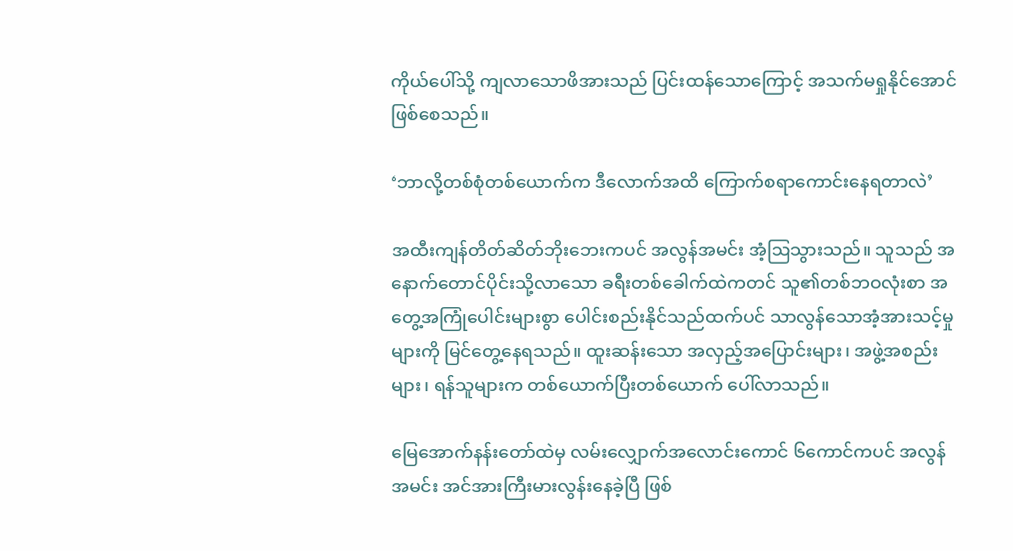ကိုယ်ပေါ်သို့ ကျလာသောဖိအားသည် ပြင်းထန်သောကြောင့် အသက်မရှုနိုင်အောင် ဖြစ်စေသည်။

‘ဘာလို့တစ်စုံတစ်ယောက်က ဒီလောက်အထိ ကြောက်စရာကောင်းနေရတာလဲ’

အထီးကျန်တိတ်ဆိတ်ဘိုးဘေးကပင် အလွန်အမင်း အံ့ဩသွားသည်။ သူသည် အနောက်တောင်ပိုင်းသို့လာသော ခရီးတစ်ခေါက်ထဲကတင် သူ၏တစ်ဘဝလုံးစာ အတွေ့အကြုံပေါင်းများစွာ ပေါင်းစည်းနိုင်သည်ထက်ပင် သာလွန်သောအံ့အားသင့်မှုများကို မြင်တွေ့နေရသည်။ ထူးဆန်းသော အလှည့်အပြောင်းများ၊ အဖွဲ့အစည်းများ၊ ရန်သူများက တစ်ယောက်ပြီးတစ်ယောက် ပေါ်လာသည်။

မြေအောက်နန်းတော်ထဲမှ လမ်းလျှောက်အလောင်းကောင် ၆ကောင်ကပင် အလွန်အမင်း အင်အားကြီးမားလွန်းနေခဲ့ပြီ ဖြစ်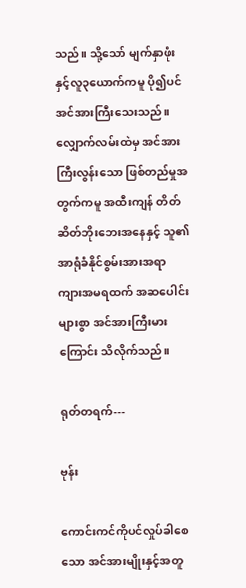သည်။ သို့သော် မျက်နှာဖုံးနှင့်လူ၃ယောက်ကမူ ပို၍ပင်အင်အားကြီးသေးသည်။ လျှောက်လမ်းထဲမှ အင်အားကြီးလွန်းသော ဖြစ်တည်မှုအတွက်ကမူ အထီးကျန် တိတ်ဆိတ်ဘိုးဘေးအနေနှင့် သူ၏ အာရုံခံနိုင်စွမ်းအားအရာ ကျားအမရထက် အဆပေါင်းများစွာ အင်အားကြီးမားကြောင်း သိလိုက်သည်။

ရုတ်တရက်---

ဗုန်း

ကောင်းကင်ကိုပင်လှုပ်ခါစေသော အင်အားမျိုးနှင့်အတူ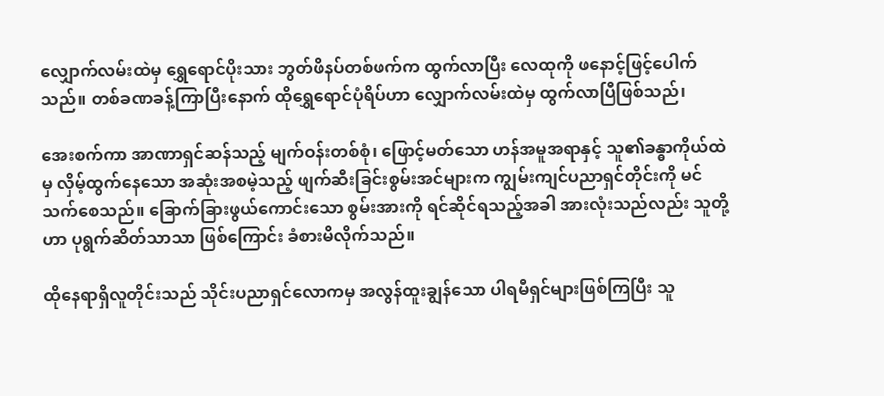လျှောက်လမ်းထဲမှ ရွှေရောင်ပိုးသား ဘွတ်ဖိနပ်တစ်ဖက်က ထွက်လာပြီး လေထုကို ဖနောင့်ဖြင့်ပေါက်သည်။ တစ်ခဏခန့်ကြာပြီးနောက် ထိုရွှေရောင်ပုံရိပ်ဟာ လျှောက်လမ်းထဲမှ ထွက်လာပြီဖြစ်သည်၊

အေးစက်ကာ အာဏာရှင်ဆန်သည့် မျက်ဝန်းတစ်စုံ၊ ဖြောင့်မတ်သော ဟန်အမူအရာနှင့် သူ၏ခန္ဓာကိုယ်ထဲမှ လှိမ့်ထွက်နေသော အဆုံးအစမဲ့သည့် ဖျက်ဆီးခြင်းစွမ်းအင်များက ကျွမ်းကျင်ပညာရှင်တိုင်းကို မင်သက်စေသည်။ ခြောက်ခြားဖွယ်ကောင်းသော စွမ်းအားကို ရင်ဆိုင်ရသည့်အခါ အားလုံးသည်လည်း သူတို့ဟာ ပုရွက်ဆိတ်သာသာ ဖြစ်ကြောင်း ခံစားမိလိုက်သည်။

ထိုနေရာရှိလူတိုင်းသည် သိုင်းပညာရှင်လောကမှ အလွန်ထူးချွန်သော ပါရမီရှင်များဖြစ်ကြပြီး သူ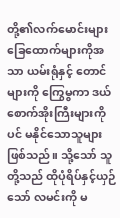တို့၏လက်မောင်းများ ခြေထောက်များကိုအသာ ယမ်းရုံနှင့် တောင်များကို ကြွေမွကာ ဒယ်စောက်အိုးကြီးများကိုပင် မနိုင်သောသူများဖြစ်သည်။ သို့သော် သူတို့သည် ထိုပုံရိပ်နှင့်ယှဉ်သော် လမင်းကို မ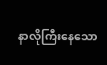နာလိုကြီးနေသော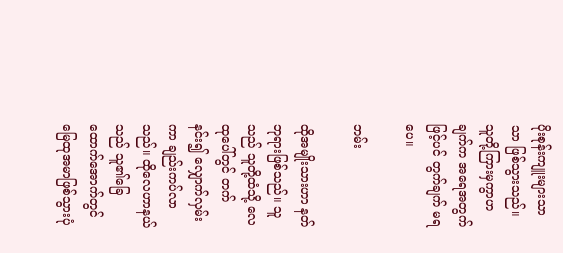ပိုးစုန်းကျူးများသာသာ ဖြစ်သွားသည်။ သူတို့ကြားမှကွာဟချက်က အရေအတွက်ဖြင့်ပင် တွက်ချက် မရပေ။

ဘမ်း

ထိုအမျိုးသားဟာ နတ်ဘုရားဖြစ်သည်။ သူသည် သူတို့ထံသို့ လေထုပေါ်တွင် တက်နင်း၍ လျှောက်လှမ်းကာ ချည်းကပ်လာသည်။ ထိုလေဟာနယ်သည် သူ၏ခြေထောက်အောက်တွင် မြေထုအမာဖြစ်သွားပုံ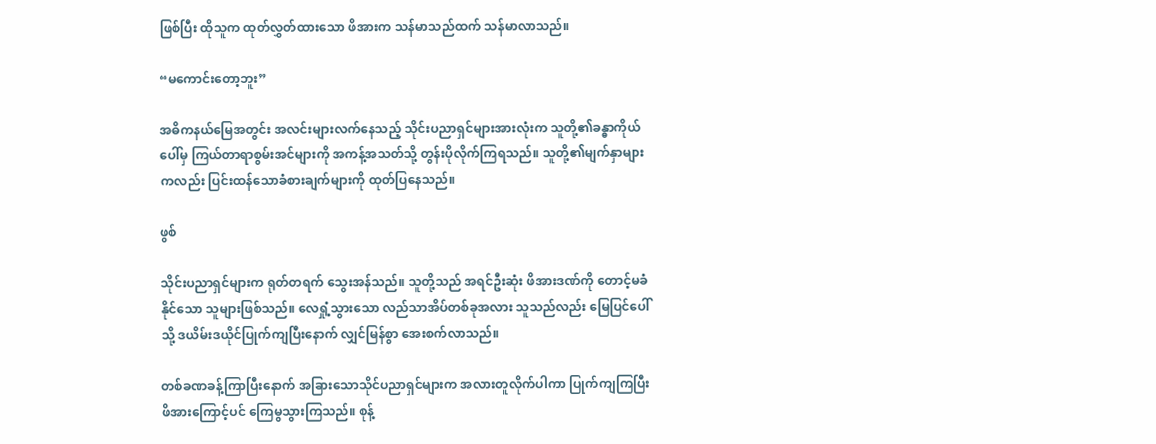ဖြစ်ပြီး ထိုသူက ထုတ်လွှတ်ထားသော ဖိအားက သန်မာသည်ထက် သန်မာလာသည်။

“မကောင်းတော့ဘူး”

အဓိကနယ်မြေအတွင်း အလင်းများလက်နေသည့် သိုင်းပညာရှင်များအားလုံးက သူတို့၏ခန္ဓာကိုယ်ပေါ်မှ ကြယ်တာရာစွမ်းအင်များကို အကန့်အသတ်သို့ တွန်းပိုလိုက်ကြရသည်။ သူတို့၏မျက်နှာများကလည်း ပြင်းထန်သောခံစားချက်များကို ထုတ်ပြနေသည်။

ဖွစ်

သိုင်းပညာရှင်များက ရုတ်တရက် သွေးအန်သည်။ သူတို့သည် အရင်ဦးဆုံး ဖိအားဒဏ်ကို တောင့်မခံနိုင်သော သူများဖြစ်သည်။ လေရှုံ့သွားသော လည်သာအိပ်တစ်ခုအလား သူသည်လည်း မြေပြင်ပေါ်သို့ ဒယိမ်းဒယိုင်ပြုက်ကျပြီးနောက် လျှင်မြန်စွာ အေးစက်လာသည်။

တစ်ခဏခန့်ကြာပြီးနောက် အခြားသောသိုင်ပညာရှင်များက အလားတူလိုက်ပါကာ ပြုက်ကျကြပြီး ဖိအားကြောင့်ပင် ကြေမွသွားကြသည်။ စုန့်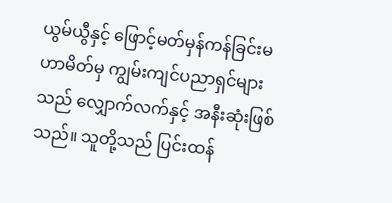ယွမ်ယွီနှင့် ဖြောင့်မတ်မှန်ကန်ခြင်းမဟာမိတ်မှ ကျွမ်းကျင်ပညာရှင်များသည် လျှောက်လက်နှင့် အနီးဆုံးဖြစ်သည်။ သူတို့သည် ပြင်းထန်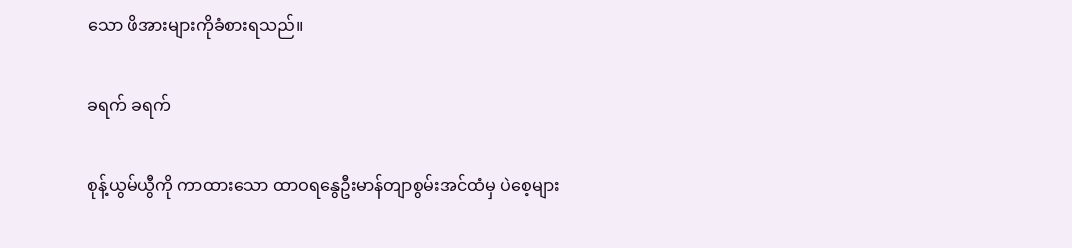သော ဖိအားများကိုခံစားရသည်။

ခရက် ခရက်

စုန့်ယွမ်ယွီကို ကာထားသော ထာဝရနွေဦးမာန်တျာစွမ်းအင်ထံမှ ပဲစေ့များ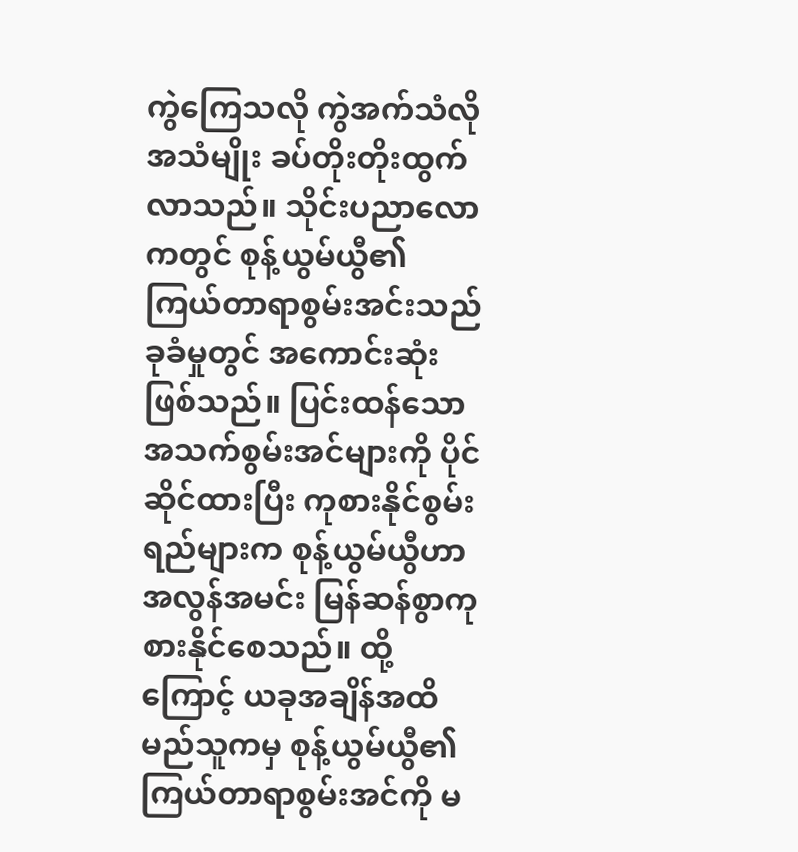ကွဲကြေသလို ကွဲအက်သံလိုအသံမျိုး ခပ်တိုးတိုးထွက်လာသည်။ သိုင်းပညာလောကတွင် စုန့်ယွမ်ယွီ၏ ကြယ်တာရာစွမ်းအင်းသည် ခုခံမှုတွင် အကောင်းဆုံးဖြစ်သည်။ ပြင်းထန်သော အသက်စွမ်းအင်များကို ပိုင်ဆိုင်ထားပြီး ကုစားနိုင်စွမ်းရည်များက စုန့်ယွမ်ယွီဟာ အလွန်အမင်း မြန်ဆန်စွာကုစားနိုင်စေသည်။ ထို့ကြောင့် ယခုအချိန်အထိ မည်သူကမှ စုန့်ယွမ်ယွီ၏ ကြယ်တာရာစွမ်းအင်ကို မ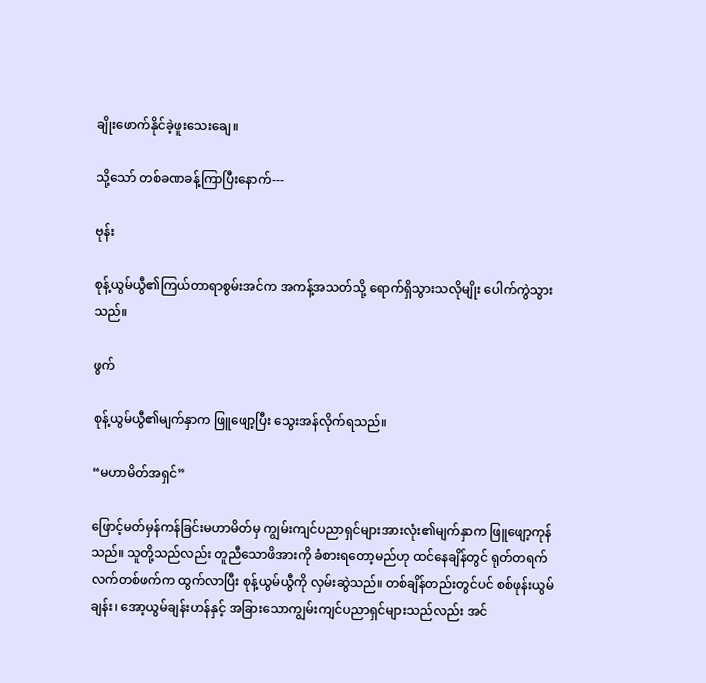ချိုးဖောက်နိုင်ခဲ့ဖူးသေးချေ။

သို့သော် တစ်ခဏခန့်ကြာပြီးနောက်---

ဗုန်း

စုန့်ယွမ်ယွီ၏ကြယ်တာရာစွမ်းအင်က အကန့်အသတ်သို့ ရောက်ရှိသွားသလိုမျိုး ပေါက်ကွဲသွားသည်။

ဖွက်

စုန့်ယွမ်ယွီ၏မျက်နှာက ဖြူဖျော့ပြီး သွေးအန်လိုက်ရသည်။

“မဟာမိတ်အရှင်”

ဖြောင့်မတ်မှန်ကန်ခြင်းမဟာမိတ်မှ ကျွမ်းကျင်ပညာရှင်များအားလုံး၏မျက်နှာက ဖြူဖျော့ကုန်သည်။ သူတို့သည်လည်း တူညီသောဖိအားကို ခံစားရတော့မည်ဟု ထင်နေချိန်တွင် ရုတ်တရက် လက်တစ်ဖက်က ထွက်လာပြီး စုန့်ယွမ်ယွီကို လှမ်းဆွဲသည်။ တစ်ချိန်တည်းတွင်ပင် စစ်ဖုန်းယွမ်ချန်း၊ အော့ယွမ်ချန်းဟန်နှင့် အခြားသောကျွမ်းကျင်ပညာရှင်များသည်လည်း အင်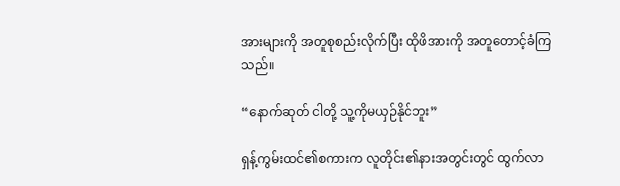အားများကို အတူစုစည်းလိုက်ပြီး ထိုဖိအားကို အတူတောင့်ခံကြသည်။

“နောက်ဆုတ် ငါတို့ သူ့ကိုမယှဉ်နိုင်ဘူး”

ရှန့်ကွမ်းထင်၏စကားက လူတိုင်း၏နားအတွင်းတွင် ထွက်လာ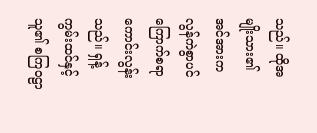သည်။ ထိုအမျိုးသား၏ အင်အားက လွန်ကဲစွာပင် ကြောက်စရာကောင်းလွန်းသည်။ ရှန့်ကွမ်းထင်နှင့် သူ၏ စကြဝဠာ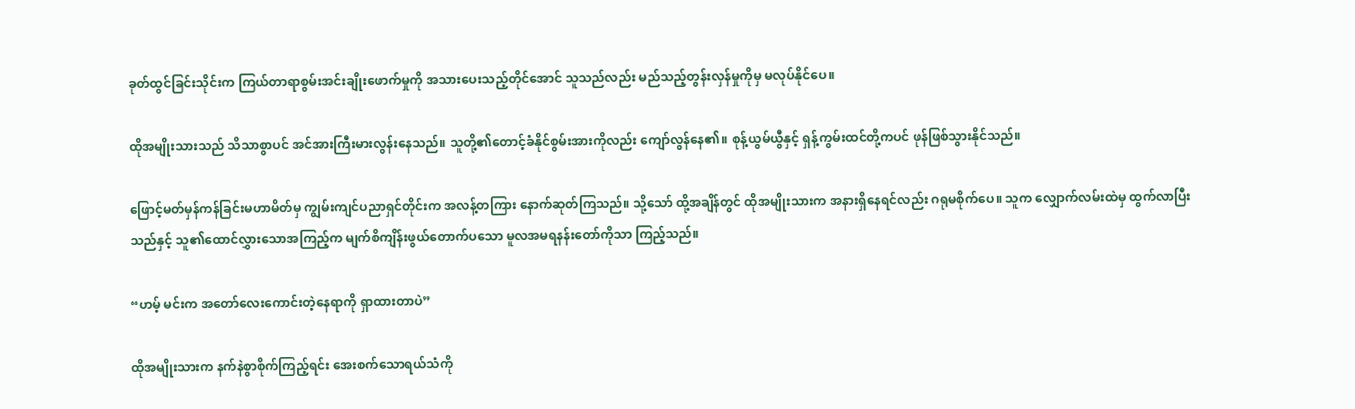ခုတ်ထွင်ခြင်းသိုင်းက ကြယ်တာရာစွမ်းအင်းချိုးဖောက်မှုကို အသားပေးသည့်တိုင်အောင် သူသည်လည်း မည်သည့်တွန်းလှန်မှုကိုမှ မလုပ်နိုင်ပေ။

ထိုအမျိုးသားသည် သိသာစွာပင် အင်အားကြီးမားလွန်းနေသည်။ သူတို့၏တောင့်ခံနိုင်စွမ်းအားကိုလည်း ကျော်လွန်နေ၏။ စုန့်ယွမ်ယွီနှင့် ရှန့်ကွမ်းထင်တို့ကပင် ဖုန်ဖြစ်သွားနိုင်သည်။

ဖြောင့်မတ်မှန်ကန်ခြင်းမဟာမိတ်မှ ကျွမ်းကျင်ပညာရှင်တိုင်းက အလန့်တကြား နောက်ဆုတ်ကြသည်။ သို့သော် ထို့အချိန်တွင် ထိုအမျိုးသားက အနားရှိနေရင်လည်း ဂရုမစိုက်ပေ။ သူက လျှောက်လမ်းထဲမှ ထွက်လာပြီးသည်နှင့် သူ၏ထောင်လွှားသောအကြည့်က မျက်စိကျိန်းဖွယ်တောက်ပသော မူလအမရနန်းတော်ကိုသာ ကြည့်သည်။

“ဟမ့် မင်းက အတော်လေးကောင်းတဲ့နေရာကို ရှာထားတာပဲ”

ထိုအမျိုးသားက နက်နဲစွာစိုက်ကြည့်ရင်း အေးစက်သောရယ်သံကို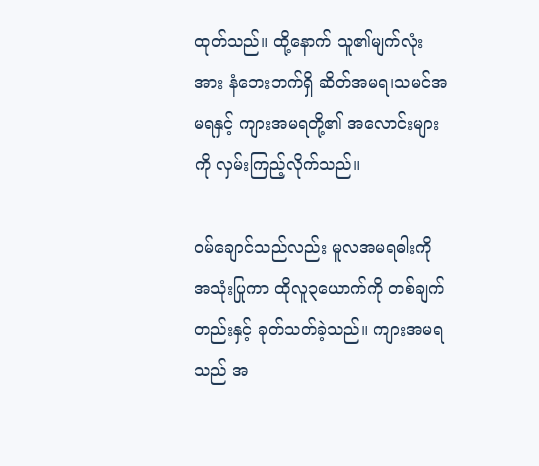ထုတ်သည်။ ထို့နောက် သူ၏မျက်လုံးအား နံဘေးဘက်ရှိ ဆိတ်အမရ၊သမင်အမရနှင့် ကျားအမရတို့၏ အလောင်းများကို လှမ်းကြည့်လိုက်သည်။

ဝမ်ချောင်သည်လည်း မူလအမရဓါးကို အသုံးပြုကာ ထိုလူ၃ယောက်ကို တစ်ချက်တည်းနှင့် ခုတ်သတ်ခဲ့သည်။ ကျားအမရသည် အ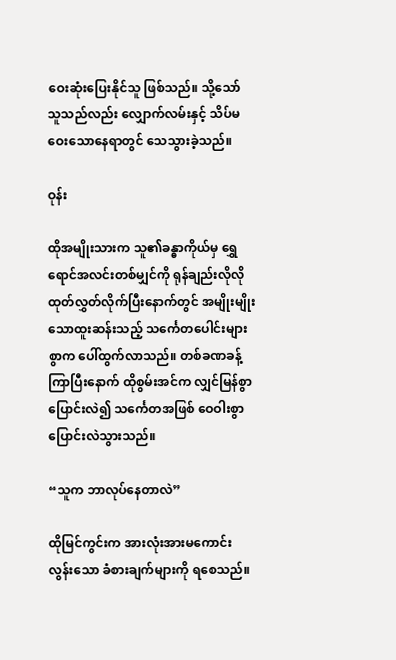ဝေးဆုံးပြေးနိုင်သူ ဖြစ်သည်။ သို့သော် သူသည်လည်း လျှောက်လမ်းနှင့် သိပ်မဝေးသောနေရာတွင် သေသွားခဲ့သည်။

ဝုန်း

ထိုအမျိုးသားက သူ၏ခန္ဓာကိုယ်မှ ရွှေရောင်အလင်းတစ်မျှင်ကို ရုန်ချည်းလိုလို ထုတ်လွှတ်လိုက်ပြီးနောက်တွင် အမျိုးမျိုးသောထူးဆန်းသည့် သင်္ကေတပေါင်းများစွာက ပေါ်ထွက်လာသည်။ တစ်ခဏခန့်ကြာပြီးနောက် ထိုစွမ်းအင်က လျှင်မြန်စွာပြောင်းလဲ၍ သင်္ကေတအဖြစ် ဝေဝါးစွာပြောင်းလဲသွားသည်။

“သူက ဘာလုပ်နေတာလဲ”

ထိုမြင်ကွင်းက အားလုံးအားမကောင်းလွန်းသော ခံစားချက်များကို ရစေသည်။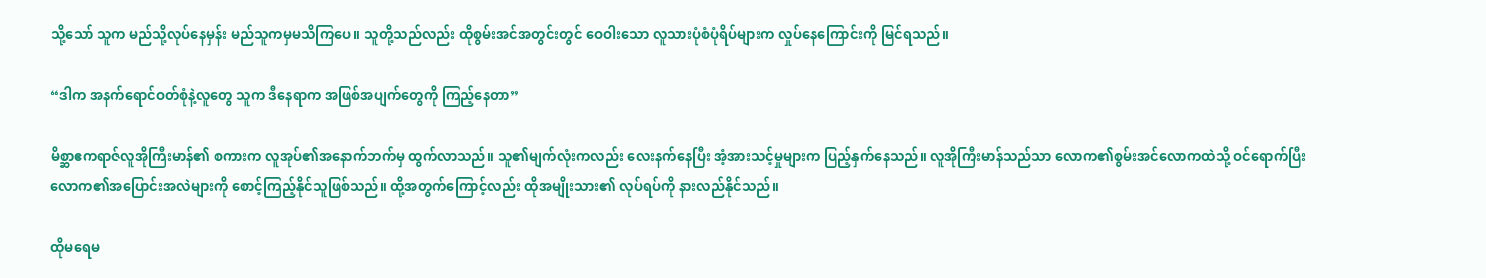သို့သော် သူက မည်သို့လုပ်နေမှန်း မည်သူကမှမသိကြပေ။ သူတို့သည်လည်း ထိုစွမ်းအင်အတွင်းတွင် ဝေဝါးသော လူသားပုံစံပုံရိပ်များက လှုပ်နေကြောင်းကို မြင်ရသည်။

“ဒါက အနက်ရောင်ဝတ်စုံနဲ့လူတွေ သူက ဒီနေရာက အဖြစ်အပျက်တွေကို ကြည့်နေတာ”

မိစ္ဆာဧကရာဇ်လူအိုကြီးမာန်၏ စကားက လူအုပ်၏အနောက်ဘက်မှ ထွက်လာသည်။ သူ၏မျက်လုံးကလည်း လေးနက်နေပြီး အံ့အားသင့်မှုများက ပြည့်နှက်နေသည်။ လူအိုကြီးမာန်သည်သာ လောက၏စွမ်းအင်လောကထဲသို့ ဝင်‌ရောက်ပြီး လောက၏အပြောင်းအလဲများကို စောင့်ကြည့်နိုင်သူဖြစ်သည်။ ထို့အတွက်ကြောင့်လည်း ထိုအမျိုးသား၏ လုပ်ရပ်ကို နားလည်နိုင်သည်။

ထိုမရေမ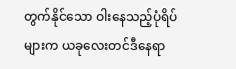တွက်နိုင်သော ဝါးနေသည့်ပုံရိပ်များက ယခုလေးတင်ဒီနေရာ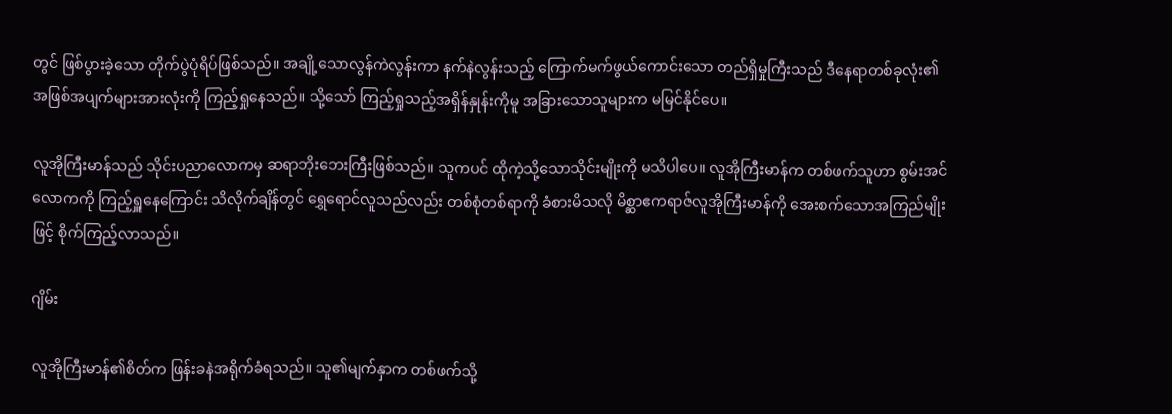တွင် ဖြစ်ပွားခဲ့သော တိုက်ပွဲပုံရိပ်ဖြစ်သည်။ အချို့သောလွန်ကဲလွန်းကာ နက်နဲလွန်းသည့် ကြောက်မက်ဖွယ်ကောင်းသော တည်ရှိမှုကြီးသည် ဒီနေရာတစ်ခုလုံး၏ အဖြစ်အပျက်များအားလုံးကို ကြည့်ရှုနေသည်။ သို့သော် ကြည့်ရှုသည့်အရှိန်နှုန်းကိုမူ အခြားသောသူများက မမြင်နိုင်ပေ။

လူအိုကြီးမာန်သည် သိုင်းပညာလောကမှ ဆရာဘိုးဘေးကြီးဖြစ်သည်။ သူကပင် ထိုကဲ့သို့သောသိုင်းမျိုးကို မသိပါပေ။ လူအိုကြီးမာန်က တစ်ဖက်သူဟာ စွမ်းအင်လောကကို ကြည့်ရှူနေကြောင်း သိလိုက်ချိန်တွင် ရွှေရောင်လူသည်လည်း တစ်စုံတစ်ရာကို ခံစားမိသလို မိစ္ဆာဧကရာဇ်လူအိုကြီးမာန်ကို အေးစက်သောအကြည်မျိုးဖြင့် စိုက်ကြည့်လာသည်။

ဂျိမ်း

လူအိုကြီးမာန်၏စိတ်က ဖြန်းခနဲအရိုက်ခံရသည်။ သူ၏မျက်နှာက တစ်ဖက်သို့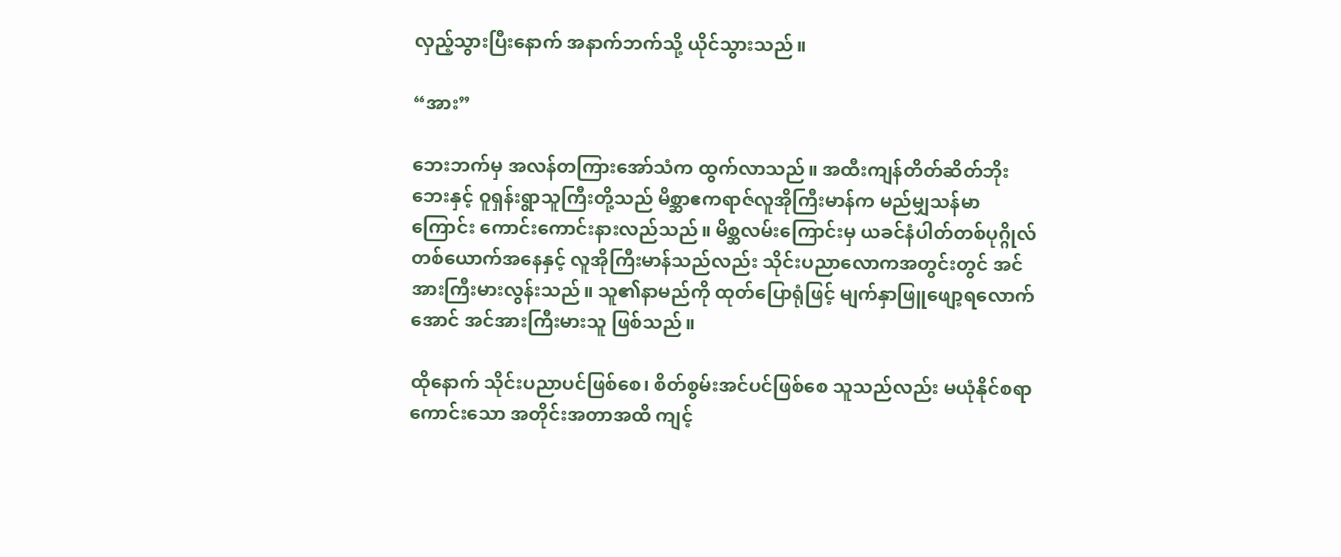လှည့်သွားပြီးနောက် အနာက်ဘက်သို့ ယိုင်သွားသည်။

“အား”

ဘေးဘက်မှ အလန်တကြားအော်သံက ထွက်လာသည်။ အထီးကျန်တိတ်ဆိတ်ဘိုးဘေးနှင့် ဝူရှန်းရွာသူကြီးတို့သည် မိစ္ဆာဧကရာဇ်လူအိုကြီးမာန်က မည်မျှသန်မာကြောင်း ကောင်းကောင်းနားလည်သည်။ မိစ္ဆလမ်းကြောင်းမှ ယခင်နံပါတ်တစ်ပုဂ္ဂိုလ်တစ်ယောက်အနေနှင့် လူအိုကြီးမာန်သည်လည်း သိုင်းပညာလောကအတွင်းတွင် အင်အားကြီးမားလွန်းသည်။ သူ၏နာမည်ကို ထုတ်ပြောရုံဖြင့် မျက်နှာဖြူဖျော့ရလောက်အောင် အင်အားကြီးမားသူ ဖြစ်သည်။

ထိုနောက် သိုင်းပညာပင်ဖြစ်စေ၊ စိတ်စွမ်းအင်ပင်ဖြစ်စေ သူသည်လည်း မယုံနိုင်စရာကောင်းသော အတိုင်းအတာအထိ ကျင့်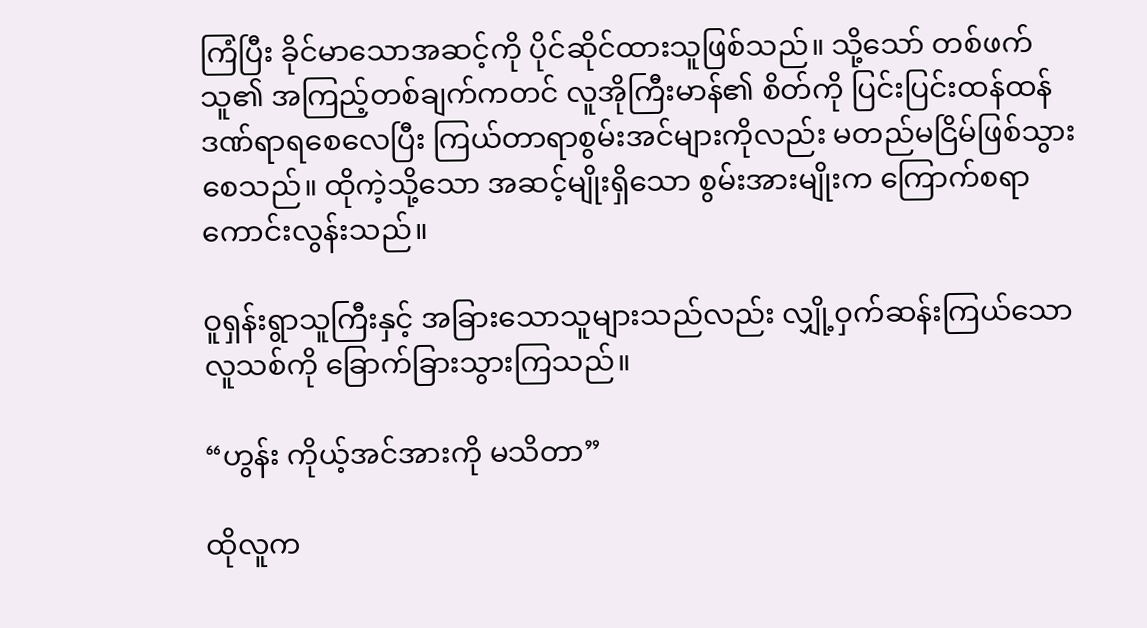ကြံပြီး ခိုင်မာသောအဆင့်ကို ပိုင်ဆိုင်ထားသူဖြစ်သည်။ သို့သော် တစ်ဖက်သူ၏ အကြည့်တစ်ချက်ကတင် လူအိုကြီးမာန်၏ စိတ်ကို ပြင်းပြင်းထန်ထန် ဒဏ်ရာရစေလေပြီး ကြယ်တာရာစွမ်းအင်များကိုလည်း မတည်မငြိမ်ဖြစ်သွားစေသည်။ ထိုကဲ့သို့သော အဆင့်မျိုးရှိသော စွမ်းအားမျိုးက ကြောက်စရာကောင်းလွန်းသည်။

ဝူရှန်းရွာသူကြီးနှင့် အခြားသောသူများသည်လည်း လျှို့ဝှက်ဆန်းကြယ်သော လူသစ်ကို ခြောက်ခြားသွားကြသည်။

“ဟွန်း ကိုယ့်အင်အားကို မသိတာ”

ထိုလူက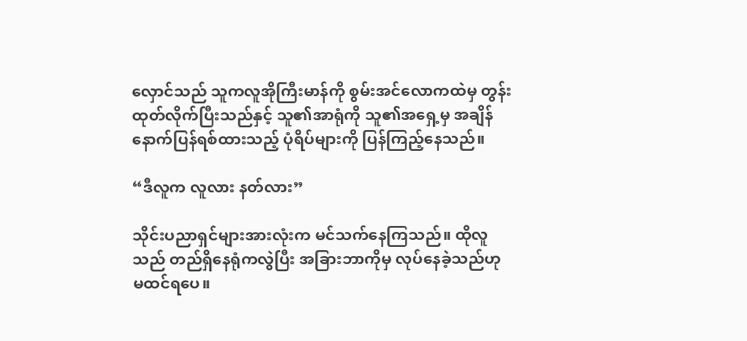လှောင်သည် သူကလူအိုကြီးမာန်ကို စွမ်းအင်လောကထဲမှ တွန်းထုတ်လိုက်ပြီးသည်နှင့် သူ၏အာရုံကို သူ၏အရှေ့မှ အချိန်နောက်ပြန်ရစ်ထားသည့် ပုံရိပ်များကို ပြန်ကြည့်နေသည်။

“ဒီလူက လူလား နတ်လား”

သိုင်းပညာရှင်များအားလုံးက မင်သက်နေကြသည်။ ထိုလူသည် တည်ရှိနေရုံကလွဲပြီး အခြားဘာကိုမှ လုပ်နေခဲ့သည်ဟု မထင်ရပေ။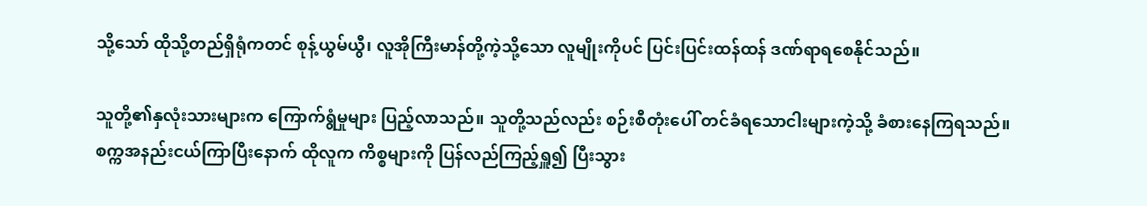သို့သော် ထိုသို့တည်ရှိရုံကတင် စုန့်ယွမ်ယွီ၊ လူအိုကြီးမာန်တို့ကဲ့သို့သော လူမျိုးကိုပင် ပြင်းပြင်းထန်ထန် ဒဏ်ရာရစေနိုင်သည်။

သူတို့၏နှလုံးသားများက ကြောက်ရွံမှုများ ပြည့်လာသည်။ သူတို့သည်လည်း စဉ်းစီတုံးပေါ် တင်ခံရသောငါးများကဲ့သို့ ခံစားနေကြရသည်။ စက္ကအနည်းငယ်ကြာပြီးနောက် ထိုလူက ကိစ္စများကို ပြန်လည်ကြည့်ရှူ၍ ပြီးသွား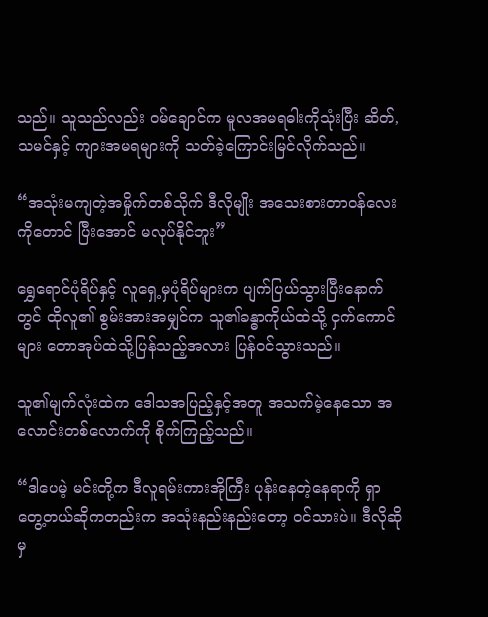သည်။ သူသည်လည်း ဝမ်ချောင်က မူလအမရဓါးကိုသုံးပြီး ဆိတ်,သမင်နှင့် ကျားအမရများကို သတ်ခဲ့ကြောင်းမြင်လိုက်သည်။

“အသုံးမကျတဲ့အမှိုက်တစ်သိုက် ဒီလိုမျိုး အသေးစားတာဝန်လေးကိုတောင် ပြီးအောင် မလုပ်နိုင်ဘူး”

ရွှေရောင်ပုံရိပ်နှင့် လူရှေ့မှပုံရိပ်များက ပျက်ပြယ်သွားပြီးနောက်တွင် ထိုလူ၏ စွမ်းအားအမျှင်က သူ၏ခန္ဓာကိုယ်ထဲသို့ ငှက်ကောင်များ တောအုပ်ထဲသို့ပြန်သည့်အလား ပြန်ဝင်သွားသည်။

သူ၏မျက်လုံးထဲက ဒေါသအပြည့်နှင့်အတူ အသက်မဲ့နေသော အလောင်းတစ်လောက်ကို စိုက်ကြည့်သည်။

“ဒါပေမဲ့ မင်းတို့က ဒီလူရမ်းကားအိုကြီး ပုန်းနေတဲ့နေရာကို ရှာတွေ့တယ်ဆိုကတည်းက အသုံးနည်းနည်းတော့ ဝင်သားပဲ။ ဒီလိုဆိုမှ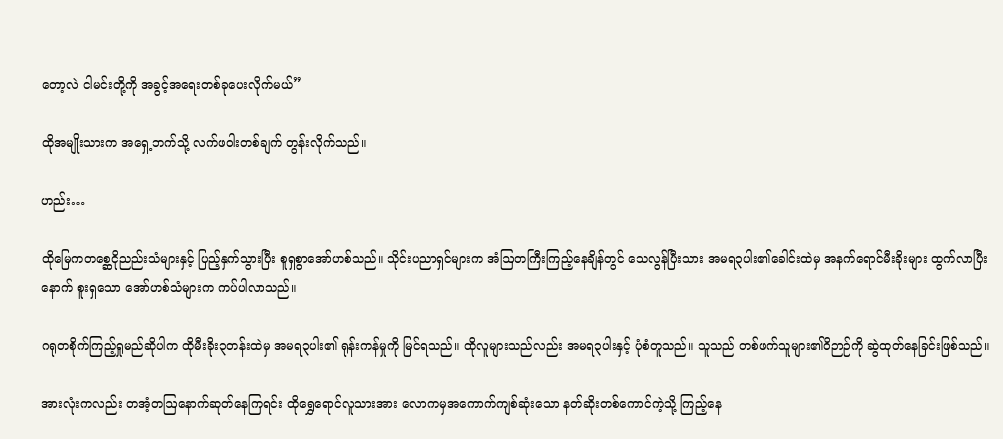တော့လဲ ငါမင်းတို့ကို အခွင့်အရေးတစ်ခုပေးလိုက်မယ်”

ထိုအမျိုးသားက အရှေ့ဘက်သို့ လက်ဖဝါးတစ်ချက် တွန်းလိုက်သည်။

ဟည်း…

ထိုမြေကတစ္ဆေငိုညည်းသံများနှင့် ပြည့်နှက်သွားပြီး စူရှစွာအော်ဟစ်သည်။ သိုင်းပညာရှင်များက အံဩတကြီးကြည့်နေချိန်တွင် သေလွန်ပြီးသား အမရ၃ပါး၏ခေါင်းထဲမှ အနက်ရောင်မီးခိုးများ ထွက်လာပြီးနောက် စူးရှသော အော်ဟစ်သံများက ကပ်ပါလာသည်။

ဂရုတစိုက်ကြည့်ရှုမည်ဆိုပါက ထိုမီးခိုး၃တန်းထဲမှ အမရ၃ပါး၏ ရုန်းကန်မှုကို မြင်ရသည်။ ထိုလူများသည်လည်း အမရ၃ပါးနှင့် ပုံစံတူသည်။ သူသည် တစ်ဖက်သူများ၏ဝိဉာဉ်ကို ဆွဲထုတ်နေခြင်းဖြစ်သည်။

အားလုံးကလည်း တအံ့တဩနောက်ဆုတ်နေကြရင်း ထိုရွှေရောင်လူသားအား လောကမှအကောက်ကျစ်ဆုံးသော နတ်ဆိုးတစ်ကောင်ကဲ့သို့ ကြည့်နေ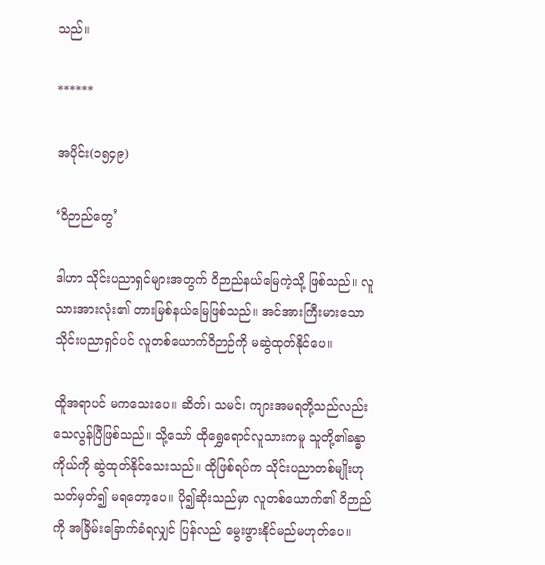သည်။

******

အပိုင်း(၁၅၄၉)

‘ဝိဉာည်တွေ’

ဒါဟာ သိုင်းပညာရှင်များအတွက် ဝိဉာည်နယ်မြေကဲ့သို့ ဖြစ်သည်။ လူသားအားလုံး၏ တားမြစ်နယ်မြေဖြစ်သည်။ အင်အားကြီးမားသော သိုင်းပညာရှင်ပင် လူတစ်ယောက်ဝိဉာဉ်ကို မဆွဲထုတ်နိုင်ပေ။

ထိူအရာပင် မကသေးပေ။ ဆိတ်၊ သမင်၊ ကျားအမရတို့သည်လည်း သေလွန်ပြီဖြစ်သည်။ သို့သော် ထိုရွှေရောင်လူသားကမူ သူတို့၏ခန္ဓာကိုယ်ကို ဆွဲထုတ်နိုင်သေးသည်။ ထိုဖြစ်ရပ်က သိုင်းပညာတစ်မျိုးဟု သတ်မှတ်၍ မရတော့ပေ။ ပို၍ဆိုးသည်မှာ လူတစ်ယောက်၏ ဝိဉာည်ကို အခြိမ်းခြောက်ခံရလျှင် ပြန်လည် မွေးဖွားနိုင်မည်မဟုတ်ပေ။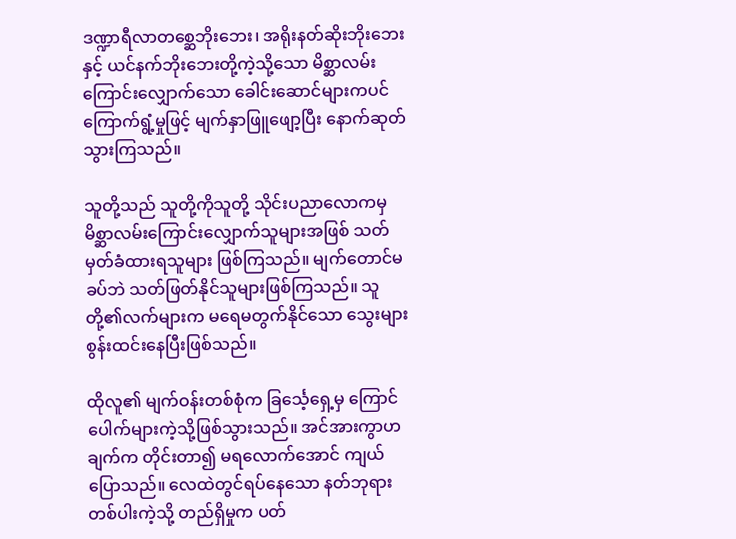ဒဏ္ဍာရီလာတစ္ဆေဘိုးဘေး၊ အရိုးနတ်ဆိုးဘိုးဘေးနှင့် ယင်နက်ဘိုးဘေးတို့ကဲ့သို့သော မိစ္ဆာလမ်းကြောင်းလျှောက်သော ခေါင်းဆောင်များကပင် ကြောက်ရွံ့မှုဖြင့် မျက်နှာဖြူဖျော့ပြီး နောက်ဆုတ်သွားကြသည်။

သူတို့သည် သူတို့ကိုသူတို့ သိုင်းပညာလောကမှ မိစ္ဆာလမ်းကြောင်းလျှောက်သူများအဖြစ် သတ်မှတ်ခံထားရသူများ ဖြစ်ကြသည်။ မျက်တောင်မခပ်ဘဲ သတ်ဖြတ်နိုင်သူများဖြစ်ကြသည်။ သူတို့၏လက်များက မရေမတွက်နိုင်သော သွေးများစွန်းထင်းနေပြီးဖြစ်သည်။

ထိုလူ၏ မျက်ဝန်းတစ်စုံက ခြင်္သေ့ရှေ့မှ ကြောင်ပေါက်များကဲ့သို့ဖြစ်သွားသည်။ အင်အားကွာဟချက်က တိုင်းတာ၍ မရလောက်အောင် ကျယ်ပြောသည်။ လေထဲတွင်ရပ်နေသော နတ်ဘုရားတစ်ပါးကဲ့သို့ တည်ရှိမှုက ပတ်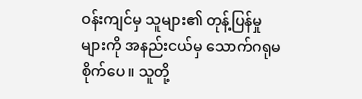ဝန်းကျင်မှ သူများ၏ တုန့်ပြန်မှုများကို အနည်းငယ်မှ သောက်ဂရုမစိုက်ပေ။ သူတို့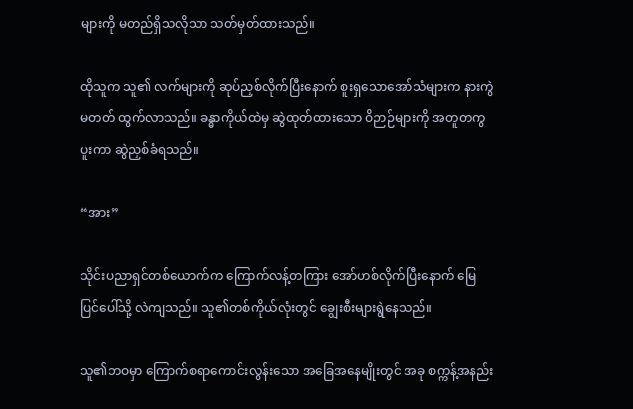များကို မတည်ရှိသလိုသာ သတ်မှတ်ထားသည်။

ထိုသူက သူ၏ လက်များကို ဆုပ်ညှစ်လိုက်ပြီးနောက် စူးရှသောအော်သံများက နားကွဲမတတ် ထွက်လာသည်။ ခန္ဓာကိုယ်ထဲမှ ဆွဲထုတ်ထားသော ဝိဉာဉ်များကို အတူတကွပူးကာ ဆွဲညှစ်ခံရသည်။

“အား”

သိုင်းပညာရှင်တစ်ယောက်က ကြောက်လန့်တကြား အော်ဟစ်လိုက်ပြီးနောက် မြေပြင်ပေါ်သို့ လဲကျသည်။ သူ၏တစ်ကိုယ်လုံးတွင် ချွေးစီးများရွဲနေသည်။

သူ၏ဘဝမှာ ကြောက်စရာကောင်းလွန်းသော အခြေအနေမျိုးတွင် အခု စက္ကန့်အနည်း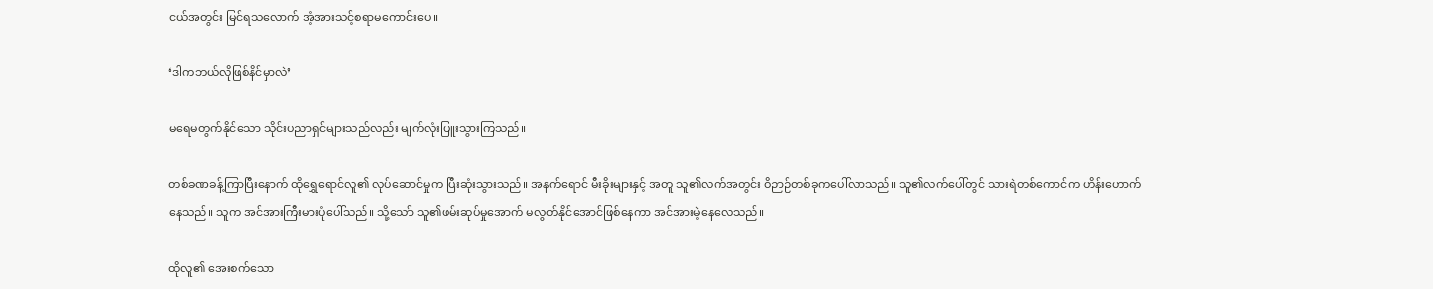ငယ်အတွင်း မြင်ရသလောက် အံ့အားသင့်စရာမကောင်းပေ။

‘ဒါကဘယ်လိုဖြစ်နိင်မှာလဲ’

မရေမတွက်နိုင်သော သိုင်းပညာရှင်များသည်လည်း မျက်လုံးပြူးသွားကြသည်။

တစ်ခဏခန့်ကြာပြီးနောက် ထိုရွှေရောင်လူ၏ လုပ်ဆောင်မှုက ပြီးဆုံးသွားသည်။ အနက်ရောင် မီးခိုးများနှင့် အတူ သူ၏လက်အတွင်း ဝိဉာဉ်တစ်ခုကပေါ်လာသည်။ သူ၏လက်ပေါ်တွင် သားရဲတစ်ကောင်က ဟိန်းဟောက်နေသည်။ သူက အင်အားကြီးမားပုံပေါ်သည်။ သို့သော် သူ၏ဖမ်းဆုပ်မှုအောက် မလွတ်နိုင်အောင်ဖြစ်နေကာ အင်အားမဲ့နေလေသည်။

ထိုလူ၏ အေးစက်သော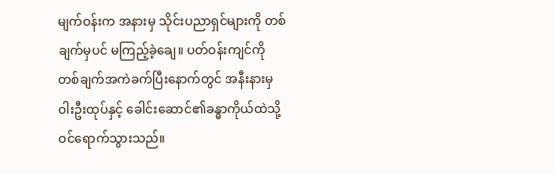မျက်ဝန်းက အနားမှ သိုင်းပညာရှင်များကို တစ်ချက်မှပင် မကြည့်ခဲ့ချေ။ ပတ်ဝန်းကျင်ကို တစ်ချက်အကဲခက်ပြီးနောက်တွင် အနီးနားမှ ဝါးဦးထုပ်နှင့် ခေါင်းဆောင်၏ခန္ဓာကိုယ်ထဲသို့ ဝင်ရောက်သွားသည်။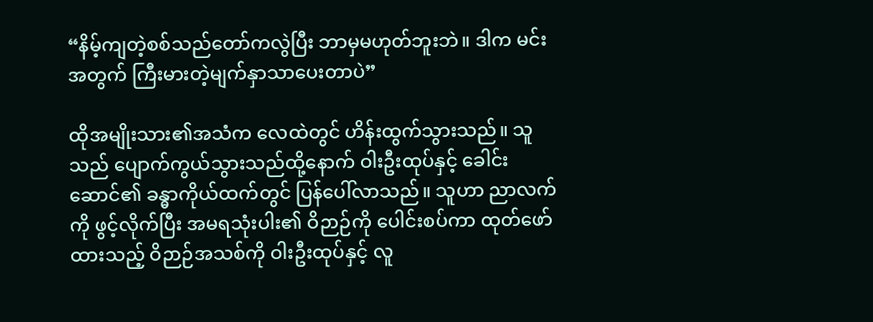“နိမ့်ကျတဲ့စစ်သည်တော်ကလွဲပြီး ဘာမှမဟုတ်ဘူးဘဲ။ ဒါက မင်းအတွက် ကြီးမားတဲ့မျက်နှာသာပေးတာပဲ”

ထိုအမျိုးသား၏အသံက လေထဲတွင် ဟိန်းထွက်သွားသည်။ သူသည် ပျောက်ကွယ်သွားသည်ထို့နောက် ဝါးဦးထုပ်နှင့် ခေါင်းဆောင်၏ ခန္ဓာကိုယ်ထက်တွင် ပြန်ပေါ်လာသည်။ သူဟာ ညာလက်ကို ဖွင့်လိုက်ပြီး အမရသုံးပါး၏ ဝိဉာဉ်ကို ပေါင်းစပ်ကာ ထုတ်ဖော်ထားသည့် ဝိဉာဉ်အသစ်ကို ဝါးဦးထုပ်နှင့် လူ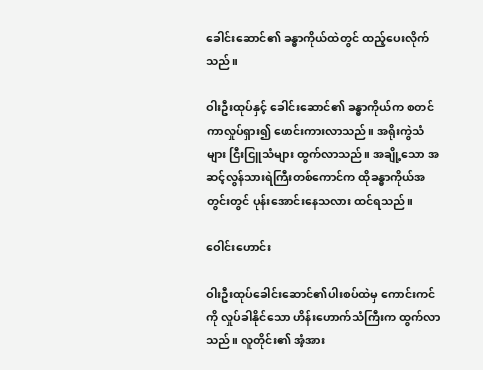ခေါင်းဆောင်၏ ခန္ဓာကိုယ်ထဲတွင် ထည့်ပေးလိုက်သည်။

ဝါးဦးထုပ်နှင့် ခေါင်းဆောင်၏ ခန္ဓာကိုယ်က စတင်ကာလှုပ်ရှား၍ ဖောင်းကားလာသည်။ အရိုးကွဲသံများ ငြီးငြူသံများ ထွက်လာသည်။ အချို့သော အဆင့်လွန်သားရဲကြီးတစ်ကောင်က ထိုခန္ဓာကိုယ်အတွင်းတွင် ပုန်းအောင်းနေသလား ထင်ရသည်။

ဝေါင်းဟောင်း

ဝါးဦးထုပ်ခေါင်းဆောင်၏ပါးစပ်ထဲမှ ကောင်းကင်ကို လှုပ်ခါနိုင်သော ဟိန်းဟောက်သံကြီးက ထွက်လာသည်။ လူတိုင်း၏ အံ့အား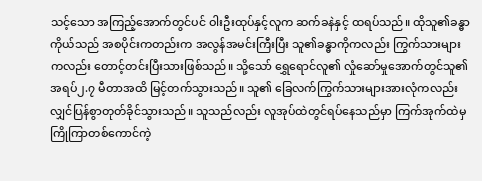သင့်သော အကြည့်အောက်တွင်ပင် ဝါးဦးထုပ်နှင့်လူက ဆက်ခနဲနှင့် ထရပ်သည်။ ထိုသူ၏ခန္ဓာကိုယ်သည် အစပိုင်းကတည်းက အလွန်အမင်းကြီးပြီး သူ၏ခန္ဓာကိုကလည်း ကြွက်သားများကလည်း တောင့်တင်းပြီးသားဖြစ်သည်။ သို့သော် ရွှေရောင်လူ၏ လှုံဆော်မှုအောက်တွင်သူ၏ အရပ်၂.၇ မီတာအထိ မြင့်တက်သွားသည်။ သူ၏ ခြေလက်ကြွက်သားများအားလုံကလည်း လျှင်ပြန်စွာတုတ်ခိုင်သွားသည်။ သူသည်လည်း လူအုပ်ထဲတွင်ရပ်နေသည်မှာ ကြက်အုက်ထဲမှ ကြိုကြာတစ်ကောင်ကဲ့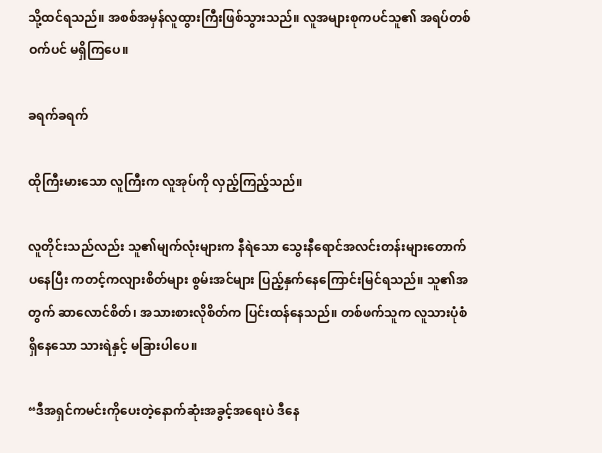သို့ထင်ရသည်။ အစစ်အမှန်လူထွားကြီးဖြစ်သွားသည်။ လူအများစုကပင်သူ၏ အရပ်တစ်ဝက်ပင် မရှိကြပေ။

ခရက်ခရက်

ထိုကြီးမားသော လူကြီးက လူအုပ်ကို လှည့်ကြည့်သည်။

လူတိုင်းသည်လည်း သူ၏မျက်လုံးများက နီရဲသော သွေးနီရောင်အလင်းတန်းများတောက်ပနေပြီး ကတင့်ကလျားစိတ်များ စွမ်းအင်များ ပြည့်နှက်နေကြောင်းမြင်ရသည်။ သူ၏အတွက် ဆာလောင်စိတ်၊ အသားစားလိုစိတ်က ပြင်းထန်နေသည်။ တစ်ဖက်သူက လူသားပုံစံရှိနေသော သားရဲနှင့် မခြားပါပေ။

“ဒီအရှင်ကမင်းကိုပေးတဲ့နောက်ဆုံးအခွင့်အရေးပဲ ဒီနေ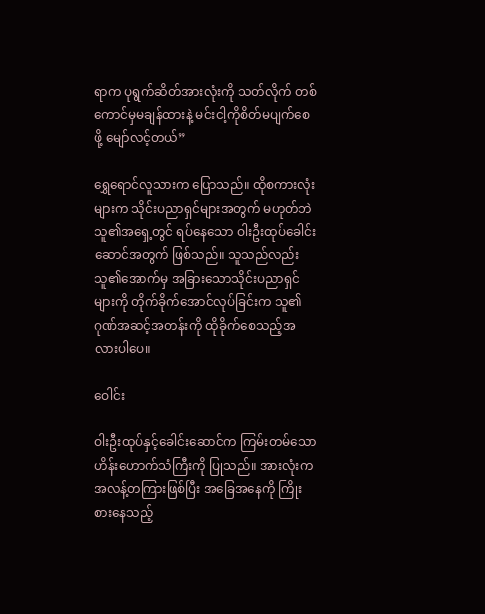ရာက ပုရွက်ဆိတ်အားလုံးကို သတ်လိုက် တစ်ကောင်မှမချန်ထားနဲ့ မင်းငါ့ကိုစိတ်မပျက်စေဖို့ မျော်လင့်တယ်”

ရွှေရောင်လူသားက ပြောသည်။ ထိုစကားလုံးများက သိုင်းပညာရှင်များအတွက် မဟုတ်ဘဲ သူ၏အရှေ့တွင် ရပ်နေသော ဝါးဦးထုပ်ခေါင်းဆောင်အတွက် ဖြစ်သည်။ သူသည်လည်း သူ၏အောက်မှ အခြားသောသိုင်းပညာရှင်များကို တိုက်ခိုက်အောင်လုပ်ခြင်းက သူ၏ဂုဏ်အဆင့်အတန်းကို ထိုခိုက်စေသည့်အလားပါပေ။

ဝေါင်း

ဝါးဦးထုပ်နှင့်ခေါင်းဆောင်က ကြမ်းတမ်သော ဟိန်းဟောက်သံကြီးကို ပြုသည်။ အားလုံးက အလန့်တကြားဖြစ်ပြီး အခြေအနေကို ကြိုးစားနေသည့်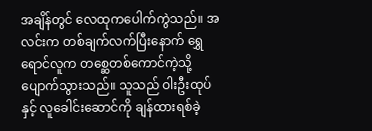အချိန်တွင် လေထုကပေါက်ကွဲသည်။ အလင်းက တစ်ချက်လက်ပြီးနောက် ရွှေရောင်လူက တစ္ဆေတစ်ကောင်ကဲ့သို့ ပျောက်သွားသည်။ သူသည် ဝါးဦးထုပ်နှင့် လူခေါင်းဆောင်ကို ချန်ထားရစ်ခဲ့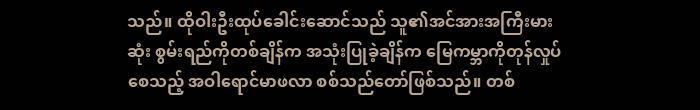သည်။ ထိုဝါးဦးထုပ်ခေါင်းဆောင်သည် သူ၏အင်အားအကြီးမားဆုံး စွမ်းရည်ကိုတစ်ချိန်က အသုံးပြုခဲ့ချိန်က မြေကမ္ဘာကိုတုန်လှုပ်စေသည့် အဝါရောင်မာဖလာ စစ်သည်တော်ဖြစ်သည်။ တစ်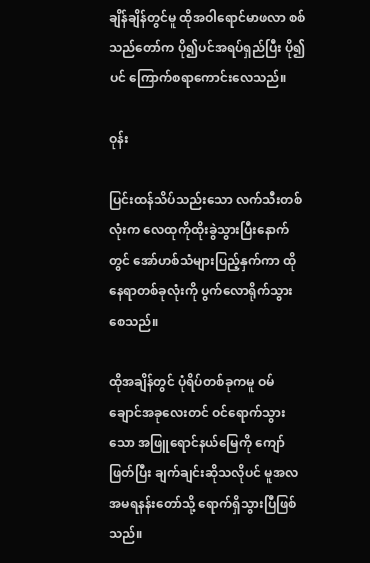ချိန်ချိန်တွင်မူ ထိုအဝါရောင်မာဖလာ စစ်သည်တော်က ပို၍ပင်အရပ်ရှည်ပြီး ပို၍ပင် ကြောက်စရာကောင်းလေသည်။

ဝုန်း

ပြင်းထန်သိပ်သည်းသော လက်သီးတစ်လုံးက လေထုကိုထိုးခွဲသွားပြီးနောက်တွင် အော်ဟစ်သံများပြည့်နှက်ကာ ထိုနေရာတစ်ခုလုံးကို ပွက်လောရိုက်သွားစေသည်။

ထိုအချိန်တွင် ပုံရိပ်တစ်ခုကမူ ဝမ်ချောင်အခုလေးတင် ဝင်ရောက်သွားသော အဖြူရောင်နယ်မြေကို ကျော်ဖြတ်ပြီး ချက်ချင်းဆိုသလိုပင် မူအလအမရနန်းတော်သို့ ရောက်ရှိသွားပြီဖြစ်သည်။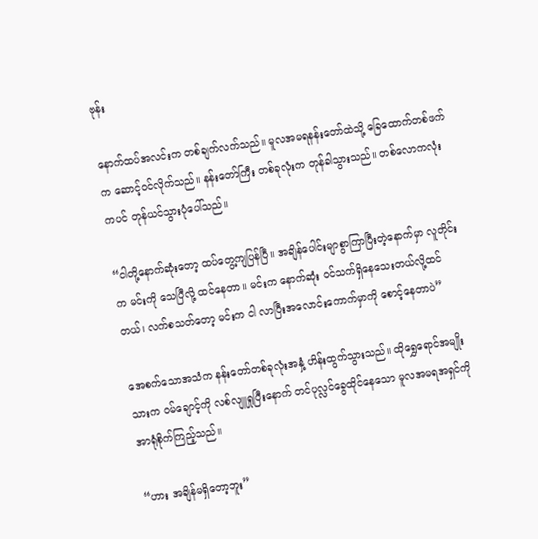ဗုန်း

နောက်ထပ်အလင်းက တစ်ချက်လက်သည်။ မူလအမရနန်းတော်ထဲသို့ ခြေထောက်တစ်ဖက်က ဆောင့်ဝင်လိုက်သည်။ နန်းတော်ကြီး တစ်ခုလုံးက တုန်ခါသွားသည်။ တစ်လောကလုံးကပင် တုန်ယင်သွားပုံပေါ်သည်။

“ငါတို့နောက်ဆုံးတော့ ထပ်တွေ့ကျပြန်ပြီ။ အချိန်ပေါင်းမျာစွာကြာပြီးတဲ့နောက်မှာ လူတိုင်းက မင်းကို သေပြီလို့ ထင်နေတာ။ မင်းက နောက်ဆုံး ဝင်သက်ရှိနေသေးတယ်လို့ထင်တယ်၊ လက်စသတ်တော့ မင်းက ငါ လာပြီးအလောင်းကောက်မှာကို စောင့်နေတာပဲ”

အေစက်သောအသံက နန်းတော်တစ်ခုလုံးအနှံ့ ဟိန်းထွက်သွားသည်။ ထိုရွှေရောင်အမျိုးသားက ဝမ်ချောင့်ကို လစ်လျူရှုပြီးနောက် တင်ပုလ္လင်ခွေထိုင်နေသော မူလအမရအရှင်ကို အာရုံစိုက်ကြည့်သည်။

“ဟား အချိန်မရှိတော့ဘူး”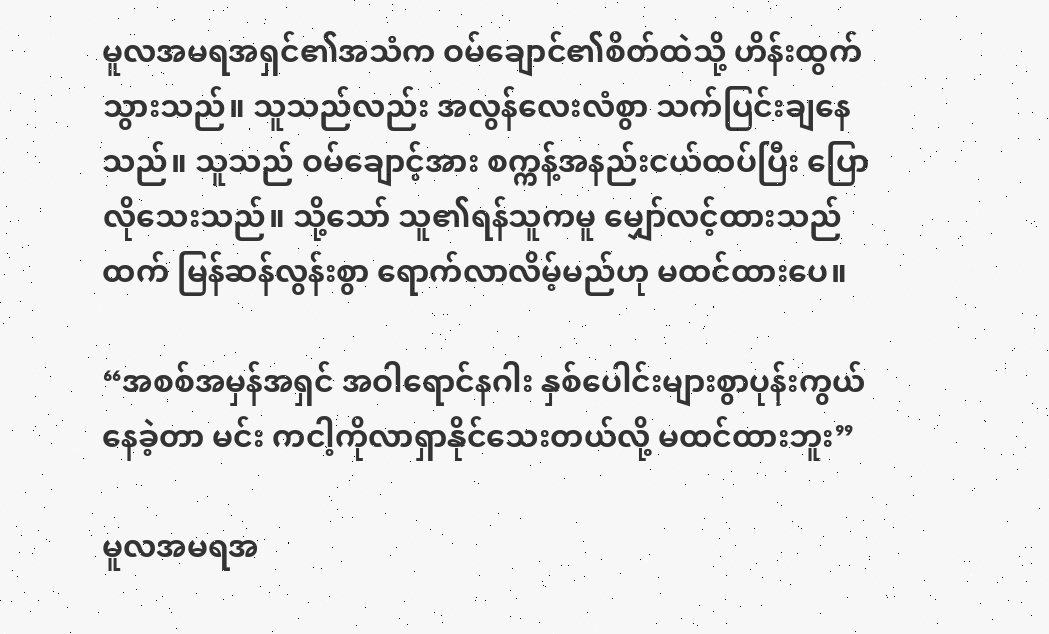မူလအမရအရှင်၏အသံက ဝမ်ချောင်၏စိတ်ထဲသို့ ဟိန်းထွက်သွားသည်။ သူသည်လည်း အလွန်လေးလံစွာ သက်ပြင်းချနေသည်။ သူသည် ဝမ်ချောင့်အား စက္ကန့်အနည်းငယ်ထပ်ပြီး ပြောလိုသေးသည်။ သို့သော် သူ၏ရန်သူကမူ မျှော်လင့်ထားသည်ထက် မြန်ဆန်လွန်းစွာ ရောက်လာလိမ့်မည်ဟု မထင်ထားပေ။

“အစစ်အမှန်အရှင် အဝါရောင်နဂါး နှစ်ပေါင်းများစွာပုန်းကွယ်နေခဲ့တာ မင်း ကငါ့ကိုလာရှာနိုင်သေးတယ်လို့ မထင်ထားဘူး”

မူလအမရအ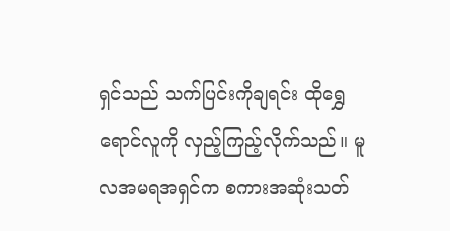ရှင်သည် သက်ပြင်းကိုချရင်း ထိုရွှေရောင်လူကို လှည့်ကြည့်လိုက်သည်။ မူလအမရအရှင်က စကားအဆုံးသတ်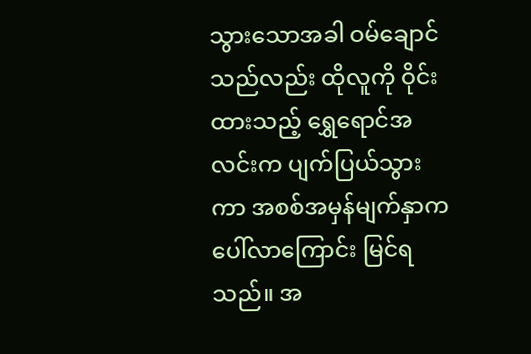သွားသောအခါ ဝမ်ချောင်သည်လည်း ထိုလူကို ဝိုင်းထားသည့် ရွှေရောင်အလင်းက ပျက်ပြယ်သွားကာ အစစ်အမှန်မျက်နှာက ပေါ်လာကြောင်း မြင်ရသည်။ အ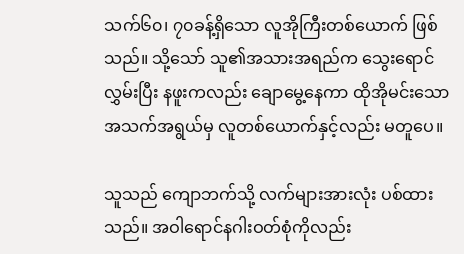သက်၆၀၊ ၇၀ခန့်ရှိသော လူအိုကြီးတစ်ယောက် ဖြစ်သည်။ သို့သော် သူ၏အသားအရည်က သွေးရောင်လွှမ်းပြီး နဖူးကလည်း ချောမွေ့နေကာ ထိုအိုမင်းသော အသက်အရွယ်မှ လူတစ်ယောက်နှင့်လည်း မတူပေ။

သူသည် ကျောဘက်သို့ လက်များအားလုံး ပစ်ထားသည်။ အဝါရောင်နဂါးဝတ်စုံကိုလည်း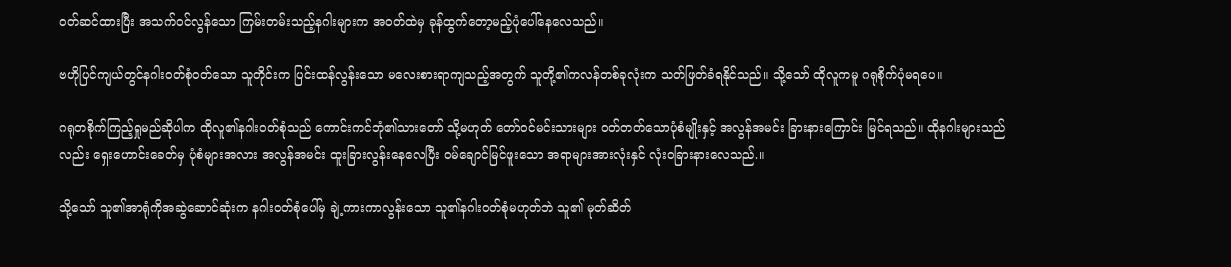ဝတ်ဆင်ထားပြီး အသက်ဝင်လွန်သော ကြမ်းတမ်းသည့်နဂါးများက အဝတ်ထဲမှ ခုန်ထွက်တော့မည့်ပုံပေါ်နေလေသည်။

ဗဟိုပြင်ကျယ်တွင်နဂါးဝတ်စုံဝတ်သော သူတိုင်းက ပြင်းထန်လွန်းသော မလေးစားရာကျသည့်အတွက် သူတို့၏ကလန်တစ်ခုလုံးက သတ်ဖြတ်ခံရနိုင်သည်။ သို့သော် ထိုလူကမူ ဂရုစိုက်ပုံမရပေ။

ဂရုတစိုက်ကြည့်ရှုမည်ဆိုပါက ထိုလူ၏နဂါးဝတ်စုံသည် ကောင်းကင်ဘုံ၏သားတော် သို့မဟုတ် တော်ဝင်မင်းသားများ ဝတ်တတ်သောပုံစံမျိုးနှင့် အလွန်အမင်း ခြားနားကြောင်း မြင်ရသည်။ ထိုနဂါးများသည်လည်း ရှေးဟောင်းခေတ်မှ ပုံစံများအလား အလွန်အမင်း ထူးခြားလွန်းနေလေပြီး ဝမ်ချောင်မြင်ဖူးသော အရာများအားလုံးနှင် လုံးဝခြားနားလေသည်.။

သို့သော် သူ၏အာရုံကိုအဆွဲဆောင်ဆုံးက နဂါးဝတ်စုံပေါ်မှ ချဲ့ကားကာလွန်းသော သူ၏နဂါးဝတ်စုံမဟုတ်ဘဲ သူ၏ မုတ်ဆိတ်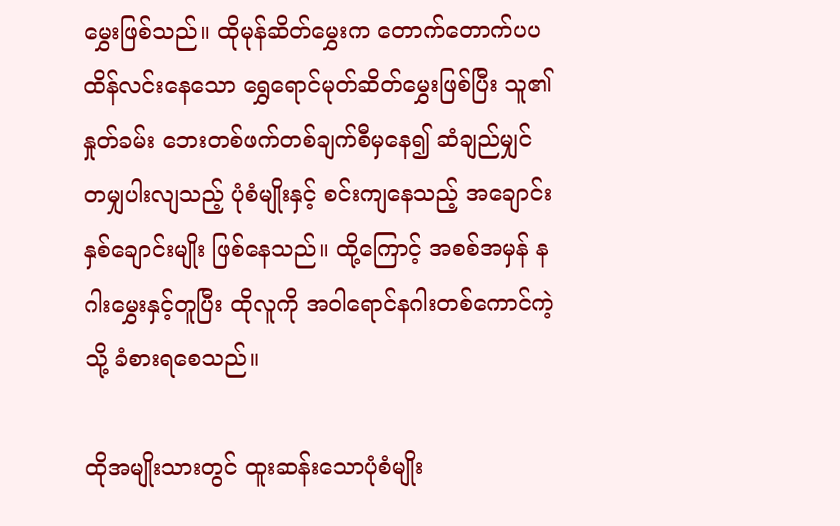မွှေးဖြစ်သည်။ ထိုမုန်ဆိတ်မွှေးက တောက်တောက်ပပ ထိန်လင်းနေသော ရွှေရောင်မုတ်ဆိတ်မွှေးဖြစ်ပြီး သူ၏နှုတ်ခမ်း ဘေးတစ်ဖက်တစ်ချက်စီမှနေ၍ ဆံချည်မျှင်တမျှပါးလျသည့် ပုံစံမျိုးနှင့် စင်းကျနေသည့် အချောင်းနှစ်ချောင်းမျိုး ဖြစ်နေသည်။ ထို့ကြောင့် အစစ်အမှန် နဂါးမွှေးနှင့်တူပြီး ထိုလူကို အဝါရောင်နဂါးတစ်ကောင်ကဲ့သို့ ခံစားရစေသည်။

ထိုအမျိုးသားတွင် ထူးဆန်းသောပုံစံမျိုး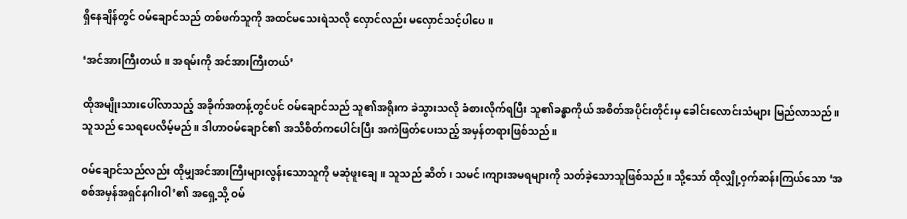ရှိနေချိန်တွင် ဝမ်ချောင်သည် တစ်ဖက်သူကို အထင်မသေးရဲသလို လှောင်လည်း မလှောင်သင့်ပါပေ။

‘အင်အားကြီးတယ်။ အရမ်းကို အင်အားကြီးတယ်’

ထိုအမျိုးသားပေါ်လာသည့် အခိုက်အတန့်တွင်ပင် ဝမ်ချောင်သည် သူ၏အရိုးက ခဲသွားသလို ခံစားလိုက်ရပြီး သူ၏ခန္ဓာကိုယ် အစိတ်အပိုင်းတိုင်းမှ ခေါင်းလောင်းသံများ မြည်လာသည်။ သူသည် သေရပေလိမ့်မည်။ ဒါဟာဝမ်ချောင်၏ အသိစိတ်ကပေါင်းပြီး အကဲဖြတ်ပေးသည့် အမှန်တရားဖြစ်သည်။

ဝမ်ချောင်သည်လည်း ထိုမျှအင်အားကြီးများလွန်းသောသူကို မဆုံဖူးချေ။ သူသည် ဆိတ်၊ သမင်၊ကျားအမရများကို သတ်ခဲ့သောသူဖြစ်သည်။ သို့သော် ထိုလျှို့ဝှက်ဆန်းကြယ်သော ‘အစစ်အမှန်အရှင်နဂါးဝါ’၏ အရှေ့သို့ ဝမ်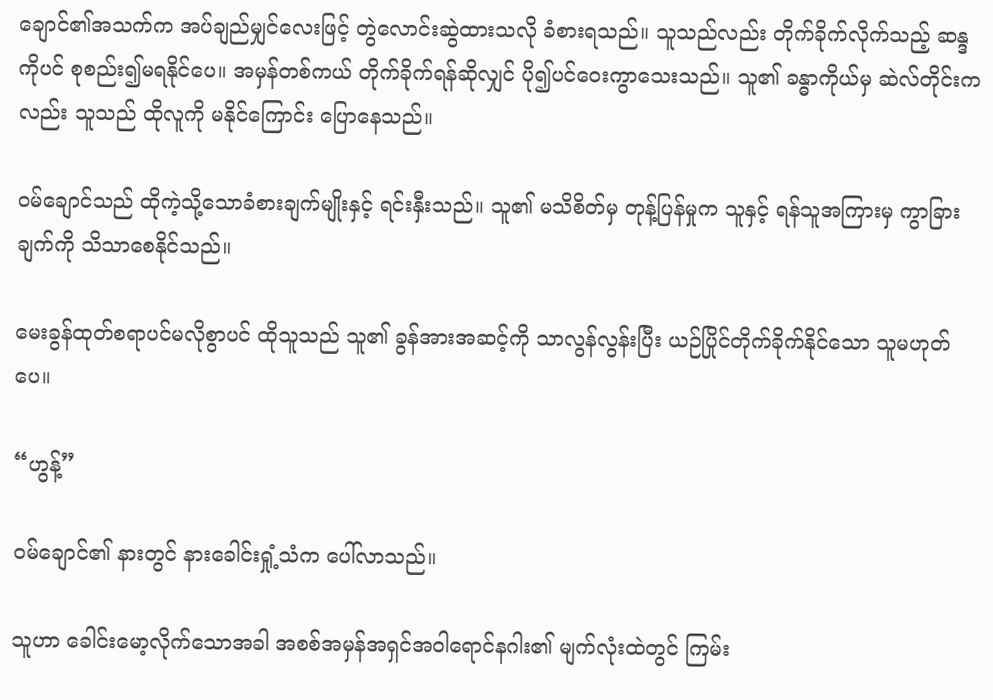ချောင်၏အသက်က အပ်ချည်မျှင်လေးဖြင့် တွဲလောင်းဆွဲထားသလို ခံစားရသည်။ သူသည်လည်း တိုက်ခိုက်လိုက်သည့် ဆန္ဒကိုပင် စုစည်း၍မရနိုင်ပေ။ အမှန်တစ်ကယ် တိုက်ခိုက်ရန်ဆိုလျှင် ပို၍ပင်ဝေးကွာသေးသည်။ သူ၏ ခန္ဓာကိုယ်မှ ဆဲလ်တိုင်းကလည်း သူသည် ထိုလူကို မနိုင်ကြောင်း ပြောနေသည်။

ဝမ်ချောင်သည် ထိုကဲ့သို့သောခံစားချက်မျိုးနှင့် ရင်းနှီးသည်။ သူ၏ မသိစိတ်မှ တုန့်ပြန်မှုက သူနှင့် ရန်သူအကြားမှ ကွာခြားချက်ကို သိသာစေနိုင်သည်။

မေးခွန်ထုတ်စရာပင်မလိုစွာပင် ထိုသူသည် သူ၏ ခွန်အားအဆင့်ကို သာလွန်လွန်းပြီး ယဉ်ပြိုင်တိုက်ခိုက်နိုင်သော သူမဟုတ်ပေ။

“ဟွန့်”

ဝမ်ချောင်၏ နားတွင် နားခေါင်းရှုံ့သံက ပေါ်လာသည်။

သူဟာ ခေါင်းမော့လိုက်သောအခါ အစစ်အမှန်အရှင်အဝါရောင်နဂါး၏ မျက်လုံးထဲတွင် ကြမ်း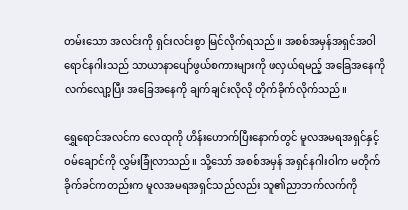တမ်းသော အလင်းကို ရှင်းလင်းစွာ မြင်လိုက်ရသည်။ အစစ်အမှန်အရှင်အဝါရောင်နဂါးသည် သာယာနာပျော်ဖွယ်စကားများကို ဖလှယ်ရမည့် အခြေအနေကို လက်လျော့ပြီး အခြေအနေကို ချက်ချင်းလိုလို တိုက်ခိုက်လိုက်သည်။

ရွှေရောင်အလင်က လေထုကို ဟိန်းဟောက်ပြီးနောက်တွင် မူလအမရအရှင်နှင့် ဝမ်ချောင်ကို လွှမ်းခြုံလာသည်။ သို့သော် အစစ်အမှန် အရှင်နဂါးဝါက မတိုက်ခိုက်ခင်ကတည်းက မူလအမရအရှင်သည်လည်း သူ၏ညာဘက်လက်ကို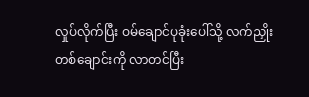လှုပ်လိုက်ပြီး ဝမ်ချောင်ပုခုံးပေါ်သို့ လက်ညှိုးတစ်ချောင်းကို လာတင်ပြီး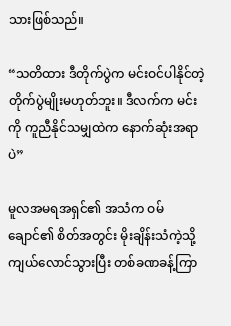သားဖြစ်သည်။

“သတိထား ဒီတိုက်ပွဲက မင်းဝင်ပါနိုင်တဲ့ တိုက်ပွဲမျိုးမဟုတ်ဘူး။ ဒီလက်က မင်းကို ကူညီနိုင်သမျှထဲက နောက်ဆုံးအရာပဲ”

မူလအမရအရှင်၏ အသံက ဝမ်ချောင်၏ စိတ်အတွင်း မိုးချိန်းသံကဲ့သို့ ကျယ်လောင်သွားပြီး တစ်ခဏခန့်ကြာ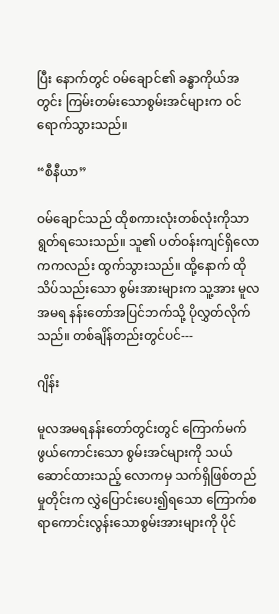ပြီး နောက်တွင် ဝမ်ချောင်၏ ခန္ဓာကိုယ်အတွင်း ကြမ်းတမ်းသောစွမ်းအင်များက ဝင်ရောက်သွားသည်။

“စီနီယာ”

ဝမ်ချောင်သည် ထိုစကားလုံးတစ်လုံးကိုသာ ရွတ်ရသေးသည်။ သူ၏ ပတ်ဝန်းကျင်ရှိလောကကလည်း ထွက်သွားသည်။ ထို့နောက် ထိုသိပ်သည်းသော စွမ်းအားများက သူ့အား မူလအမရ နန်းတော်အပြင်ဘက်သို့ ပိုလွှတ်လိုက်သည်။ တစ်ချိန်တည်းတွင်ပင်---

ဂျိန်း

မူလအမရနန်းတော်တွင်းတွင် ကြောက်မက်ဖွယ်ကောင်းသော စွမ်းအင်များကို သယ်ဆောင်ထားသည့် လောကမှ သက်ရှိဖြစ်တည်မှုတိုင်းက လွှဲပြောင်းပေး၍ရသော ကြောက်စရာကောင်းလွန်းသောစွမ်းအားများကို ပိုင်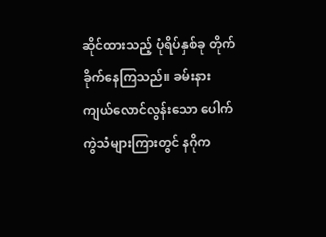ဆိုင်ထားသည့် ပုံရိပ်နှစ်ခု တိုက်ခိုက်နေကြသည်။ ခမ်းနားကျယ်လောင်လွန်းသော ပေါက်ကွဲသံများကြားတွင် နဂိုက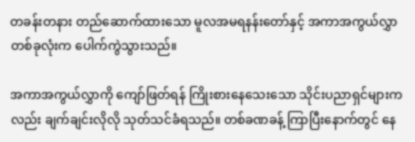တခန်းတနား တည်ဆောက်ထားသော မူလအမရနန်းတော်နှင့် အကာအကွယ်လွှာ တစ်ခုလုံးက ပေါက်ကွဲသွားသည်။

အကာအကွယ်လွှာကို ကျော်ဖြတ်ရန် ကြိုးစားနေသေးသော သိုင်းပညာရှင်များကလည်း ချက်ချင်းလိုလို သုတ်သင်ခံရသည်။ တစ်ခဏခန့် ကြာပြီးနောက်တွင် နေ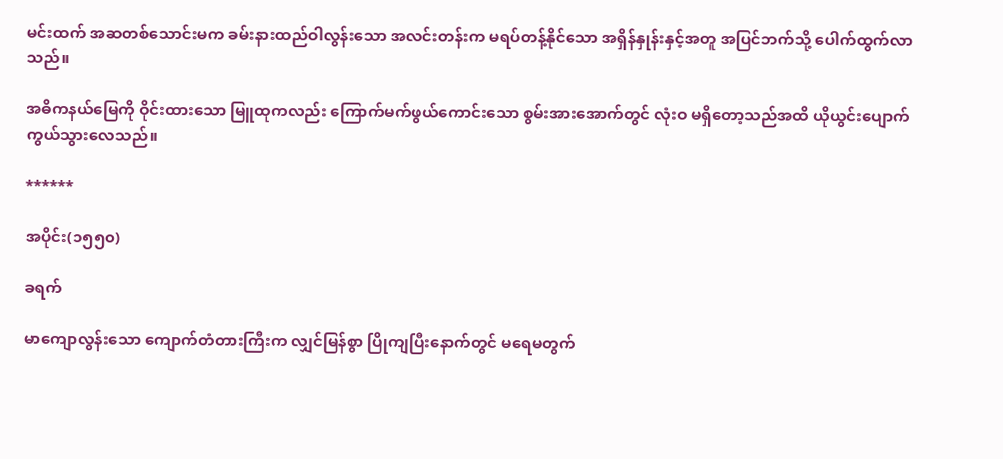မင်းထက် အဆတစ်သောင်းမက ခမ်းနားထည်ဝါလွန်းသော အလင်းတန်းက မရပ်တန့်နိုင်သော အရှိန်နှုန်းနှင့်အတူ အပြင်ဘက်သို့ ပေါက်ထွက်လာသည်။

အဓိကနယ်မြေကို ဝိုင်းထားသော မြူထုကလည်း ကြောက်မက်ဖွယ်ကောင်းသော စွမ်းအားအောက်တွင် လုံးဝ မရှိတော့သည်အထိ ယိုယွင်းပျောက်ကွယ်သွားလေသည်။

******

အပိုင်း(၁၅၅၀)

ခရက်

မာကျောလွန်းသော ကျောက်တံတားကြီးက လျှင်မြန်စွာ ပြိုကျပြီးနောက်တွင် မရေမတွက်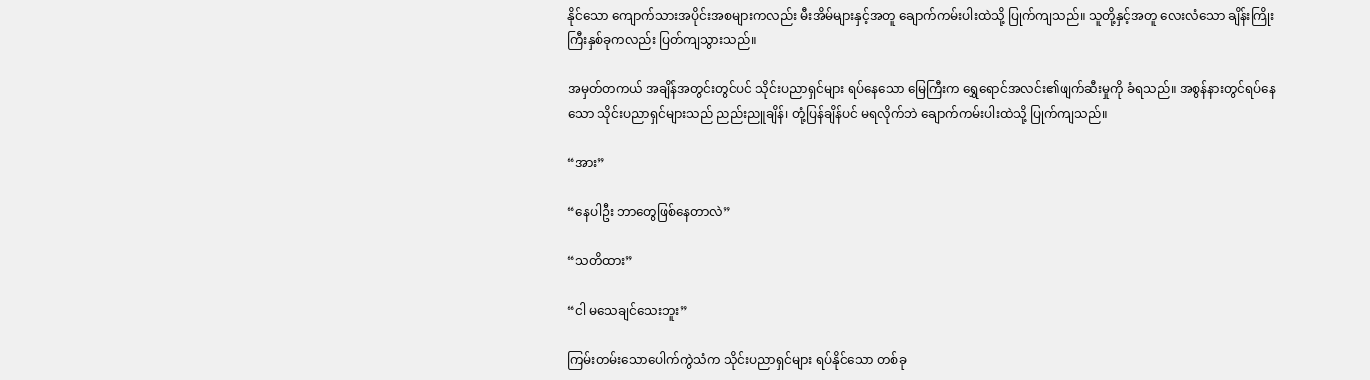နိုင်သော ကျောက်သားအပိုင်းအစများကလည်း မီးအိမ်များနှင့်အတူ ချောက်ကမ်းပါးထဲသို့ ပြုက်ကျသည်။ သူတို့နှင့်အတူ လေးလံသော ချိန်းကြိုးကြီးနှစ်ခုကလည်း ပြတ်ကျသွားသည်။

အမှတ်တကယ် အချိန်အတွင်းတွင်ပင် သိုင်းပညာရှင်များ ရပ်နေသော မြေကြီးက ရွှေရောင်အလင်း၏ဖျက်ဆီးမှုကို ခံရသည်။ အစွန်နားတွင်ရပ်နေသော သိုင်းပညာရှင်များသည် ညည်းညူချိန်၊ တုံ့ပြန်ချိန်ပင် မရလိုက်ဘဲ ‌ချောက်ကမ်းပါးထဲသို့ ပြုက်ကျသည်။

“အား”

“နေပါဦး ဘာတွေဖြစ်နေတာလဲ”

“သတိထား”

“ငါ မသေချင်သေးဘူး”

ကြမ်းတမ်းသောပေါက်ကွဲသံက သိုင်းပညာရှင်များ ရပ်နိုင်သော တစ်ခု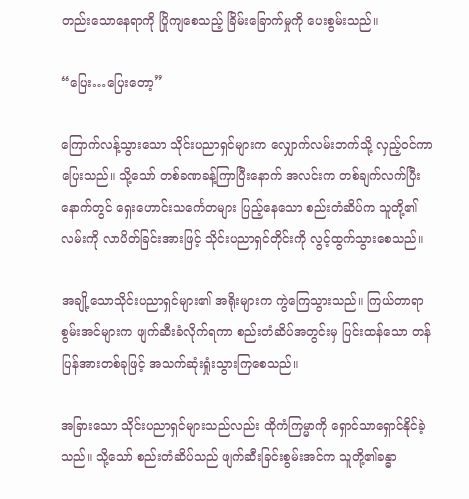တည်းသောနေရာကို ပြိုကျစေသည့် ခြိမ်းခြောက်မှုကို ပေးစွမ်းသည်။

“ပြေး…ပြေးတော့”

ကြောက်လန့်သွား‌သော သိုင်းပညာရှင်များက လျှောက်လမ်းဘက်သို့ လှည့်ဝင်ကာ ပြေးသည်။ သို့သော် တစ်ခဏခန့်ကြာပြီးနောက် အလင်းက တစ်ချက်လက်ပြီးနောက်တွင် ရှေးဟောင်းသင်္ကေတများ ပြည့်နေသော စည်းတံဆိပ်က သူတို့၏လမ်းကို လာပိတ်ခြင်းအားဖြင့် သိုင်းပညာရှင်တိုင်းကို လွင့်ထွက်သွားစေသည်။

အချို့သောသိုင်းပညာရှင်များ၏ အရိုးများက ကွဲကြေသွားသည်။ ကြယ်တာရာစွမ်းအင်များက ဖျက်ဆီးခံလိုက်ရကာ စည်းတံဆိပ်အတွင်းမှ ပြင်းထန်သော တန်ပြန်အားတစ်ခုဖြင့် အသက်ဆုံးရှုံးသွားကြစေသည်။

အခြားသော သိုင်းပညာရှင်များသည်လည်း ထိုကံကြမ္မာကို ရှောင်သာရှောင်နိုင်ခဲ့သည်။ သို့သော် စည်းတံဆိပ်သည် ဖျက်ဆီးခြင်းစွမ်းအင်က သူတို့၏ခန္ဓာ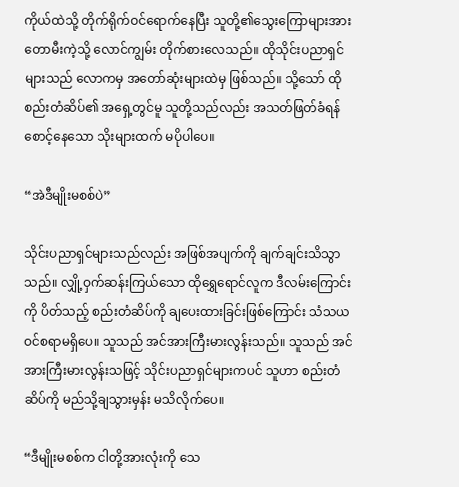ကိုယ်ထဲသို့ တိုက်ရိုက်ဝင်ရောက်နေပြီး သူတို့၏သွေးကြောများအား တောမီးကဲ့သို့ လောင်ကျွမ်း တိုက်စားလေသည်။ ထိုသိုင်းပညာရှင်များသည် လောကမှ အတော်ဆုံးများထဲမှ ဖြစ်သည်။ သို့သော် ထိုစည်းတံဆိပ်၏ အရှေ့တွင်မူ သူတို့သည်လည်း အသတ်ဖြတ်ခံရန် စောင့်နေသော သိုးများထက် မပိုပါပေ။

“အဲဒီမျိုးမစစ်ပဲ”

သိုင်းပညာရှင်များသည်လည်း အဖြစ်အပျက်ကို ချက်ချင်းသိသွာသည်။ လျှို့ဝှက်ဆန်းကြယ်သော ထိုရွှေရောင်လူက ဒီလမ်းကြောင်းကို ပိတ်သည့် စည်းတံဆိပ်ကို ချပေးထားခြင်းဖြစ်ကြောင်း သံသယဝင်စရာမရှိပေ။ သူသည် အင်အားကြီးမားလွန်းသည်။ သူသည် အင်အားကြီးမားလွန်းသဖြင့် သိုင်းပညာရှင်များကပင် သူဟာ စည်းတံဆိပ်ကို မည်သို့ချသွားမှန်း မသိလိုက်ပေ။

“ဒီမျိုးမစစ်က ငါတို့အားလုံးကို သေ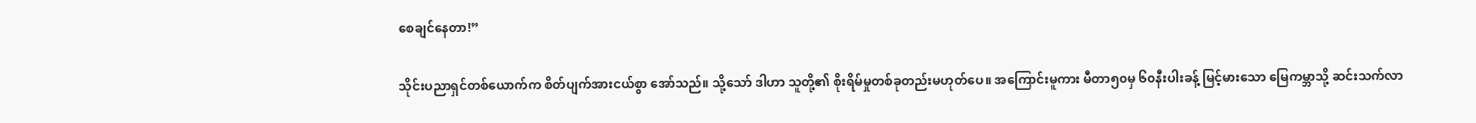စေချင်နေတာ!”

သိုင်းပညာရှင်တစ်ယောက်က စိတ်ပျက်အားငယ်စွာ အော်သည်။ သို့သော် ဒါဟာ သူတို့၏ စိုးရိမ်မှုတစ်ခုတည်းမဟုတ်ပေ။ အကြောင်းမူကား မီတာ၅၀မှ ၆၀နီးပါးခန့် မြင့်မားသော မြေကမ္ဘာသို့ ဆင်းသက်လာ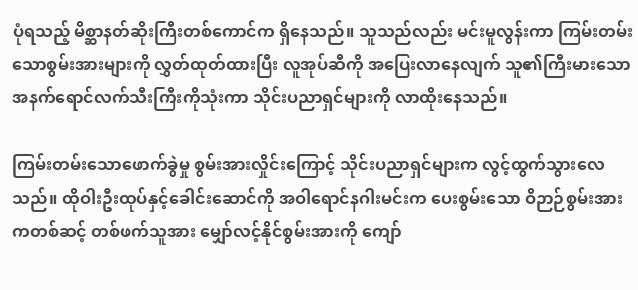ပုံရသည့် မိစ္ဆာနတ်ဆိုးကြီးတစ်ကောင်က ရှိနေသည်။ သူသည်လည်း မင်းမူလွန်းကာ ကြမ်းတမ်းသောစွမ်းအားများကို လွှတ်ထုတ်ထားပြီး လူအုပ်ဆီကို အပြေးလာနေလျက် သူ၏ကြီးမားသော အနက်ရောင်လက်သီးကြီးကိုသုံးကာ သိုင်းပညာရှင်များကို လာထိုးနေသည်။

ကြမ်းတမ်းသောဖောက်ခွဲမှု စွမ်းအားလှိုင်းကြောင့် သိုင်းပညာရှင်များက လွင့်ထွက်သွားလေသည်။ ထိုဝါးဦးထုပ်နှင့်ခေါင်းဆောင်ကို အဝါရောင်နဂါးမင်းက ပေးစွမ်းသော ဝိဉာဉ်စွမ်းအားကတစ်ဆင့် တစ်ဖက်သူအား မျှော်လင့်နိုင်စွမ်းအားကို ကျော်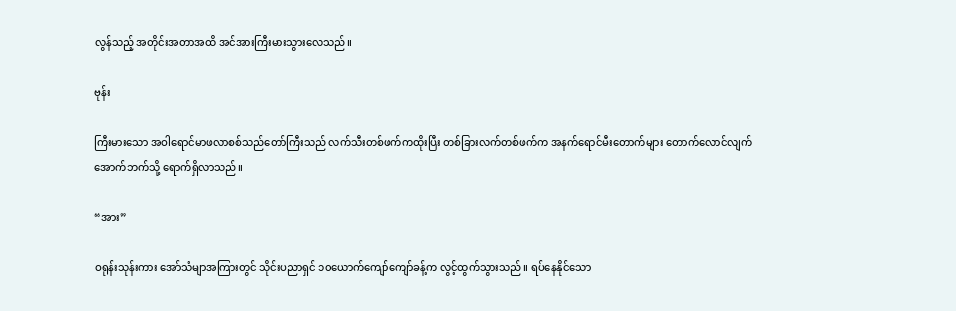လွန်သည့် အတိုင်းအတာအထိ အင်အားကြီးမားသွားလေသည်။

ဗုန်း

ကြီးမားသော အဝါရောင်မာဖလာစစ်သည်တော်ကြီးသည် လက်သီးတစ်ဖက်ကထိုးပြီး တစ်ခြားလက်တစ်ဖက်က အနက်ရောင်မီးတောက်များ တောက်လောင်လျက် အောက်ဘက်သို့ ရောက်ရှိလာသည်။

“အား”

ဝရုန်းသုန်းကား အော်သံမျာအကြားတွင် သိုင်းပညာရှင် ၁၀ယောက်ကျော်ကျော်ခန့်က လွင့်ထွက်သွားသည်။ ရပ်နေနိုင်သော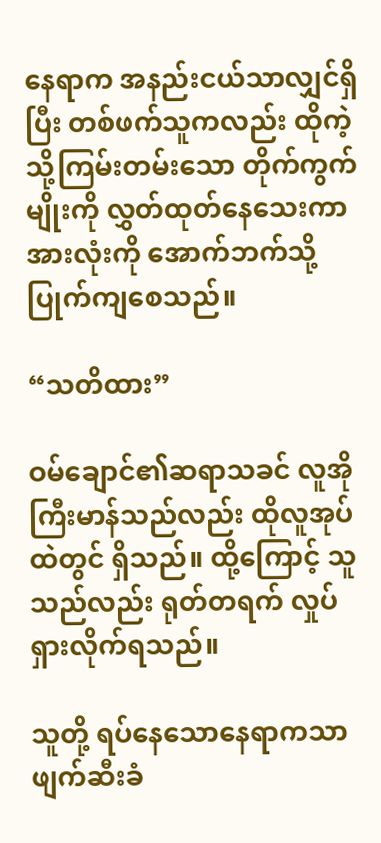နေရာက အနည်းငယ်သာလျှင်ရှိပြီး တစ်ဖက်သူကလည်း ထိုကဲ့သို့ကြမ်းတမ်းသော တိုက်ကွက်မျိုးကို လွှတ်ထုတ်နေသေးကာ အားလုံးကို အောက်ဘက်သို့ ပြုက်ကျစေသည်။

“သတိထား”

ဝမ်ချောင်၏ဆရာသခင် လူအိုကြီးမာန်သည်လည်း ထိုလူအုပ်ထဲတွင် ရှိသည်။ ထို့ကြောင့် သူသည်လည်း ရုတ်တရက် လှုပ်ရှားလိုက်ရသည်။

သူတို့ ရပ်နေသောနေရာကသာ ဖျက်ဆီးခံ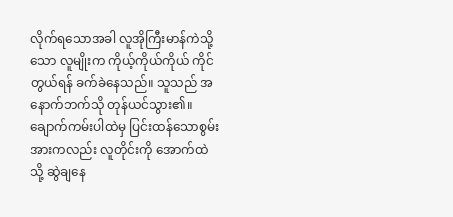လိုက်ရသောအခါ လူအိုကြီးမာန်ကဲသို့သော လူမျိုးက ကိုယ့်ကိုယ်ကိုယ် ကိုင်တွယ်ရန် ခက်ခဲနေသည်။ သူသည် အနောက်ဘက်သို တုန်ယင်သွား၏။ ချောက်ကမ်းပါထဲမှ ပြင်းထန်သောစွမ်းအားကလည်း လူတိုင်းကို အောက်ထဲသို့ ဆွဲချနေ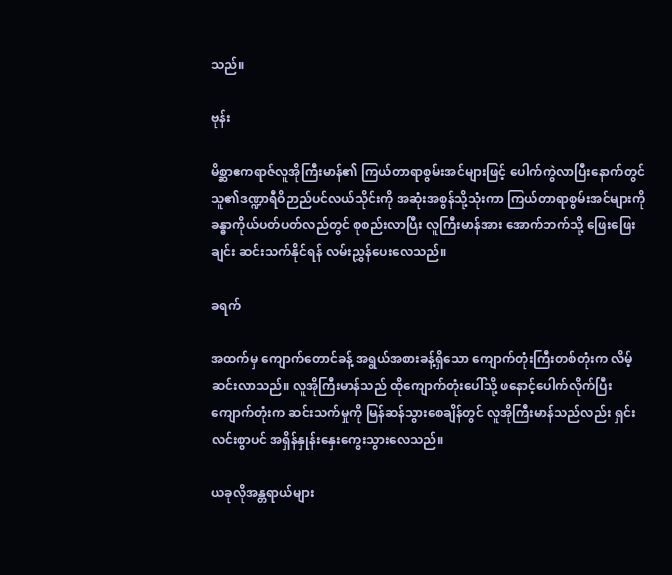သည်။

ဗုန်း

မိစ္ဆာဧကရာဇ်လူအိုကြီးမာန်၏ ကြယ်တာရာစွမ်းအင်များဖြင့် ပေါက်ကွဲလာပြီးနောက်တွင် သူ၏ဒဏ္ဍာရီဝိဉာည်ပင်လယ်သိုင်းကို အဆုံးအစွန်သို့သုံးကာ ကြယ်တာရာစွမ်းအင်များကို ခန္ဓာကိုယ်ပတ်ပတ်လည်တွင် စုစည်းလာပြီး လူကြီးမာန်အား အောက်ဘက်သို့ ဖြေးဖြေးချင်း ဆင်းသက်နိုင်ရန် လမ်းညွှန်ပေးလေသည်။

ခရက်

အထက်မှ ကျောက်တောင်ခန့် အရွယ်အစားခန့်ရှိသော ကျောက်တုံးကြီးတစ်တုံးက လိမ့်ဆင်းလာသည်။ လူအိုကြီးမာန်သည် ထိုကျောက်တုံးပေါ်သို့ ဖနောင့်ပေါက်လိုက်ပြီး ကျောက်တုံးက ဆင်းသက်မှုကို မြန်ဆန်သွားစေချိန်တွင် လူအိုကြီးမာန်သည်လည်း ရှင်းလင်းစွာပင် အရှိန်နှုန်းနှေးကွေးသွားလေသည်။

ယခုလိုအန္တရာယ်များ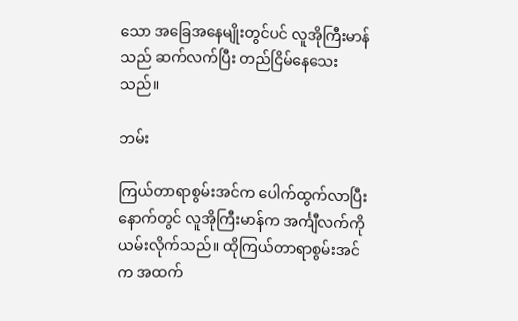သော အခြေအနေမျိုးတွင်ပင် လူအိုကြီးမာန်သည် ဆက်လက်ပြီး တည်ငြိမ်နေသေးသည်။

ဘမ်း

ကြယ်တာရာစွမ်းအင်က ပေါက်ထွက်လာပြီးနောက်တွင် လူအိုကြီးမာန်က အင်္ကျီလက်ကို ယမ်းလိုက်သည်။ ထိုကြယ်တာရာစွမ်းအင်က အထက်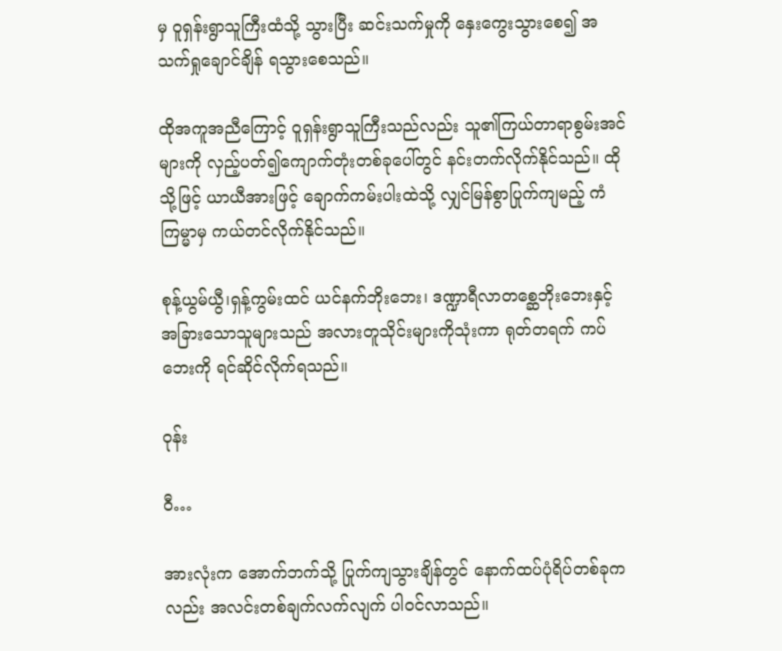မှ ဝူရှန်းရွာသူကြီးထံသို့ သွားပြီး ဆင်းသက်မှုကို နှေးကွေးသွားစေ၍ အသက်ရှုချောင်ချိန် ရသွားစေသည်။

ထိုအကူအညီကြောင့် ဝူရှန်းရွာသူကြီးသည်လည်း သူ၏ကြယ်တာရာစွမ်းအင်များကို လှည့်ပတ်၍ကျောက်တုံးတစ်ခုပေါ်တွင် နင်းတက်လိုက်နိုင်သည်။ ထိုသို့ဖြင့် ယာယီအားဖြင့် ချောက်ကမ်းပါးထဲသို့ လျှင်မြန်စွာပြုက်ကျမည့် ကံကြမ္မာမှ ကယ်တင်လိုက်နိုင်သည်။

စုန့်ယွမ်ယွီ၊ရှန့်ကွမ်းထင် ယင်နက်ဘိုးဘေး၊ ဒဏ္ဍာရီလာတစ္ဆေဘိုးဘေးနှင့် အခြားသောသူများသည် အလားတူသိုင်းများကိုသုံးကာ ရုတ်တရက် ကပ်ဘေးကို ရင်ဆိုင်လိုက်ရသည်။

ဝုန်း

ဝီ…

အားလုံးက အောက်ဘက်သို့ ပြုက်ကျသွားချိန်တွင် နောက်ထပ်ပုံရိပ်တစ်ခုကလည်း အလင်းတစ်ချက်လက်လျက် ပါဝင်လာသည်။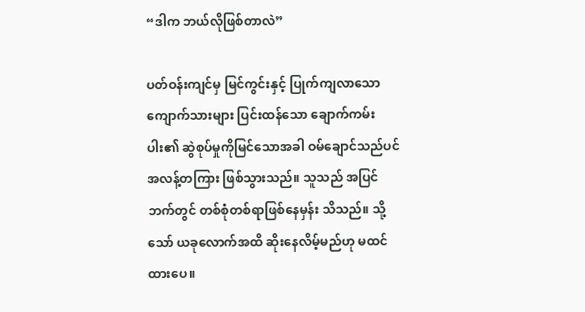“ဒါက ဘယ်လိုဖြစ်တာလဲ”

ပတ်ဝန်းကျင်မှ မြင်ကွင်းနှင့် ပြုက်ကျလာသော ကျောက်သားများ ပြင်းထန်သော ချောက်ကမ်းပါး၏ ဆွဲစုပ်မှုကိုမြင်သောအခါ ဝမ်ချောင်သည်ပင် အလန့်တကြား ဖြစ်သွားသည်။ သူသည် အပြင်ဘက်တွင် တစ်စုံတစ်ရာဖြစ်နေမှန်း သိသည်။ သို့သော် ယခုလောက်အထိ ဆိုးနေလိမ့်မည်ဟု မထင်ထားပေ။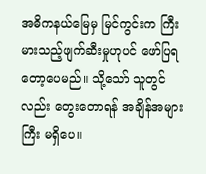အဓိကနယ်မြေမှ မြင်ကွင်းက ကြီးမားသည့်ဖျက်ဆီးမှုဟုပင် ဖော်ပြရတော့ပေမည်။ သို့သော် သူတွင်လည်း တွေးတောရန် အချိန်အများကြီး မရှိပေ။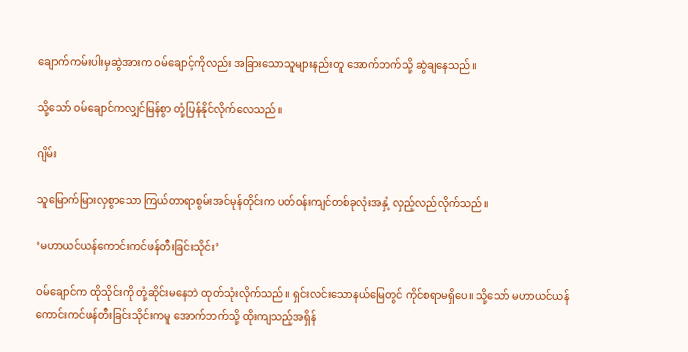ချောက်ကမ်းပါးမှဆွဲအားက ဝမ်ချောင့်ကိုလည်း အခြားသောသူများနည်းတူ အောက်ဘက်သို့ ဆွဲချနေသည်။

သို့သော် ဝမ်ချောင်ကလျှင်မြန်စွာ တုံ့ပြန်နိုင်လိုက်လေသည်။

ဂျိမ်း

သူမြောက်မြားလှစွာသော ကြယ်တာရာစွမ်းအင်မုန်တိုင်းက ပတ်ဝန်းကျင်တစ်ခုလုံးအနှံ့ လှည့်လည်လိုက်သည်။

‘မဟာယင်ယန်ကောင်းကင်ဖန်တီးခြင်းသိုင်း’

ဝမ်ချောင်က ထိုသိုင်းကို တုံ့ဆိုင်းမနေဘဲ ထုတ်သုံးလိုက်သည်။ ရှင်းလင်းသောနယ်မြေတွင် ကိုင်စရာမရှိပေ။ သို့သော် မဟာယင်ယန်ကောင်းကင်ဖန်တီးခြင်းသိုင်းကမူ အောက်ဘက်သို့ ထိုးကျသည့်အရှိန်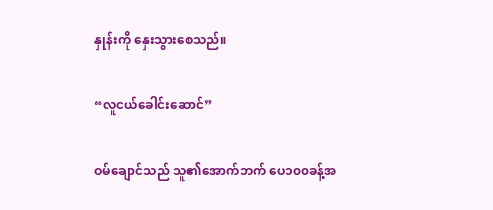နှုန်းကို နှေးသွားစေသည်။

“လူငယ်ခေါင်းဆောင်”

ဝမ်ချောင်သည် သူ၏အောက်ဘက် ပေ၁၀၀ခန့်အ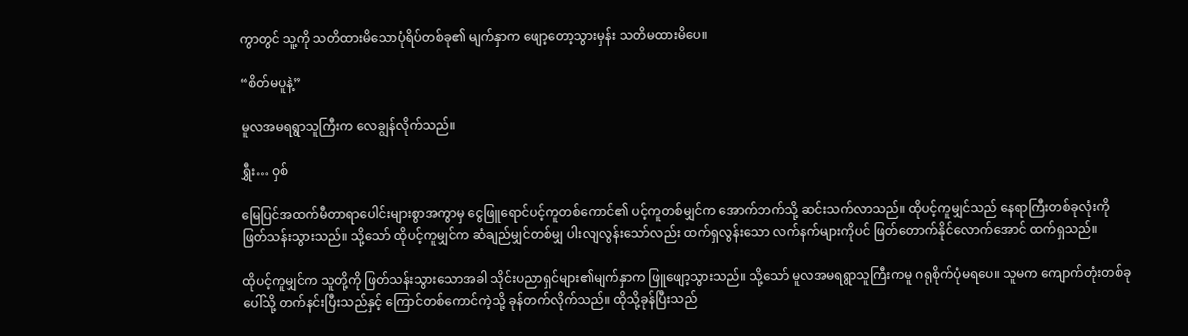ကွာတွင် သူ့ကို သတိထားမိသောပုံရိပ်တစ်ခု၏ မျက်နှာက ဖျော့တော့သွားမှန်း သတိမထားမိပေ။

“စိတ်မပူနဲ့”

မူလအမရရွာသူကြီးက လေချွန်လိုက်သည်။

ရွှီး… ဝှစ်

မြေပြင်အထက်မီတာရာပေါင်းများစွာအကွာမှ ငွေဖြူရောင်ပင့်ကူတစ်ကောင်၏ ပင့်ကူတစ်မျှင်က အောက်ဘက်သို့ ဆင်းသက်လာသည်။ ထိုပင့်ကူမျှင်သည် နေရာကြီးတစ်ခုလုံးကို ဖြတ်သန်းသွားသည်။ သို့သော် ထိုပင့်ကူမျှင်က ဆံချည်မျှင်တစ်မျှ ပါးလျလွန်းသော်လည်း ထက်ရှလွန်းသော လက်နက်များကိုပင် ဖြတ်တောက်နိုင်လောက်အောင် ထက်ရှသည်။

ထိုပင့်ကူမျှင်က သူတို့ကို ဖြတ်သန်းသွားသောအခါ သိုင်းပညာရှင်များ၏မျက်နှာက ဖြူဖျော့သွားသည်။ သို့သော် မူလအမရရွာသူကြီးကမူ ဂရုစိုက်ပုံမရပေ။ သူမက ကျောက်တုံးတစ်ခုပေါ်သို့ တက်နင်းပြီးသည်နှင့် ကြောင်တစ်ကောင်ကဲ့သို့ ခုန်တက်လိုက်သည်။ ထိုသို့ခုန်ပြီးသည်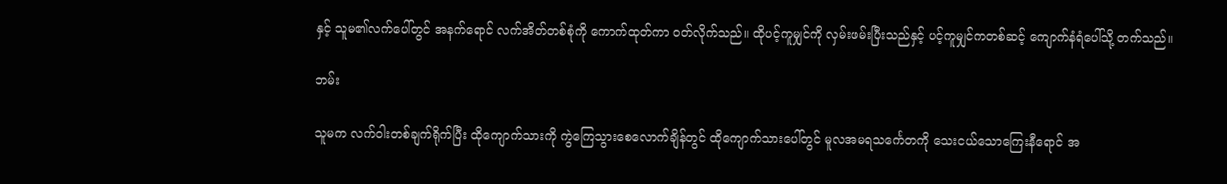နှင့် သူမ၏လက်ပေါ်တွင် အနက်ရောင် လက်အိတ်တစ်စုံကို ကောက်ထုတ်ကာ ဝတ်လိုက်သည်။ ထိုပင့်ကူမျှင်ကို လှမ်းဖမ်းပြီးသည်နှင့် ပင့်ကူမျှင်ကတစ်ဆင့် ကျောက်နံရံပေါ်သို့ တက်သည်။

ဘမ်း

သူမက လက်ဝါးတစ်ချက်ရိုက်ပြီး ထိုကျောက်သားကို ကွဲကြေသွားစေလောက်ချိန်တွင် ထိုကျောက်သားပေါ်တွင် မူလအမရသင်္ကေတကို သေးငယ်သောကြေးနီရောင် အ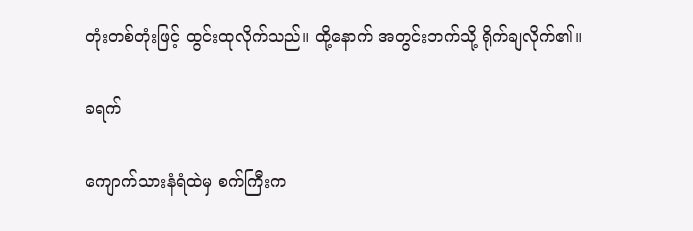တုံးတစ်တုံးဖြင့် ထွင်းထုလိုက်သည်။ ထို့နောက် အတွင်းဘက်သို့ ရိုက်ချလိုက်၏။

ခရက်

ကျောက်သားနံရံထဲမှ စက်ကြီးက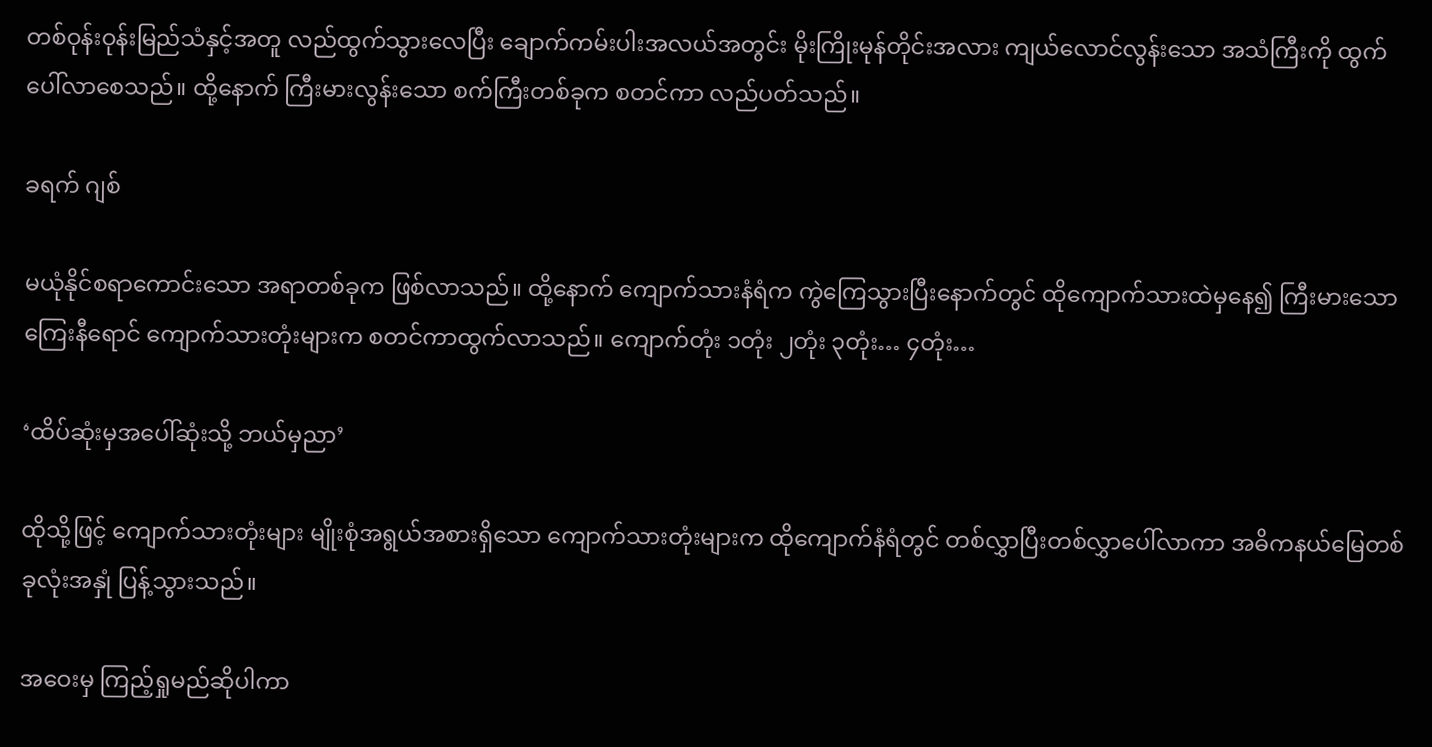တစ်ဝုန်းဝုန်းမြည်သံနှင့်အတူ လည်ထွက်သွားလေပြီး ချောက်ကမ်းပါးအလယ်အတွင်း မိုးကြိုးမုန်တိုင်းအလား ကျယ်လောင်လွန်းသော အသံကြီးကို ထွက်ပေါ်လာစေသည်။ ထို့နောက် ကြီးမားလွန်းသော စက်ကြီးတစ်ခုက စတင်ကာ လည်ပတ်သည်။

ခရက် ဂျစ်

မယုံနိုင်စရာကောင်းသော အရာတစ်ခုက ဖြစ်လာသည်။ ထို့နောက် ကျောက်သားနံရံက ကွဲကြေသွားပြီးနောက်တွင် ထိုကျောက်သားထဲမှနေ၍ ကြီးမားသောကြေးနီရောင် ကျောက်သားတုံးများက စတင်ကာထွက်လာသည်။ ကျောက်တုံး ၁တုံး ၂တုံး ၃တုံး… ၄တုံး…

‘ထိပ်ဆုံးမှအပေါ်ဆုံးသို့ ဘယ်မှညာ’

ထိုသို့ဖြင့် ကျောက်သားတုံးများ မျိုးစုံအရွယ်အစားရှိသော ကျောက်သားတုံးများက ထိုကျောက်နံရံတွင် တစ်လွှာပြီးတစ်လွှာပေါ်လာကာ အဓိကနယ်မြေတစ်ခုလုံးအနှုံ ပြန့်သွားသည်။

အဝေးမှ ကြည့်ရှုမည်ဆိုပါကာ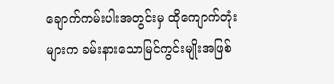ချောက်ကမ်းပါးအတွင်းမှ ထိုကျောက်တုံးများက ခမ်းနားသောမြင်ကွင်းမျိုးအဖြစ်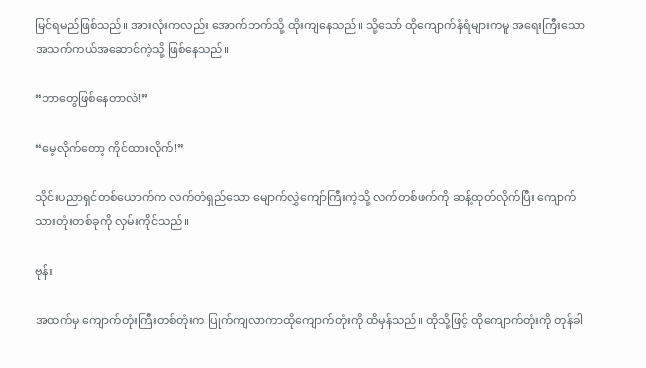မြင်ရမည်ဖြစ်သည်။ အားလုံးကလည်း အောက်ဘက်သို့ ထိုးကျနေသည်။ သို့သော် ထိုကျောက်နံရံများကမူ အရေးကြီးသော အသက်ကယ်အဆောင်ကဲ့သို့ ဖြစ်နေသည်။

“ဘာတွေဖြစ်နေတာလဲ!”

“မေ့လိုက်တော့ ကိုင်ထားလိုက်!”

သိုင်းပညာရှင်တစ်ယောက်က လက်တံရှည်သော မျောက်လွှဲကျော်ကြီးကဲ့သို့ လက်တစ်ဖက်ကို ဆန့်ထုတ်လိုက်ပြီး ကျောက်သားတုံးတစ်ခုကို လှမ်းကိုင်သည်။

ဗုန်း

အထက်မှ ကျောက်တုံးကြီးတစ်တုံးက ပြုက်ကျလာကာထိုကျောက်တုံးကို ထိမှန်သည်။ ထိုသို့ဖြင့် ထိုကျောက်တုံးကို တုန်ခါ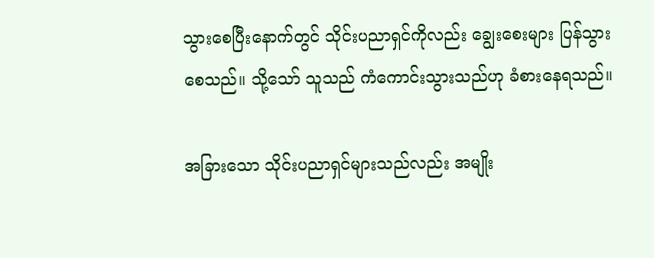သွားစေပြီးနောက်တွင် သိုင်းပညာရှင်ကိုလည်း ချွေးစေးများ ပြန်သွားစေသည်။ သို့သော် သူသည် ကံကောင်းသွားသည်ဟု ခံစားနေရသည်။

အခြားသော သိုင်းပညာရှင်များသည်လည်း အမျိုး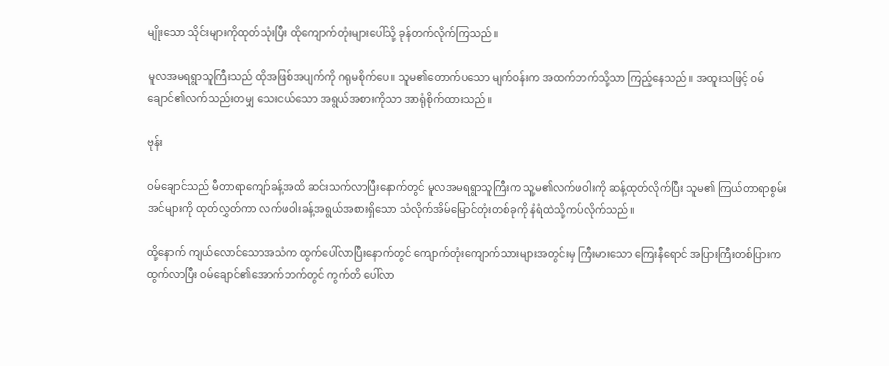မျိုးသော သိုင်းများကိုထုတ်သုံးပြီး ထိုကျောက်တုံးများပေါ်သို့ ခုန်တက်လိုက်ကြသည်။

မူလအမရရွာသူကြီးသည် ထိုအဖြစ်အပျက်ကို ဂရုမစိုက်ပေ။ သူမ၏တောက်ပသော မျက်ဝန်းက အထက်ဘက်သို့သာ ကြည့်နေသည်။ အထူးသဖြင့် ဝမ်ချောင်၏လက်သည်းတမျှ သေးငယ်သော အရွယ်အစားကိုသာ အာရုံစိုက်ထားသည်။

ဗုန်း

ဝမ်ချောင်သည် မီတာရာကျော်ခန့်အထိ ဆင်းသက်လာပြီးနောက်တွင် မူလအမရရွာသူကြီးက သူ့မ၏လက်ဖဝါးကို ဆန့်ထုတ်လိုက်ပြီး သူမ၏ ကြယ်တာရာစွမ်းအင်များကို ထုတ်လွှတ်ကာ လက်ဖဝါးခန့်အရွယ်အစားရှိသော သံလိုက်အိမ်မြောင်တုံးတစ်ခုကို နံရံထဲသို့ကပ်လိုက်သည်။

ထို့နောက် ကျယ်လောင်သောအသံက ထွက်ပေါ်လာပြီးနောက်တွင် ကျောက်တုံးကျောက်သားများအတွင်းမှ ကြီးမားသော ကြေးနီရောင် အပြားကြီးတစ်ပြားက ထွက်လာပြီး ဝမ်ချောင်၏အောက်ဘက်တွင် ကွက်တိ ပေါ်လာ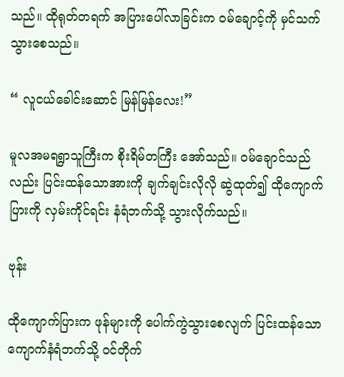သည်။ ထိုရုတ်တရက် အပြားပေါ်လာခြင်းက ဝမ်ချောင့်ကို မှင်သက်သွားစေသည်။

“ လူငယ်ခေါင်းဆောင် မြန်မြန်လေး!”

မူလအမရရွာသူကြီးက စိုးရိမ်တကြီး အော်သည်။ ဝမ်ချောင်သည်လည်း ပြင်းထန်သောအားကို ချက်ချင်းလိုလို ဆွဲထုတ်၍ ထိုကျောက်ပြားကို လှမ်းကိုင်ရင်း နံရံဘက်သို့ သွားလိုက်သည်။

ဗုန်း

ထိုကျောက်ပြားက ဖုန်များကို ပေါက်ကွဲသွားစေလျက် ပြင်းထန်သော ကျောက်နံရံဘက်သို့ ဝင်တိုက်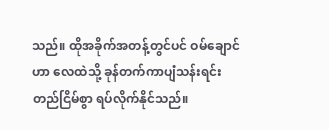သည်။ ထိုအခိုက်အတန့်တွင်ပင် ဝမ်ချောင်ဟာ လေထဲသို့ ခုန်တက်ကာပျံသန်းရင်း တည်ငြိမ်စွာ ရပ်လိုက်နိုင်သည်။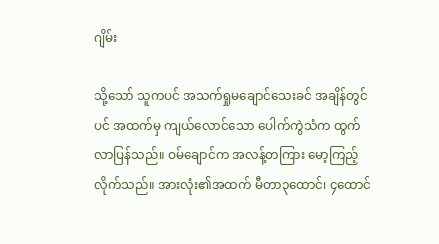ဂျိမ်း

သို့သော် သူကပင် အသက်ရှုမချောင်သေးခင် အချိန်တွင်ပင် အထက်မှ ကျယ်လောင်သော ပေါက်ကွဲသံက ထွက်လာပြန်သည်။ ဝမ်ချောင်က အလန့်တကြား မော့ကြည့်လိုက်သည်။ အားလုံး၏အထက် မီတာ၃ထောင်၊ ၄ထောင်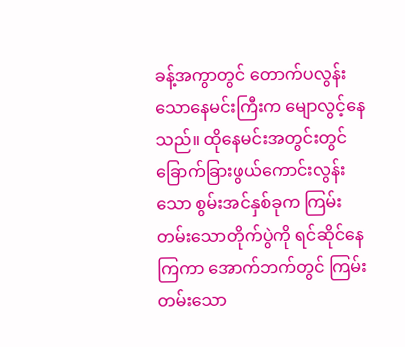ခန့်အကွာတွင် တောက်ပလွန်းသောနေမင်းကြီးက မျောလွင့်နေသည်။ ထိုနေမင်းအတွင်းတွင် ခြောက်ခြားဖွယ်ကောင်းလွန်းသော စွမ်းအင်နှစ်ခုက ကြမ်းတမ်းသောတိုက်ပွဲကို ရင်ဆိုင်နေကြကာ အောက်ဘက်တွင် ကြမ်းတမ်းသော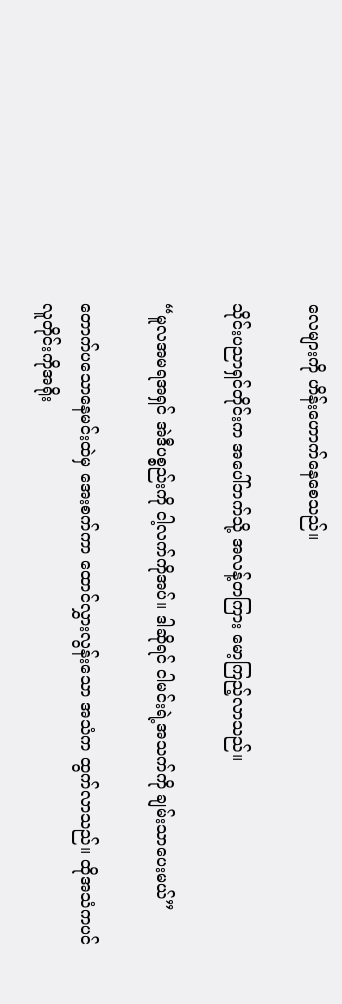လေများကို ဟိန်းဟောက်နေစေသည်။

သိုင်းပညာရှင်တိုင်းက အပေါ်ဘက်သို့ အလန့်တကြား မော့ကြည့်လာသည်။

“မူလအမရအရှင် အဲဒီပစ္စည်းကို ငါ့လက်ကိုအပ်။ ဒါဆိုရင် ငါမင်းရဲ့အသက်ကို ချမ်းသာပေးမယ်”

တောက်ပသောနေမင်းထဲမှ အေးစက်ကာ ထောင်လွှားလွန်းသော အသံက ထွက်လာသည်။ ထိုအသံကပင် လူတိုင်းကိုအရိုး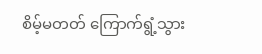စိမ့်မတတ် ကြောက်ရွံ့သွား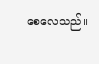စေလေသည်။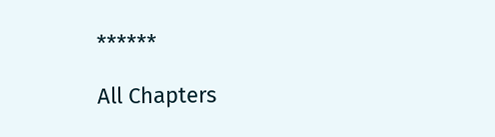******

All Chapters